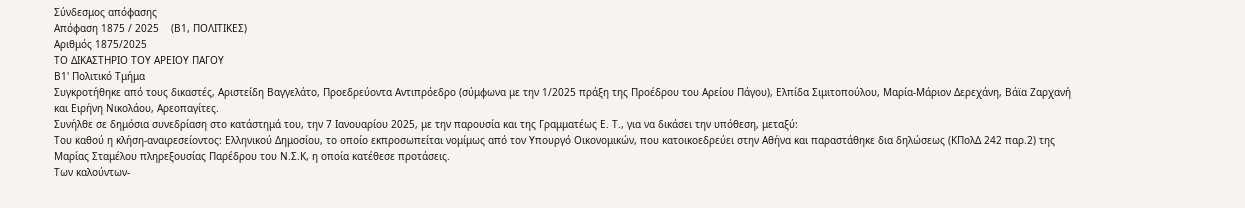Σύνδεσμος απόφασης
Απόφαση 1875 / 2025    (Β1, ΠΟΛΙΤΙΚΕΣ)
Αριθμός 1875/2025
ΤΟ ΔΙΚΑΣΤΗΡΙΟ ΤΟΥ ΑΡΕΙΟΥ ΠΑΓΟΥ
Β1' Πολιτικό Τμήμα
Συγκροτήθηκε από τους δικαστές, Αριστείδη Βαγγελάτο, Προεδρεύοντα Αντιπρόεδρο (σύμφωνα με την 1/2025 πράξη της Προέδρου του Αρείου Πάγου), Ελπίδα Σιμιτοπούλου, Μαρία-Μάριον Δερεχάνη, Βάϊα Ζαρχανή και Ειρήνη Νικολάου, Αρεοπαγίτες.
Συνήλθε σε δημόσια συνεδρίαση στο κατάστημά του, την 7 Ιανουαρίου 2025, με την παρουσία και της Γραμματέως Ε. Τ., για να δικάσει την υπόθεση, μεταξύ:
Του καθού η κλήση-αναιρεσείοντος: Ελληνικού Δημοσίου, το οποίο εκπροσωπείται νομίμως από τον Υπουργό Οικονομικών, που κατοικοεδρεύει στην Αθήνα και παραστάθηκε δια δηλώσεως (ΚΠολΔ 242 παρ.2) της Μαρίας Σταμέλου πληρεξουσίας Παρέδρου του Ν.Σ.Κ, η οποία κατέθεσε προτάσεις.
Των καλούντων-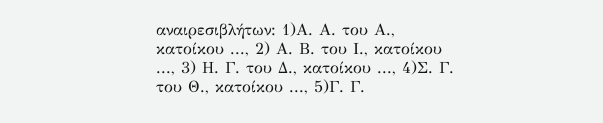αναιρεσιβλήτων: 1)Α. Α. του Α., κατοίκου ..., 2) Α. Β. του Ι., κατοίκου ..., 3) Η. Γ. του Δ., κατοίκου ..., 4)Σ. Γ. του Θ., κατοίκου ..., 5)Γ. Γ.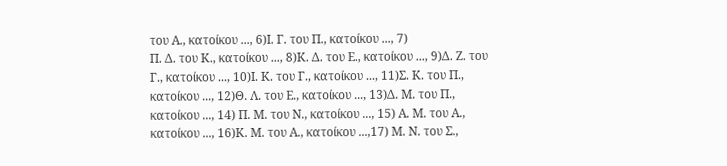του Α., κατοίκου ..., 6)Ι. Γ. του Π., κατοίκου ..., 7)
Π. Δ. του Κ., κατοίκου ..., 8)Κ. Δ. του Ε., κατοίκου ..., 9)Δ. Ζ. του Γ., κατοίκου ..., 10)Ι. Κ. του Γ., κατοίκου ..., 11)Σ. Κ. του Π., κατοίκου ..., 12)Θ. Λ. του Ε., κατοίκου ..., 13)Δ. Μ. του Π., κατοίκου ..., 14) Π. Μ. του Ν., κατοίκου ..., 15) Α. Μ. του Α., κατοίκου ..., 16)Κ. Μ. του Α., κατοίκου ...,17) Μ. Ν. του Σ.,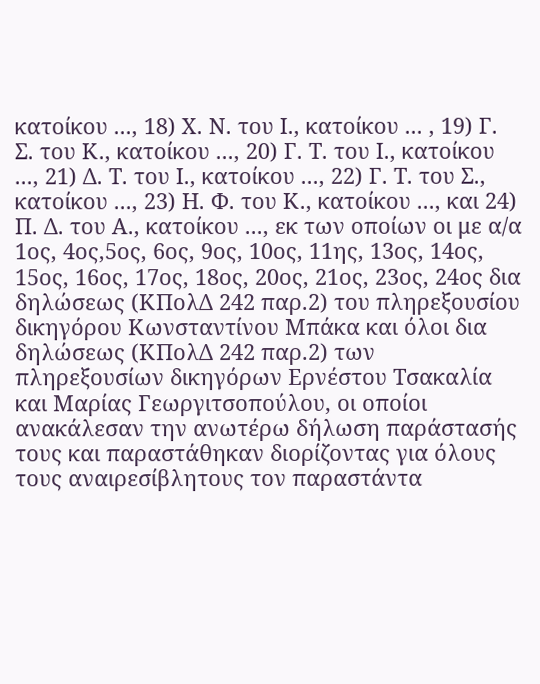κατοίκου ..., 18) Χ. Ν. του Ι., κατοίκου ... , 19) Γ. Σ. του Κ., κατοίκου ..., 20) Γ. Τ. του Ι., κατοίκου ..., 21) Δ. Τ. του Ι., κατοίκου ..., 22) Γ. Τ. του Σ., κατοίκου ..., 23) Η. Φ. του Κ., κατοίκου ..., και 24) Π. Δ. του Α., κατοίκου ..., εκ των οποίων οι με α/α 1ος, 4ος,5ος, 6ος, 9ος, 10ος, 11ης, 13ος, 14ος, 15ος, 16ος, 17ος, 18ος, 20ος, 21ος, 23ος, 24ος δια δηλώσεως (ΚΠολΔ 242 παρ.2) του πληρεξουσίου δικηγόρου Κωνσταντίνου Μπάκα και όλοι δια δηλώσεως (ΚΠολΔ 242 παρ.2) των πληρεξουσίων δικηγόρων Ερνέστου Τσακαλία και Μαρίας Γεωργιτσοπούλου, οι οποίοι ανακάλεσαν την ανωτέρω δήλωση παράστασής τους και παραστάθηκαν διορίζοντας για όλους τους αναιρεσίβλητους τον παραστάντα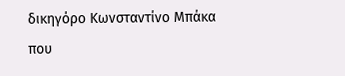δικηγόρο Κωνσταντίνο Μπάκα που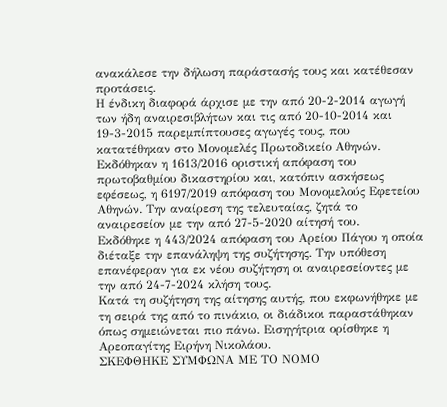ανακάλεσε την δήλωση παράστασής τους και κατέθεσαν προτάσεις.
Η ένδικη διαφορά άρχισε με την από 20-2-2014 αγωγή των ήδη αναιρεσιβλήτων και τις από 20-10-2014 και 19-3-2015 παρεμπίπτουσες αγωγές τους, που κατατέθηκαν στο Μονομελές Πρωτοδικείο Αθηνών. Εκδόθηκαν η 1613/2016 οριστική απόφαση του πρωτοβαθμίου δικαστηρίου και, κατόπιν ασκήσεως εφέσεως, η 6197/2019 απόφαση του Μονομελούς Εφετείου Αθηνών. Την αναίρεση της τελευταίας, ζητά το αναιρεσείον με την από 27-5-2020 αίτησή του.
Εκδόθηκε η 443/2024 απόφαση του Αρείου Πάγου η οποία διέταξε την επανάληψη της συζήτησης. Την υπόθεση επανέφεραν για εκ νέου συζήτηση οι αναιρεσείοντες με την από 24-7-2024 κλήση τους.
Κατά τη συζήτηση της αίτησης αυτής, που εκφωνήθηκε με τη σειρά της από το πινάκιο, οι διάδικοι παραστάθηκαν όπως σημειώνεται πιο πάνω. Εισηγήτρια ορίσθηκε η Αρεοπαγίτης Ειρήνη Νικολάου.
ΣΚΕΦΘΗΚΕ ΣΥΜΦΩΝΑ ΜΕ ΤΟ ΝΟΜΟ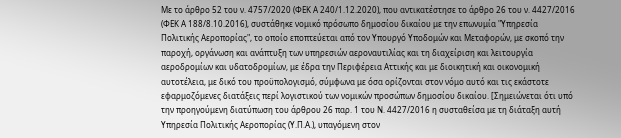Με το άρθρο 52 του ν. 4757/2020 (ΦΕΚ Α 240/1.12.2020), που αντικατέστησε το άρθρο 26 του ν. 4427/2016 (ΦΕΚ Α 188/8.10.2016), συστάθηκε νομικό πρόσωπο δημοσίου δικαίου με την επωνυμία "Υπηρεσία Πολιτικής Αεροπορίας", το οποίο εποπτεύεται από τον Υπουργό Υποδομών και Μεταφορών, με σκοπό την παροχή, οργάνωση και ανάπτυξη των υπηρεσιών αεροναυτιλίας και τη διαχείριση και λειτουργία αεροδρομίων και υδατοδρομίων, με έδρα την Περιφέρεια Αττικής και με διοικητική και οικονομική αυτοτέλεια, με δικό του προϋπολογισμό, σύμφωνα με όσα ορίζονται στον νόμο αυτό και τις εκάστοτε εφαρμοζόμενες διατάξεις περί λογιστικού των νομικών προσώπων δημοσίου δικαίου. [Σημειώνεται ότι υπό την προηγούμενη διατύπωση του άρθρου 26 παρ. 1 του Ν. 4427/2016 η συσταθείσα με τη διάταξη αυτή Υπηρεσία Πολιτικής Αεροπορίας (Υ.Π.Α.), υπαγόμενη στον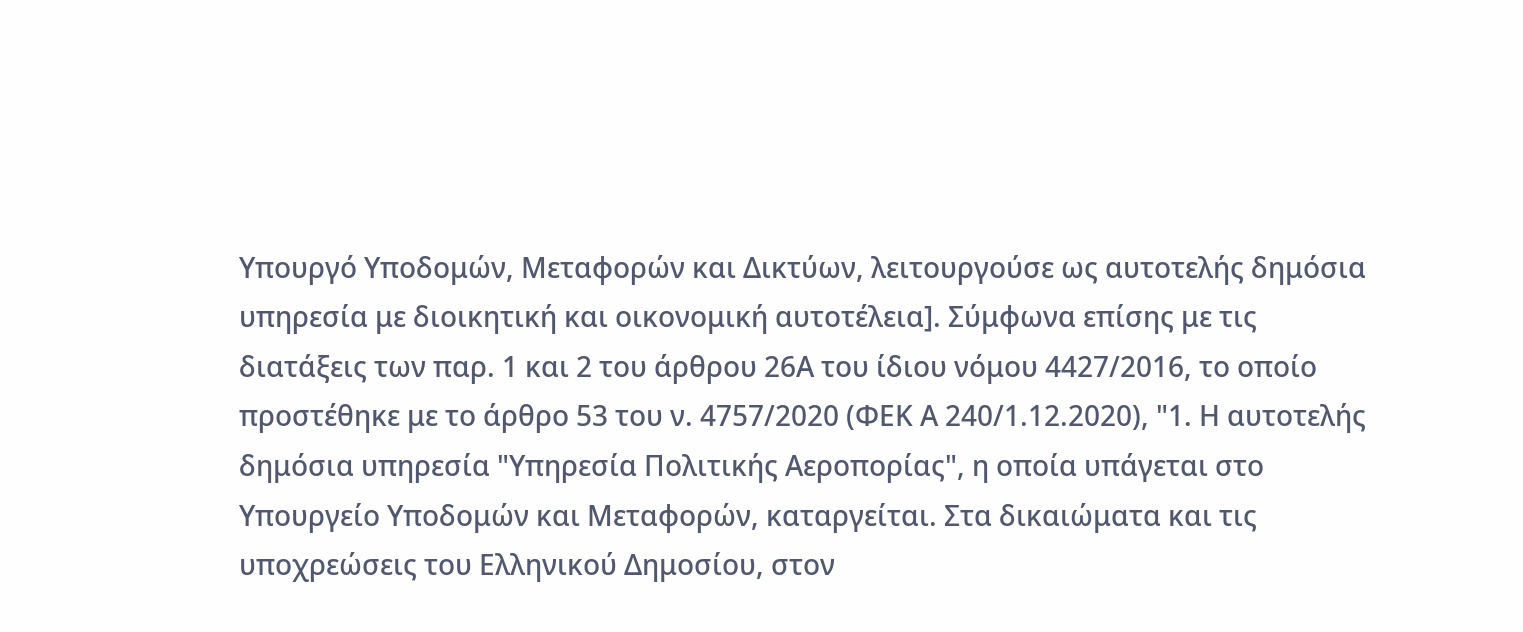Υπουργό Υποδομών, Μεταφορών και Δικτύων, λειτουργούσε ως αυτοτελής δημόσια υπηρεσία με διοικητική και οικονομική αυτοτέλεια]. Σύμφωνα επίσης με τις διατάξεις των παρ. 1 και 2 του άρθρου 26Α του ίδιου νόμου 4427/2016, το οποίο προστέθηκε με το άρθρο 53 του ν. 4757/2020 (ΦΕΚ Α 240/1.12.2020), "1. Η αυτοτελής δημόσια υπηρεσία "Υπηρεσία Πολιτικής Αεροπορίας", η οποία υπάγεται στο Υπουργείο Υποδομών και Μεταφορών, καταργείται. Στα δικαιώματα και τις υποχρεώσεις του Ελληνικού Δημοσίου, στον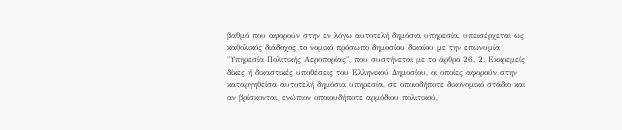βαθμό που αφορούν στην εν λόγω αυτοτελή δημόσια υπηρεσία, υπεισέρχεται ως καθολικός διάδοχος το νομικό πρόσωπο δημοσίου δικαίου με την επωνυμία "Υπηρεσία Πολιτικής Αεροπορίας", που συστήνεται με το άρθρο 26. 2. Εκκρεμείς δίκες ή δικαστικές υποθέσεις του Ελληνικού Δημοσίου, οι οποίες αφορούν στην καταργηθείσα αυτοτελή δημόσια υπηρεσία, σε οποιοδήποτε δικονομικό στάδιο και αν βρίσκονται, ενώπιον οποιουδήποτε αρμόδιου πολιτικού,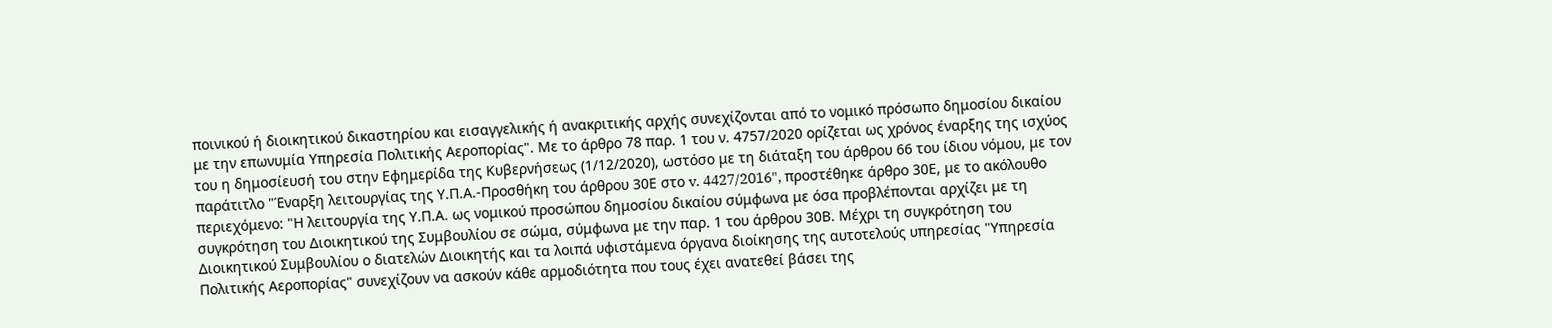ποινικού ή διοικητικού δικαστηρίου και εισαγγελικής ή ανακριτικής αρχής συνεχίζονται από το νομικό πρόσωπο δημοσίου δικαίου με την επωνυμία Υπηρεσία Πολιτικής Αεροπορίας". Με το άρθρο 78 παρ. 1 του ν. 4757/2020 ορίζεται ως χρόνος έναρξης της ισχύος του η δημοσίευσή του στην Εφημερίδα της Κυβερνήσεως (1/12/2020), ωστόσο με τη διάταξη του άρθρου 66 του ίδιου νόμου, με τον παράτιτλο "Έναρξη λειτουργίας της Υ.Π.Α.-Προσθήκη του άρθρου 30Ε στο v. 4427/2016", προστέθηκε άρθρο 30Ε, με το ακόλουθο περιεχόμενο: "Η λειτουργία της Υ.Π.Α. ως νομικού προσώπου δημοσίου δικαίου σύμφωνα με όσα προβλέπονται αρχίζει με τη συγκρότηση του Διοικητικού της Συμβουλίου σε σώμα, σύμφωνα με την παρ. 1 του άρθρου 30Β. Μέχρι τη συγκρότηση του Διοικητικού Συμβουλίου ο διατελών Διοικητής και τα λοιπά υφιστάμενα όργανα διοίκησης της αυτοτελούς υπηρεσίας "Υπηρεσία Πολιτικής Αεροπορίας" συνεχίζουν να ασκούν κάθε αρμοδιότητα που τους έχει ανατεθεί βάσει της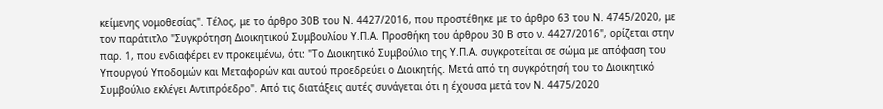κείμενης νομοθεσίας". Τέλος, με το άρθρο 30Β του Ν. 4427/2016, που προστέθηκε με το άρθρο 63 του Ν. 4745/2020, με τον παράτιτλο "Συγκρότηση Διοικητικού Συμβουλίου Υ.Π.Α. Προσθήκη του άρθρου 30 Β στο ν. 4427/2016", ορίζεται στην παρ. 1, που ενδιαφέρει εν προκειμένω, ότι: "Το Διοικητικό Συμβούλιο της Υ.Π.Α. συγκροτείται σε σώμα με απόφαση του Υπουργού Υποδομών και Μεταφορών και αυτού προεδρεύει ο Διοικητής. Μετά από τη συγκρότησή του το Διοικητικό Συμβούλιο εκλέγει Αντιπρόεδρο". Από τις διατάξεις αυτές συνάγεται ότι η έχουσα μετά τον Ν. 4475/2020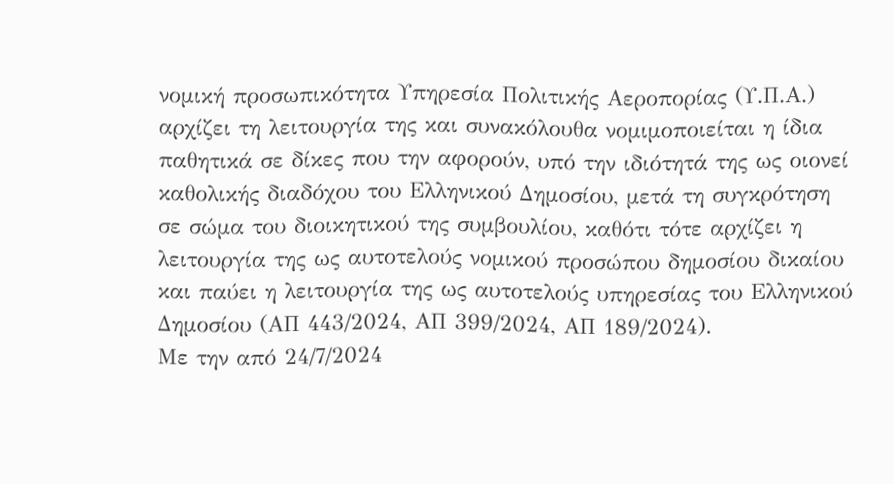νομική προσωπικότητα Υπηρεσία Πολιτικής Αεροπορίας (Υ.Π.Α.) αρχίζει τη λειτουργία της και συνακόλουθα νομιμοποιείται η ίδια παθητικά σε δίκες που την αφορούν, υπό την ιδιότητά της ως οιονεί καθολικής διαδόχου του Ελληνικού Δημοσίου, μετά τη συγκρότηση σε σώμα του διοικητικού της συμβουλίου, καθότι τότε αρχίζει η λειτουργία της ως αυτοτελούς νομικού προσώπου δημοσίου δικαίου και παύει η λειτουργία της ως αυτοτελούς υπηρεσίας του Ελληνικού Δημοσίου (ΑΠ 443/2024, ΑΠ 399/2024, ΑΠ 189/2024).
Με την από 24/7/2024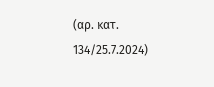(αρ. κατ. 134/25.7.2024)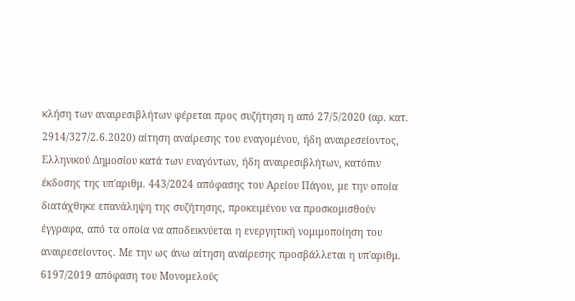κλήση των αναιρεσιβλήτων φέρεται προς συζήτηση η από 27/5/2020 (αρ. κατ. 2914/327/2.6.2020) αίτηση αναίρεσης του εναγομένου, ήδη αναιρεσείοντος, Ελληνικού Δημοσίου κατά των εναγόντων, ήδη αναιρεσιβλήτων, κατόπιν έκδοσης της υπ'αριθμ. 443/2024 απόφασης του Αρείου Πάγου, με την οποία διατάχθηκε επανάληψη της συζήτησης, προκειμένου να προσκομισθούν έγγραφα, από τα οποία να αποδεικνύεται η ενεργητική νομιμοποίηση του αναιρεσείοντος. Με την ως άνω αίτηση αναίρεσης προσβάλλεται η υπ'αριθμ. 6197/2019 απόφαση του Μονομελούς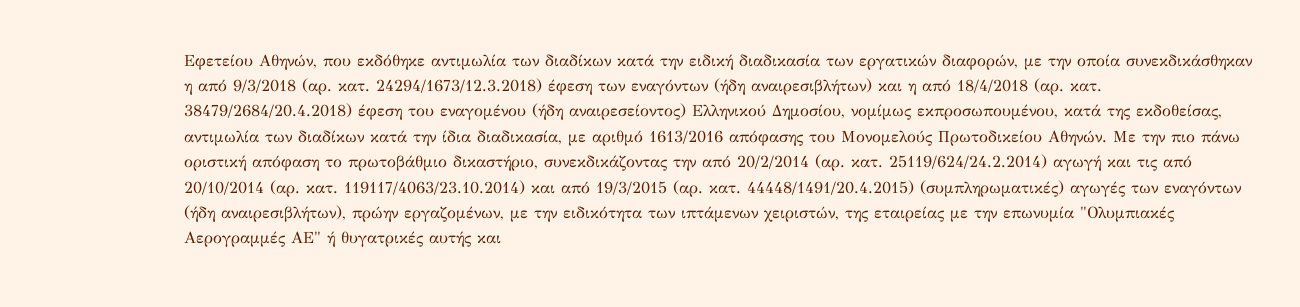Εφετείου Αθηνών, που εκδόθηκε αντιμωλία των διαδίκων κατά την ειδική διαδικασία των εργατικών διαφορών, με την οποία συνεκδικάσθηκαν η από 9/3/2018 (αρ. κατ. 24294/1673/12.3.2018) έφεση των εναγόντων (ήδη αναιρεσιβλήτων) και η από 18/4/2018 (αρ. κατ. 38479/2684/20.4.2018) έφεση του εναγομένου (ήδη αναιρεσείοντος) Ελληνικού Δημοσίου, νομίμως εκπροσωπουμένου, κατά της εκδοθείσας, αντιμωλία των διαδίκων κατά την ίδια διαδικασία, με αριθμό 1613/2016 απόφασης του Μονομελούς Πρωτοδικείου Αθηνών. Με την πιο πάνω οριστική απόφαση το πρωτοβάθμιο δικαστήριο, συνεκδικάζοντας την από 20/2/2014 (αρ. κατ. 25119/624/24.2.2014) αγωγή και τις από 20/10/2014 (αρ. κατ. 119117/4063/23.10.2014) και από 19/3/2015 (αρ. κατ. 44448/1491/20.4.2015) (συμπληρωματικές) αγωγές των εναγόντων (ήδη αναιρεσιβλήτων), πρώην εργαζομένων, με την ειδικότητα των ιπτάμενων χειριστών, της εταιρείας με την επωνυμία "Ολυμπιακές Αερογραμμές ΑΕ" ή θυγατρικές αυτής και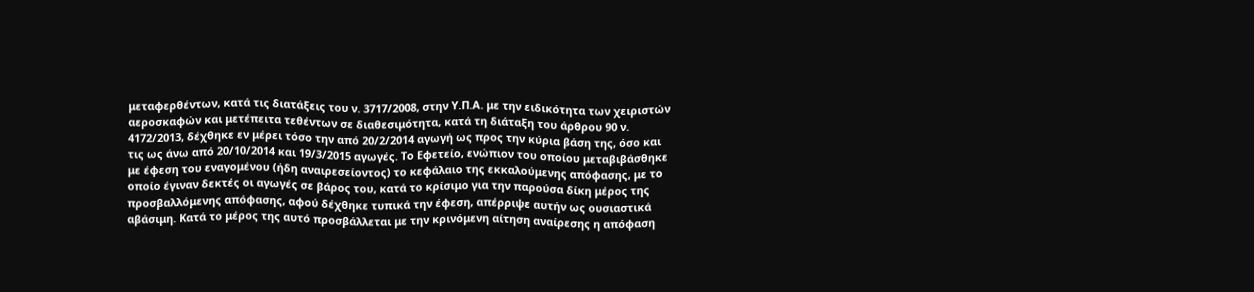μεταφερθέντων, κατά τις διατάξεις του ν. 3717/2008, στην Υ.Π.Α. με την ειδικότητα των χειριστών αεροσκαφών και μετέπειτα τεθέντων σε διαθεσιμότητα, κατά τη διάταξη του άρθρου 90 ν. 4172/2013, δέχθηκε εν μέρει τόσο την από 20/2/2014 αγωγή ως προς την κύρια βάση της, όσο και τις ως άνω από 20/10/2014 και 19/3/2015 αγωγές. Το Εφετείο, ενώπιον του οποίου μεταβιβάσθηκε με έφεση του εναγομένου (ήδη αναιρεσείοντος) το κεφάλαιο της εκκαλούμενης απόφασης, με το οποίο έγιναν δεκτές οι αγωγές σε βάρος του, κατά το κρίσιμο για την παρούσα δίκη μέρος της προσβαλλόμενης απόφασης, αφού δέχθηκε τυπικά την έφεση, απέρριψε αυτήν ως ουσιαστικά αβάσιμη. Κατά το μέρος της αυτό προσβάλλεται με την κρινόμενη αίτηση αναίρεσης η απόφαση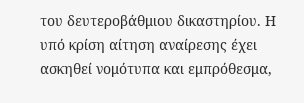του δευτεροβάθμιου δικαστηρίου. Η υπό κρίση αίτηση αναίρεσης έχει ασκηθεί νομότυπα και εμπρόθεσμα,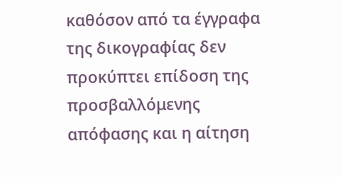καθόσον από τα έγγραφα της δικογραφίας δεν προκύπτει επίδοση της προσβαλλόμενης απόφασης και η αίτηση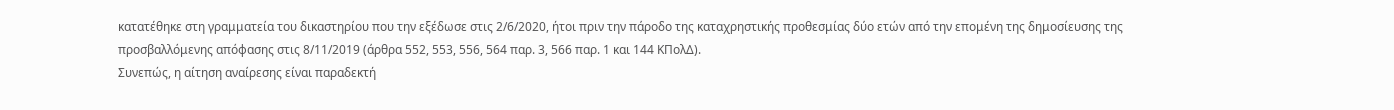κατατέθηκε στη γραμματεία του δικαστηρίου που την εξέδωσε στις 2/6/2020, ήτοι πριν την πάροδο της καταχρηστικής προθεσμίας δύο ετών από την επομένη της δημοσίευσης της προσβαλλόμενης απόφασης στις 8/11/2019 (άρθρα 552, 553, 556, 564 παρ. 3, 566 παρ. 1 και 144 ΚΠολΔ).
Συνεπώς, η αίτηση αναίρεσης είναι παραδεκτή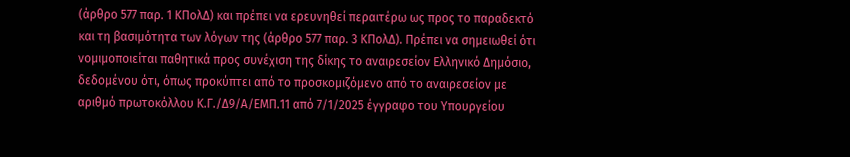(άρθρο 577 παρ. 1 ΚΠολΔ) και πρέπει να ερευνηθεί περαιτέρω ως προς το παραδεκτό και τη βασιμότητα των λόγων της (άρθρο 577 παρ. 3 ΚΠολΔ). Πρέπει να σημειωθεί ότι νομιμοποιείται παθητικά προς συνέχιση της δίκης το αναιρεσείον Ελληνικό Δημόσιο, δεδομένου ότι, όπως προκύπτει από το προσκομιζόμενο από το αναιρεσείον με αριθμό πρωτοκόλλου Κ.Γ./Δ9/Α/ΕΜΠ.11 από 7/1/2025 έγγραφο του Υπουργείου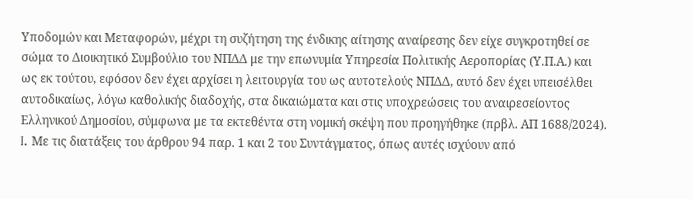Υποδομών και Μεταφορών, μέχρι τη συζήτηση της ένδικης αίτησης αναίρεσης δεν είχε συγκροτηθεί σε σώμα το Διοικητικό Συμβούλιο του ΝΠΔΔ με την επωνυμία Υπηρεσία Πολιτικής Αεροπορίας (Υ.Π.Α.) και ως εκ τούτου, εφόσον δεν έχει αρχίσει η λειτουργία του ως αυτοτελούς ΝΠΔΔ, αυτό δεν έχει υπεισέλθει αυτοδικαίως, λόγω καθολικής διαδοχής, στα δικαιώματα και στις υποχρεώσεις του αναιρεσείοντος Ελληνικού Δημοσίου, σύμφωνα με τα εκτεθέντα στη νομική σκέψη που προηγήθηκε (πρβλ. ΑΠ 1688/2024).
I. Με τις διατάξεις του άρθρου 94 παρ. 1 και 2 του Συντάγματος, όπως αυτές ισχύουν από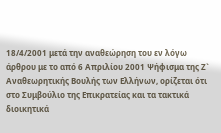18/4/2001 μετά την αναθεώρηση του εν λόγω άρθρου με το από 6 Απριλίου 2001 Ψήφισμα της Ζ` Αναθεωρητικής Βουλής των Ελλήνων, ορίζεται ότι στο Συμβούλιο της Επικρατείας και τα τακτικά διοικητικά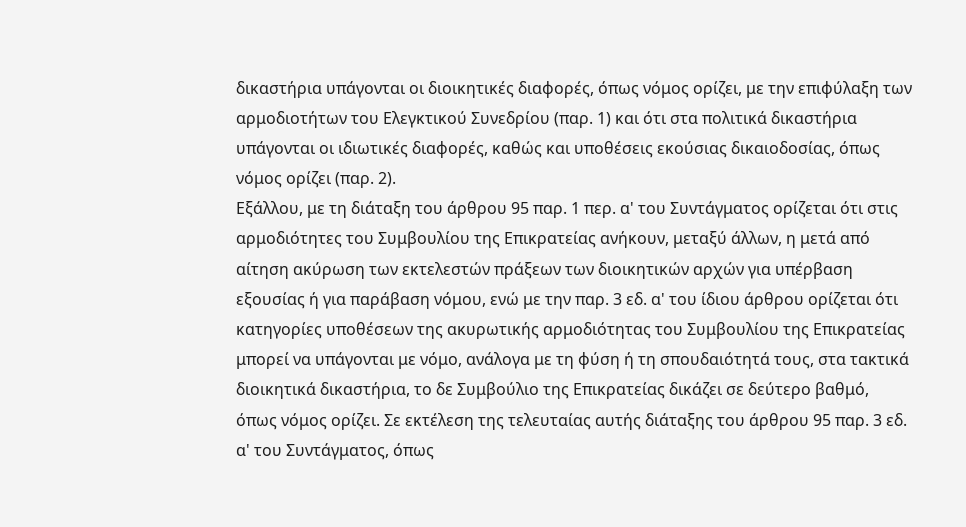δικαστήρια υπάγονται οι διοικητικές διαφορές, όπως νόμος ορίζει, με την επιφύλαξη των αρμοδιοτήτων του Ελεγκτικού Συνεδρίου (παρ. 1) και ότι στα πολιτικά δικαστήρια υπάγονται οι ιδιωτικές διαφορές, καθώς και υποθέσεις εκούσιας δικαιοδοσίας, όπως νόμος ορίζει (παρ. 2).
Εξάλλου, με τη διάταξη του άρθρου 95 παρ. 1 περ. α' του Συντάγματος ορίζεται ότι στις αρμοδιότητες του Συμβουλίου της Επικρατείας ανήκουν, μεταξύ άλλων, η μετά από αίτηση ακύρωση των εκτελεστών πράξεων των διοικητικών αρχών για υπέρβαση εξουσίας ή για παράβαση νόμου, ενώ με την παρ. 3 εδ. α' του ίδιου άρθρου ορίζεται ότι κατηγορίες υποθέσεων της ακυρωτικής αρμοδιότητας του Συμβουλίου της Επικρατείας μπορεί να υπάγονται με νόμο, ανάλογα με τη φύση ή τη σπουδαιότητά τους, στα τακτικά διοικητικά δικαστήρια, το δε Συμβούλιο της Επικρατείας δικάζει σε δεύτερο βαθμό, όπως νόμος ορίζει. Σε εκτέλεση της τελευταίας αυτής διάταξης του άρθρου 95 παρ. 3 εδ. α' του Συντάγματος, όπως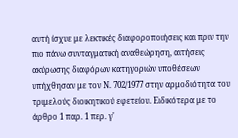αυτή ίσχυε με λεκτικές διαφοροποιήσεις και πριν την πιο πάνω συνταγματική αναθεώρηση, αιτήσεις ακύρωσης διαφόρων κατηγοριών υποθέσεων υπήχθησαν με τον Ν. 702/1977 στην αρμοδιότητα του τριμελούς διοικητικού εφετείου. Ειδικότερα με το άρθρο 1 παρ. 1 περ. γ'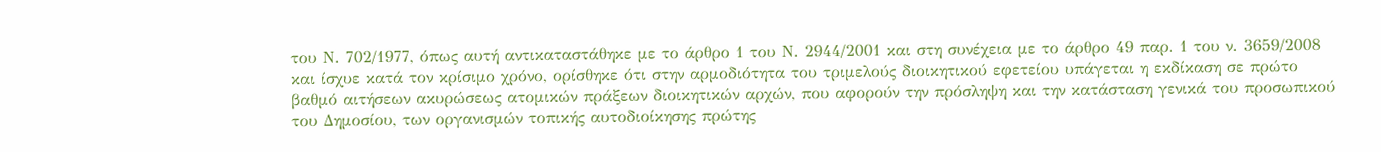του Ν. 702/1977, όπως αυτή αντικαταστάθηκε με το άρθρο 1 του Ν. 2944/2001 και στη συνέχεια με το άρθρο 49 παρ. 1 του ν. 3659/2008 και ίσχυε κατά τον κρίσιμο χρόνο, ορίσθηκε ότι στην αρμοδιότητα του τριμελούς διοικητικού εφετείου υπάγεται η εκδίκαση σε πρώτο βαθμό αιτήσεων ακυρώσεως ατομικών πράξεων διοικητικών αρχών, που αφορούν την πρόσληψη και την κατάσταση γενικά του προσωπικού του Δημοσίου, των οργανισμών τοπικής αυτοδιοίκησης πρώτης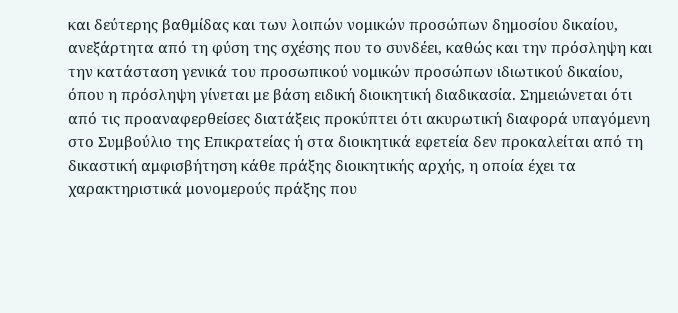και δεύτερης βαθμίδας και των λοιπών νομικών προσώπων δημοσίου δικαίου, ανεξάρτητα από τη φύση της σχέσης που το συνδέει, καθώς και την πρόσληψη και την κατάσταση γενικά του προσωπικού νομικών προσώπων ιδιωτικού δικαίου, όπου η πρόσληψη γίνεται με βάση ειδική διοικητική διαδικασία. Σημειώνεται ότι από τις προαναφερθείσες διατάξεις προκύπτει ότι ακυρωτική διαφορά υπαγόμενη στο Συμβούλιο της Επικρατείας ή στα διοικητικά εφετεία δεν προκαλείται από τη δικαστική αμφισβήτηση κάθε πράξης διοικητικής αρχής, η οποία έχει τα χαρακτηριστικά μονομερούς πράξης που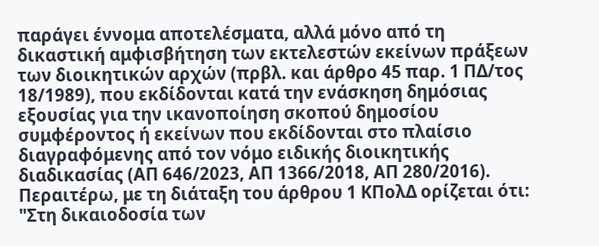παράγει έννομα αποτελέσματα, αλλά μόνο από τη δικαστική αμφισβήτηση των εκτελεστών εκείνων πράξεων των διοικητικών αρχών (πρβλ. και άρθρο 45 παρ. 1 ΠΔ/τος 18/1989), που εκδίδονται κατά την ενάσκηση δημόσιας εξουσίας για την ικανοποίηση σκοπού δημοσίου συμφέροντος ή εκείνων που εκδίδονται στο πλαίσιο διαγραφόμενης από τον νόμο ειδικής διοικητικής διαδικασίας (ΑΠ 646/2023, ΑΠ 1366/2018, ΑΠ 280/2016).
Περαιτέρω, με τη διάταξη του άρθρου 1 ΚΠολΔ ορίζεται ότι: "Στη δικαιοδοσία των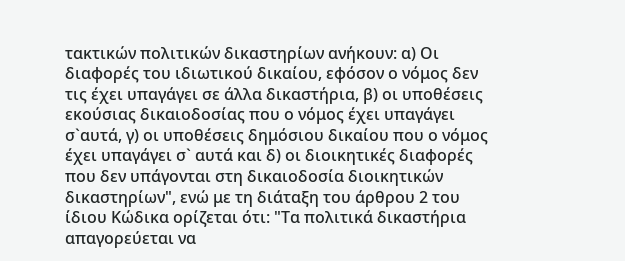τακτικών πολιτικών δικαστηρίων ανήκουν: α) Οι διαφορές του ιδιωτικού δικαίου, εφόσον ο νόμος δεν τις έχει υπαγάγει σε άλλα δικαστήρια, β) οι υποθέσεις εκούσιας δικαιοδοσίας που ο νόμος έχει υπαγάγει σ`αυτά, γ) οι υποθέσεις δημόσιου δικαίου που ο νόμος έχει υπαγάγει σ` αυτά και δ) οι διοικητικές διαφορές που δεν υπάγονται στη δικαιοδοσία διοικητικών δικαστηρίων", ενώ με τη διάταξη του άρθρου 2 του ίδιου Κώδικα ορίζεται ότι: "Τα πολιτικά δικαστήρια απαγορεύεται να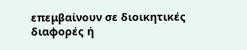επεμβαίνουν σε διοικητικές διαφορές ή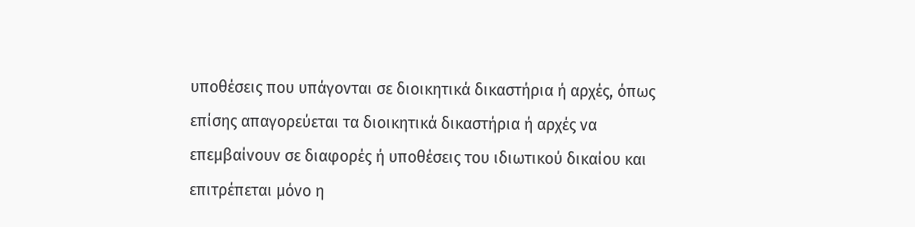υποθέσεις που υπάγονται σε διοικητικά δικαστήρια ή αρχές, όπως επίσης απαγορεύεται τα διοικητικά δικαστήρια ή αρχές να επεμβαίνουν σε διαφορές ή υποθέσεις του ιδιωτικού δικαίου και επιτρέπεται μόνο η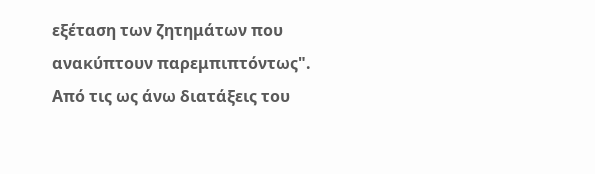εξέταση των ζητημάτων που ανακύπτουν παρεμπιπτόντως". Από τις ως άνω διατάξεις του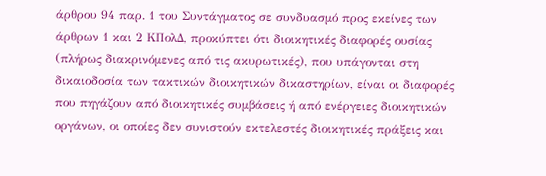άρθρου 94 παρ. 1 του Συντάγματος σε συνδυασμό προς εκείνες των άρθρων 1 και 2 ΚΠολΔ, προκύπτει ότι διοικητικές διαφορές ουσίας (πλήρως διακρινόμενες από τις ακυρωτικές), που υπάγονται στη δικαιοδοσία των τακτικών διοικητικών δικαστηρίων, είναι οι διαφορές που πηγάζουν από διοικητικές συμβάσεις ή από ενέργειες διοικητικών οργάνων, οι οποίες δεν συνιστούν εκτελεστές διοικητικές πράξεις και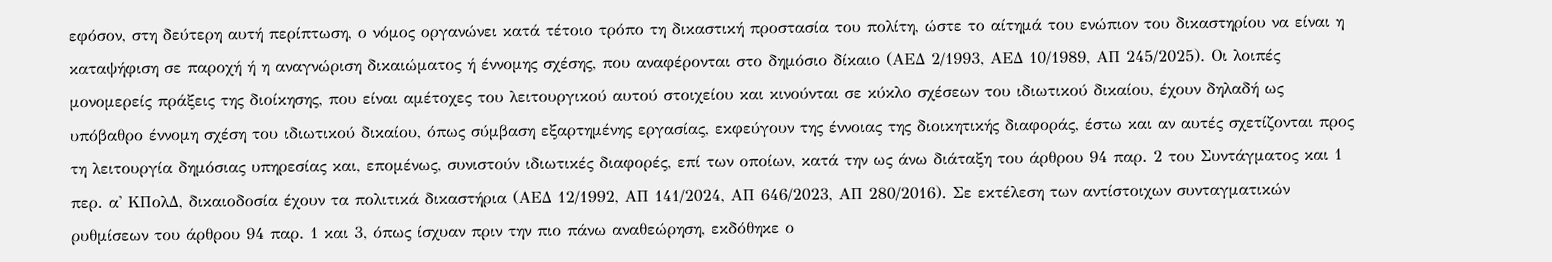εφόσον, στη δεύτερη αυτή περίπτωση, ο νόμος οργανώνει κατά τέτοιο τρόπο τη δικαστική προστασία του πολίτη, ώστε το αίτημά του ενώπιον του δικαστηρίου να είναι η καταψήφιση σε παροχή ή η αναγνώριση δικαιώματος ή έννομης σχέσης, που αναφέρονται στο δημόσιο δίκαιο (ΑΕΔ 2/1993, ΑΕΔ 10/1989, ΑΠ 245/2025). Οι λοιπές μονομερείς πράξεις της διοίκησης, που είναι αμέτοχες του λειτουργικού αυτού στοιχείου και κινούνται σε κύκλο σχέσεων του ιδιωτικού δικαίου, έχουν δηλαδή ως υπόβαθρο έννομη σχέση του ιδιωτικού δικαίου, όπως σύμβαση εξαρτημένης εργασίας, εκφεύγουν της έννοιας της διοικητικής διαφοράς, έστω και αν αυτές σχετίζονται προς τη λειτουργία δημόσιας υπηρεσίας και, επομένως, συνιστούν ιδιωτικές διαφορές, επί των οποίων, κατά την ως άνω διάταξη του άρθρου 94 παρ. 2 του Συντάγματος και 1 περ. α' ΚΠολΔ, δικαιοδοσία έχουν τα πολιτικά δικαστήρια (ΑΕΔ 12/1992, ΑΠ 141/2024, ΑΠ 646/2023, ΑΠ 280/2016). Σε εκτέλεση των αντίστοιχων συνταγματικών ρυθμίσεων του άρθρου 94 παρ. 1 και 3, όπως ίσχυαν πριν την πιο πάνω αναθεώρηση, εκδόθηκε ο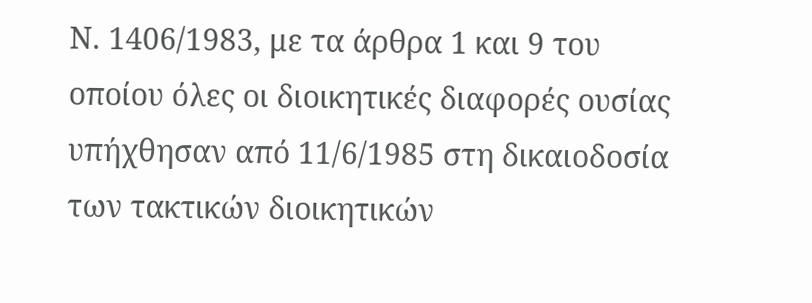Ν. 1406/1983, με τα άρθρα 1 και 9 του οποίου όλες οι διοικητικές διαφορές ουσίας υπήχθησαν από 11/6/1985 στη δικαιοδοσία των τακτικών διοικητικών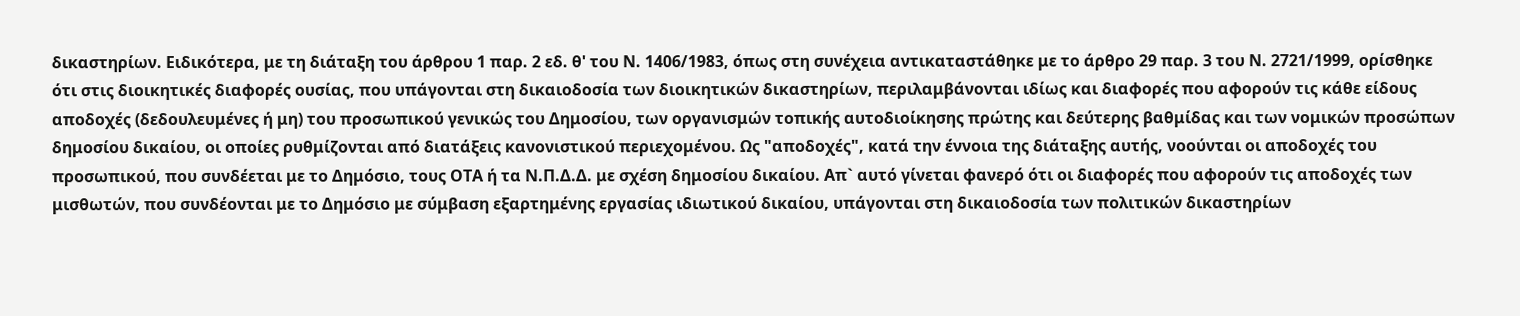δικαστηρίων. Ειδικότερα, με τη διάταξη του άρθρου 1 παρ. 2 εδ. θ' του Ν. 1406/1983, όπως στη συνέχεια αντικαταστάθηκε με το άρθρο 29 παρ. 3 του Ν. 2721/1999, ορίσθηκε ότι στις διοικητικές διαφορές ουσίας, που υπάγονται στη δικαιοδοσία των διοικητικών δικαστηρίων, περιλαμβάνονται ιδίως και διαφορές που αφορούν τις κάθε είδους αποδοχές (δεδουλευμένες ή μη) του προσωπικού γενικώς του Δημοσίου, των οργανισμών τοπικής αυτοδιοίκησης πρώτης και δεύτερης βαθμίδας και των νομικών προσώπων δημοσίου δικαίου, οι οποίες ρυθμίζονται από διατάξεις κανονιστικού περιεχομένου. Ως "αποδοχές", κατά την έννοια της διάταξης αυτής, νοούνται οι αποδοχές του προσωπικού, που συνδέεται με το Δημόσιο, τους ΟΤΑ ή τα Ν.Π.Δ.Δ. με σχέση δημοσίου δικαίου. Απ` αυτό γίνεται φανερό ότι οι διαφορές που αφορούν τις αποδοχές των μισθωτών, που συνδέονται με το Δημόσιο με σύμβαση εξαρτημένης εργασίας ιδιωτικού δικαίου, υπάγονται στη δικαιοδοσία των πολιτικών δικαστηρίων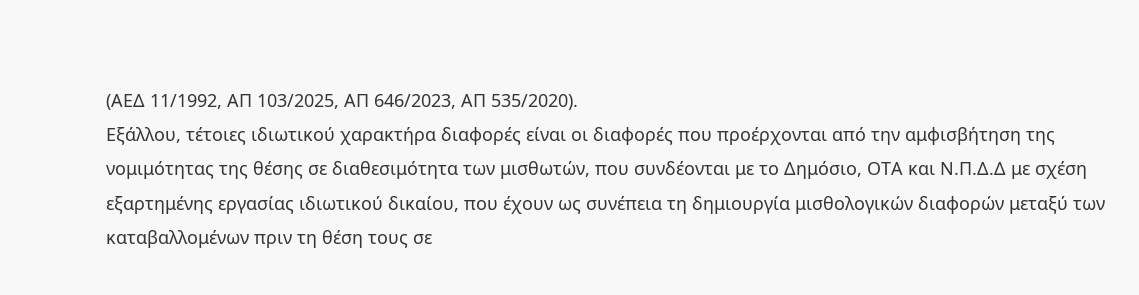(ΑΕΔ 11/1992, ΑΠ 103/2025, ΑΠ 646/2023, ΑΠ 535/2020).
Εξάλλου, τέτοιες ιδιωτικού χαρακτήρα διαφορές είναι οι διαφορές που προέρχονται από την αμφισβήτηση της νομιμότητας της θέσης σε διαθεσιμότητα των μισθωτών, που συνδέονται με το Δημόσιο, ΟΤΑ και Ν.Π.Δ.Δ με σχέση εξαρτημένης εργασίας ιδιωτικού δικαίου, που έχουν ως συνέπεια τη δημιουργία μισθολογικών διαφορών μεταξύ των καταβαλλομένων πριν τη θέση τους σε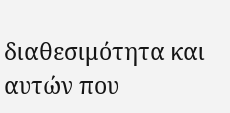διαθεσιμότητα και αυτών που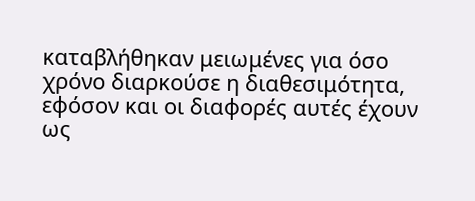καταβλήθηκαν μειωμένες για όσο χρόνο διαρκούσε η διαθεσιμότητα, εφόσον και οι διαφορές αυτές έχουν ως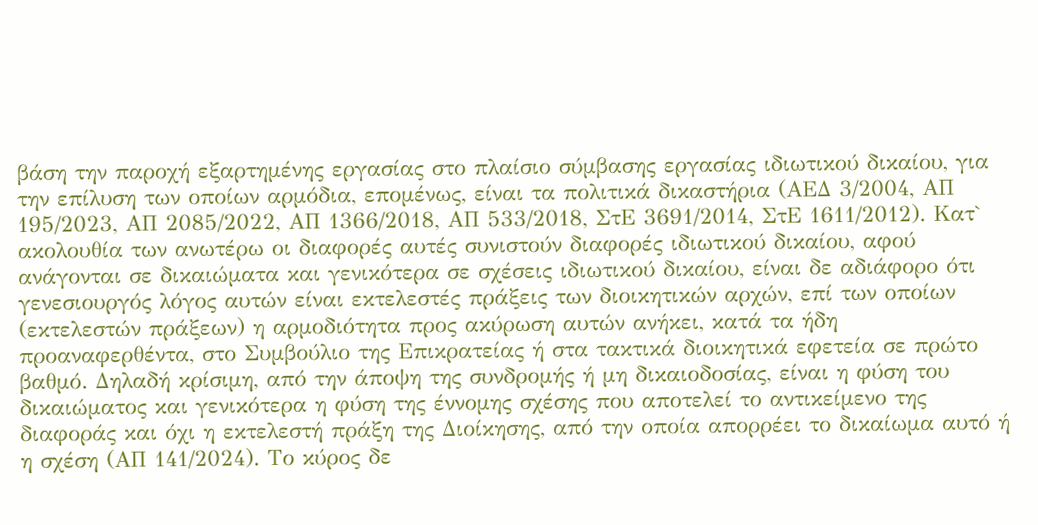βάση την παροχή εξαρτημένης εργασίας στο πλαίσιο σύμβασης εργασίας ιδιωτικού δικαίου, για την επίλυση των οποίων αρμόδια, επομένως, είναι τα πολιτικά δικαστήρια (ΑΕΔ 3/2004, ΑΠ 195/2023, ΑΠ 2085/2022, ΑΠ 1366/2018, ΑΠ 533/2018, ΣτΕ 3691/2014, ΣτΕ 1611/2012). Κατ` ακολουθία των ανωτέρω οι διαφορές αυτές συνιστούν διαφορές ιδιωτικού δικαίου, αφού ανάγονται σε δικαιώματα και γενικότερα σε σχέσεις ιδιωτικού δικαίου, είναι δε αδιάφορο ότι γενεσιουργός λόγος αυτών είναι εκτελεστές πράξεις των διοικητικών αρχών, επί των οποίων (εκτελεστών πράξεων) η αρμοδιότητα προς ακύρωση αυτών ανήκει, κατά τα ήδη προαναφερθέντα, στο Συμβούλιο της Επικρατείας ή στα τακτικά διοικητικά εφετεία σε πρώτο βαθμό. Δηλαδή κρίσιμη, από την άποψη της συνδρομής ή μη δικαιοδοσίας, είναι η φύση του δικαιώματος και γενικότερα η φύση της έννομης σχέσης που αποτελεί το αντικείμενο της διαφοράς και όχι η εκτελεστή πράξη της Διοίκησης, από την οποία απορρέει το δικαίωμα αυτό ή η σχέση (ΑΠ 141/2024). Το κύρος δε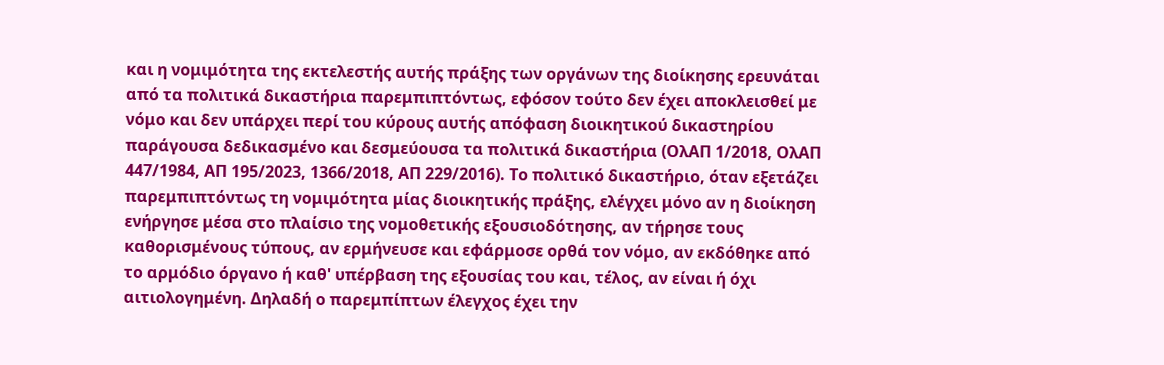και η νομιμότητα της εκτελεστής αυτής πράξης των οργάνων της διοίκησης ερευνάται από τα πολιτικά δικαστήρια παρεμπιπτόντως, εφόσον τούτο δεν έχει αποκλεισθεί με νόμο και δεν υπάρχει περί του κύρους αυτής απόφαση διοικητικού δικαστηρίου παράγουσα δεδικασμένο και δεσμεύουσα τα πολιτικά δικαστήρια (ΟλΑΠ 1/2018, ΟλΑΠ 447/1984, ΑΠ 195/2023, 1366/2018, ΑΠ 229/2016). Το πολιτικό δικαστήριο, όταν εξετάζει παρεμπιπτόντως τη νομιμότητα μίας διοικητικής πράξης, ελέγχει μόνο αν η διοίκηση ενήργησε μέσα στο πλαίσιο της νομοθετικής εξουσιοδότησης, αν τήρησε τους καθορισμένους τύπους, αν ερμήνευσε και εφάρμοσε ορθά τον νόμο, αν εκδόθηκε από το αρμόδιο όργανο ή καθ' υπέρβαση της εξουσίας του και, τέλος, αν είναι ή όχι αιτιολογημένη. Δηλαδή ο παρεμπίπτων έλεγχος έχει την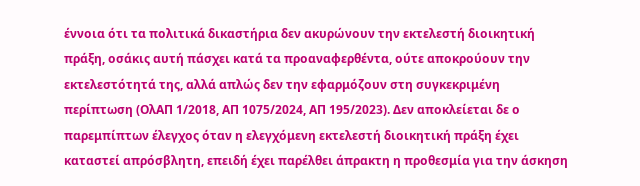έννοια ότι τα πολιτικά δικαστήρια δεν ακυρώνουν την εκτελεστή διοικητική πράξη, οσάκις αυτή πάσχει κατά τα προαναφερθέντα, ούτε αποκρούουν την εκτελεστότητά της, αλλά απλώς δεν την εφαρμόζουν στη συγκεκριμένη περίπτωση (ΟλΑΠ 1/2018, ΑΠ 1075/2024, ΑΠ 195/2023). Δεν αποκλείεται δε ο παρεμπίπτων έλεγχος όταν η ελεγχόμενη εκτελεστή διοικητική πράξη έχει καταστεί απρόσβλητη, επειδή έχει παρέλθει άπρακτη η προθεσμία για την άσκηση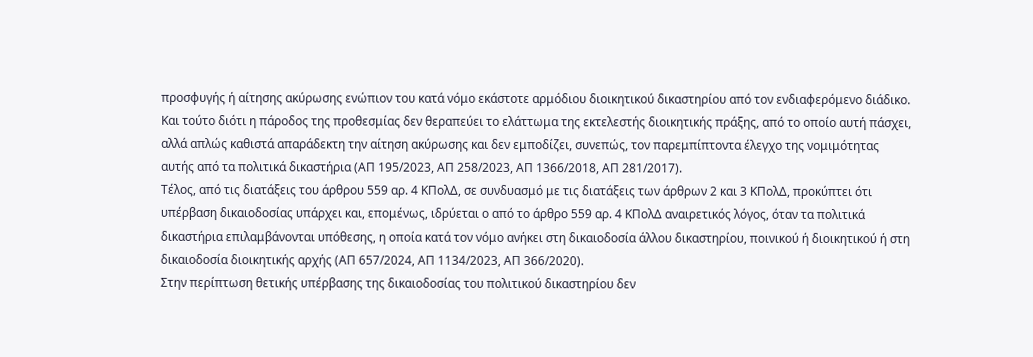προσφυγής ή αίτησης ακύρωσης ενώπιον του κατά νόμο εκάστοτε αρμόδιου διοικητικού δικαστηρίου από τον ενδιαφερόμενο διάδικο. Και τούτο διότι η πάροδος της προθεσμίας δεν θεραπεύει το ελάττωμα της εκτελεστής διοικητικής πράξης, από το οποίο αυτή πάσχει, αλλά απλώς καθιστά απαράδεκτη την αίτηση ακύρωσης και δεν εμποδίζει, συνεπώς, τον παρεμπίπτοντα έλεγχο της νομιμότητας αυτής από τα πολιτικά δικαστήρια (ΑΠ 195/2023, ΑΠ 258/2023, ΑΠ 1366/2018, ΑΠ 281/2017).
Τέλος, από τις διατάξεις του άρθρου 559 αρ. 4 ΚΠολΔ, σε συνδυασμό με τις διατάξεις των άρθρων 2 και 3 ΚΠολΔ, προκύπτει ότι υπέρβαση δικαιοδοσίας υπάρχει και, επομένως, ιδρύεται ο από το άρθρο 559 αρ. 4 ΚΠολΔ αναιρετικός λόγος, όταν τα πολιτικά δικαστήρια επιλαμβάνονται υπόθεσης, η οποία κατά τον νόμο ανήκει στη δικαιοδοσία άλλου δικαστηρίου, ποινικού ή διοικητικού ή στη δικαιοδοσία διοικητικής αρχής (ΑΠ 657/2024, ΑΠ 1134/2023, ΑΠ 366/2020).
Στην περίπτωση θετικής υπέρβασης της δικαιοδοσίας του πολιτικού δικαστηρίου δεν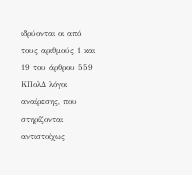ιδρύονται οι από τους αριθμούς 1 και 19 του άρθρου 559 ΚΠολΔ λόγοι αναίρεσης, που στηρίζονται αντιστοίχως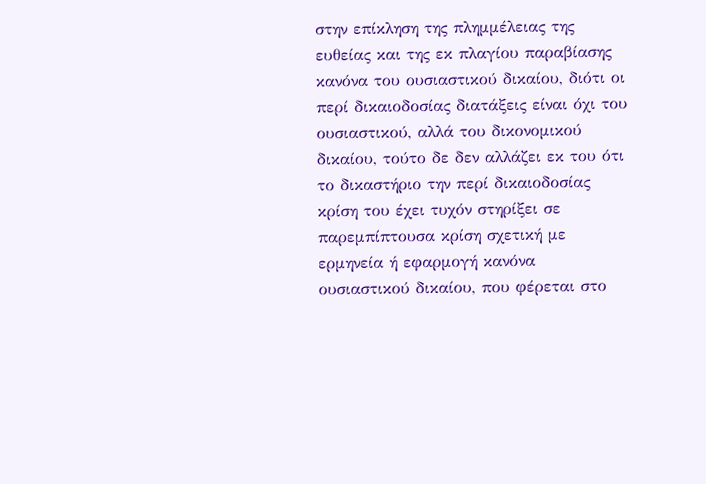στην επίκληση της πλημμέλειας της ευθείας και της εκ πλαγίου παραβίασης κανόνα του ουσιαστικού δικαίου, διότι οι περί δικαιοδοσίας διατάξεις είναι όχι του ουσιαστικού, αλλά του δικονομικού δικαίου, τούτο δε δεν αλλάζει εκ του ότι το δικαστήριο την περί δικαιοδοσίας κρίση του έχει τυχόν στηρίξει σε παρεμπίπτουσα κρίση σχετική με ερμηνεία ή εφαρμογή κανόνα ουσιαστικού δικαίου, που φέρεται στο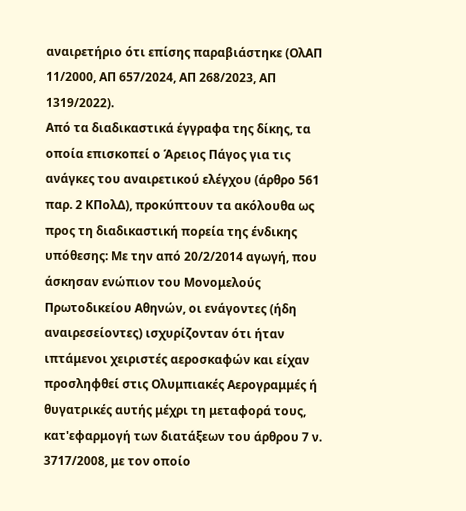αναιρετήριο ότι επίσης παραβιάστηκε (ΟλΑΠ 11/2000, ΑΠ 657/2024, ΑΠ 268/2023, ΑΠ 1319/2022).
Από τα διαδικαστικά έγγραφα της δίκης, τα οποία επισκοπεί ο Άρειος Πάγος για τις ανάγκες του αναιρετικού ελέγχου (άρθρο 561 παρ. 2 ΚΠολΔ), προκύπτουν τα ακόλουθα ως προς τη διαδικαστική πορεία της ένδικης υπόθεσης: Με την από 20/2/2014 αγωγή, που άσκησαν ενώπιον του Μονομελούς Πρωτοδικείου Αθηνών, οι ενάγοντες (ήδη αναιρεσείοντες) ισχυρίζονταν ότι ήταν ιπτάμενοι χειριστές αεροσκαφών και είχαν προσληφθεί στις Ολυμπιακές Αερογραμμές ή θυγατρικές αυτής μέχρι τη μεταφορά τους, κατ'εφαρμογή των διατάξεων του άρθρου 7 ν. 3717/2008, με τον οποίο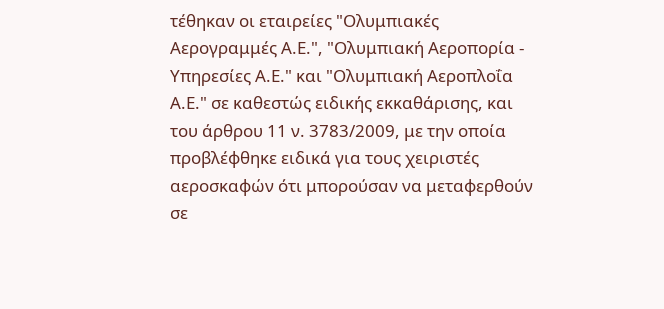τέθηκαν οι εταιρείες "Ολυμπιακές Αερογραμμές Α.Ε.", "Ολυμπιακή Αεροπορία - Υπηρεσίες Α.Ε." και "Ολυμπιακή Αεροπλοΐα Α.Ε." σε καθεστώς ειδικής εκκαθάρισης, και του άρθρου 11 ν. 3783/2009, με την οποία προβλέφθηκε ειδικά για τους χειριστές αεροσκαφών ότι μπορούσαν να μεταφερθούν σε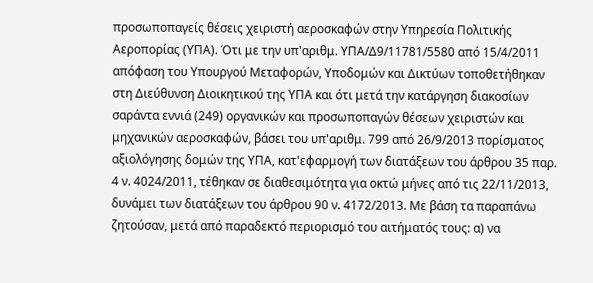προσωποπαγείς θέσεις χειριστή αεροσκαφών στην Υπηρεσία Πολιτικής Αεροπορίας (ΥΠΑ). Ότι με την υπ'αριθμ. ΥΠΑ/Δ9/11781/5580 από 15/4/2011 απόφαση του Υπουργού Μεταφορών, Υποδομών και Δικτύων τοποθετήθηκαν στη Διεύθυνση Διοικητικού της ΥΠΑ και ότι μετά την κατάργηση διακοσίων σαράντα εννιά (249) οργανικών και προσωποπαγών θέσεων χειριστών και μηχανικών αεροσκαφών, βάσει του υπ'αριθμ. 799 από 26/9/2013 πορίσματος αξιολόγησης δομών της ΥΠΑ, κατ'εφαρμογή των διατάξεων του άρθρου 35 παρ. 4 ν. 4024/2011, τέθηκαν σε διαθεσιμότητα για οκτώ μήνες από τις 22/11/2013, δυνάμει των διατάξεων του άρθρου 90 ν. 4172/2013. Με βάση τα παραπάνω ζητούσαν, μετά από παραδεκτό περιορισμό του αιτήματός τους: α) να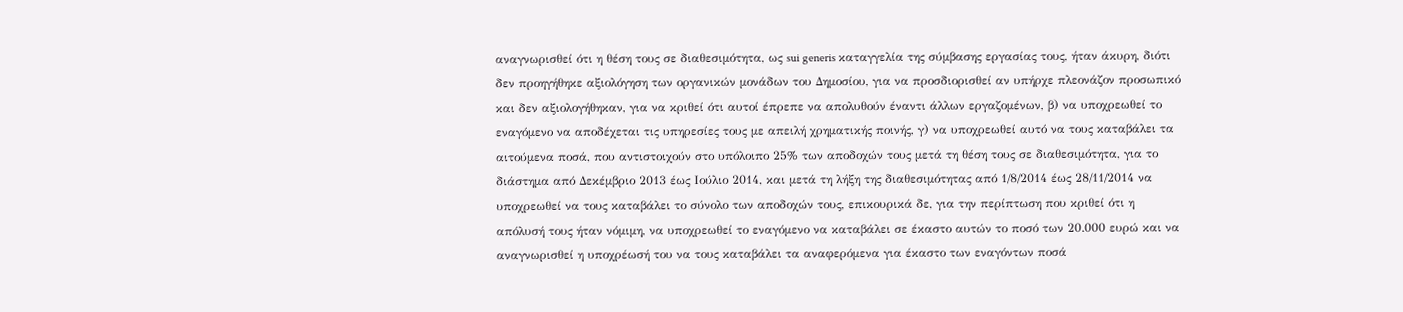αναγνωρισθεί ότι η θέση τους σε διαθεσιμότητα, ως sui generis καταγγελία της σύμβασης εργασίας τους, ήταν άκυρη, διότι δεν προηγήθηκε αξιολόγηση των οργανικών μονάδων του Δημοσίου, για να προσδιορισθεί αν υπήρχε πλεονάζον προσωπικό και δεν αξιολογήθηκαν, για να κριθεί ότι αυτοί έπρεπε να απολυθούν έναντι άλλων εργαζομένων, β) να υποχρεωθεί το εναγόμενο να αποδέχεται τις υπηρεσίες τους με απειλή χρηματικής ποινής, γ) να υποχρεωθεί αυτό να τους καταβάλει τα αιτούμενα ποσά, που αντιστοιχούν στο υπόλοιπο 25% των αποδοχών τους μετά τη θέση τους σε διαθεσιμότητα, για το διάστημα από Δεκέμβριο 2013 έως Ιούλιο 2014, και μετά τη λήξη της διαθεσιμότητας από 1/8/2014 έως 28/11/2014 να υποχρεωθεί να τους καταβάλει το σύνολο των αποδοχών τους, επικουρικά δε, για την περίπτωση που κριθεί ότι η απόλυσή τους ήταν νόμιμη, να υποχρεωθεί το εναγόμενο να καταβάλει σε έκαστο αυτών το ποσό των 20.000 ευρώ και να αναγνωρισθεί η υποχρέωσή του να τους καταβάλει τα αναφερόμενα για έκαστο των εναγόντων ποσά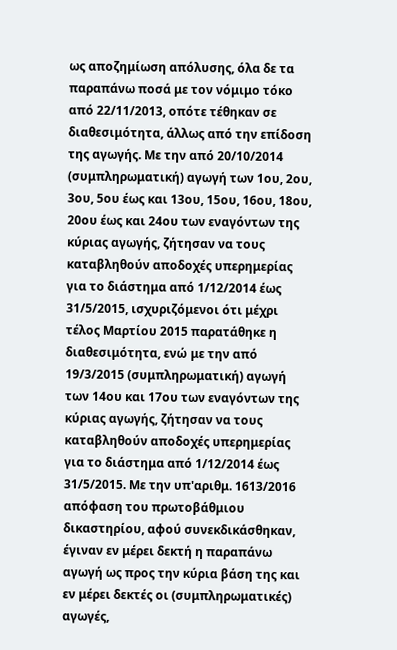ως αποζημίωση απόλυσης, όλα δε τα παραπάνω ποσά με τον νόμιμο τόκο από 22/11/2013, οπότε τέθηκαν σε διαθεσιμότητα, άλλως από την επίδοση της αγωγής. Με την από 20/10/2014 (συμπληρωματική) αγωγή των 1ου, 2ου, 3ου, 5ου έως και 13ου, 15ου, 16ου, 18ου, 20ου έως και 24ου των εναγόντων της κύριας αγωγής, ζήτησαν να τους καταβληθούν αποδοχές υπερημερίας για το διάστημα από 1/12/2014 έως 31/5/2015, ισχυριζόμενοι ότι μέχρι τέλος Μαρτίου 2015 παρατάθηκε η διαθεσιμότητα, ενώ με την από 19/3/2015 (συμπληρωματική) αγωγή των 14ου και 17ου των εναγόντων της κύριας αγωγής, ζήτησαν να τους καταβληθούν αποδοχές υπερημερίας για το διάστημα από 1/12/2014 έως 31/5/2015. Με την υπ'αριθμ. 1613/2016 απόφαση του πρωτοβάθμιου δικαστηρίου, αφού συνεκδικάσθηκαν, έγιναν εν μέρει δεκτή η παραπάνω αγωγή ως προς την κύρια βάση της και εν μέρει δεκτές οι (συμπληρωματικές) αγωγές,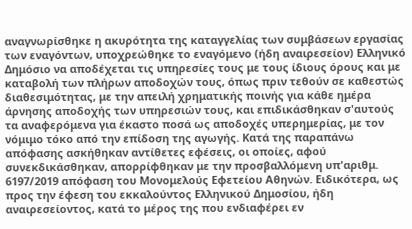αναγνωρίσθηκε η ακυρότητα της καταγγελίας των συμβάσεων εργασίας των εναγόντων, υποχρεώθηκε το εναγόμενο (ήδη αναιρεσείον) Ελληνικό Δημόσιο να αποδέχεται τις υπηρεσίες τους με τους ίδιους όρους και με καταβολή των πλήρων αποδοχών τους, όπως πριν τεθούν σε καθεστώς διαθεσιμότητας, με την απειλή χρηματικής ποινής για κάθε ημέρα άρνησης αποδοχής των υπηρεσιών τους, και επιδικάσθηκαν σ'αυτούς τα αναφερόμενα για έκαστο ποσά ως αποδοχές υπερημερίας, με τον νόμιμο τόκο από την επίδοση της αγωγής. Κατά της παραπάνω απόφασης ασκήθηκαν αντίθετες εφέσεις, οι οποίες, αφού συνεκδικάσθηκαν, απορρίφθηκαν με την προσβαλλόμενη υπ'αριθμ. 6197/2019 απόφαση του Μονομελούς Εφετείου Αθηνών. Ειδικότερα, ως προς την έφεση του εκκαλούντος Ελληνικού Δημοσίου, ήδη αναιρεσείοντος, κατά το μέρος της που ενδιαφέρει εν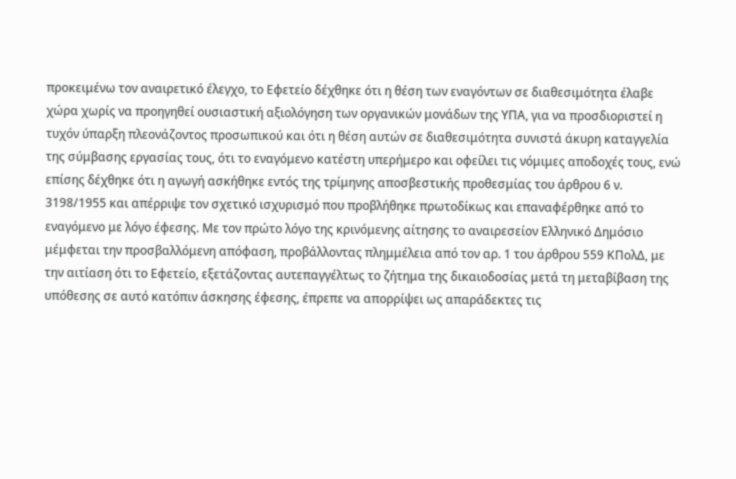προκειμένω τον αναιρετικό έλεγχο, το Εφετείο δέχθηκε ότι η θέση των εναγόντων σε διαθεσιμότητα έλαβε χώρα χωρίς να προηγηθεί ουσιαστική αξιολόγηση των οργανικών μονάδων της ΥΠΑ, για να προσδιοριστεί η τυχόν ύπαρξη πλεονάζοντος προσωπικού και ότι η θέση αυτών σε διαθεσιμότητα συνιστά άκυρη καταγγελία της σύμβασης εργασίας τους, ότι το εναγόμενο κατέστη υπερήμερο και οφείλει τις νόμιμες αποδοχές τους, ενώ επίσης δέχθηκε ότι η αγωγή ασκήθηκε εντός της τρίμηνης αποσβεστικής προθεσμίας του άρθρου 6 ν. 3198/1955 και απέρριψε τον σχετικό ισχυρισμό που προβλήθηκε πρωτοδίκως και επαναφέρθηκε από το εναγόμενο με λόγο έφεσης. Με τον πρώτο λόγο της κρινόμενης αίτησης το αναιρεσείον Ελληνικό Δημόσιο μέμφεται την προσβαλλόμενη απόφαση, προβάλλοντας πλημμέλεια από τον αρ. 1 του άρθρου 559 ΚΠολΔ, με την αιτίαση ότι το Εφετείο, εξετάζοντας αυτεπαγγέλτως το ζήτημα της δικαιοδοσίας μετά τη μεταβίβαση της υπόθεσης σε αυτό κατόπιν άσκησης έφεσης, έπρεπε να απορρίψει ως απαράδεκτες τις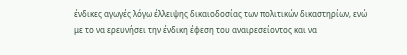ένδικες αγωγές λόγω έλλειψης δικαιοδοσίας των πολιτικών δικαστηρίων, ενώ με το να ερευνήσει την ένδικη έφεση του αναιρεσείοντος και να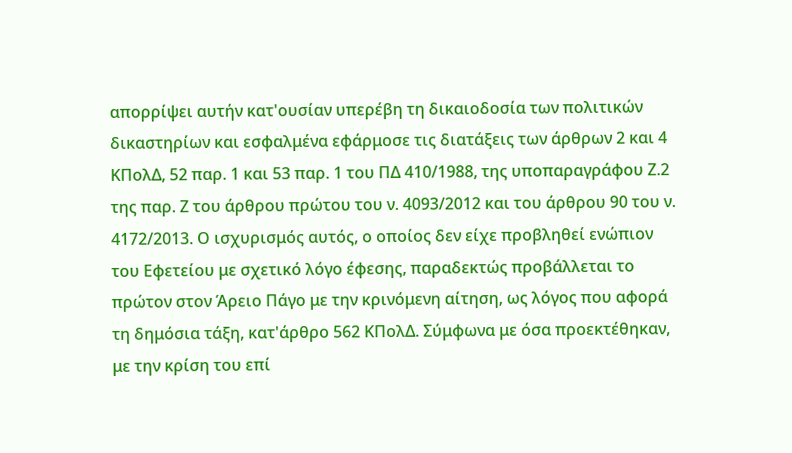απορρίψει αυτήν κατ'ουσίαν υπερέβη τη δικαιοδοσία των πολιτικών δικαστηρίων και εσφαλμένα εφάρμοσε τις διατάξεις των άρθρων 2 και 4 ΚΠολΔ, 52 παρ. 1 και 53 παρ. 1 του ΠΔ 410/1988, της υποπαραγράφου Ζ.2 της παρ. Ζ του άρθρου πρώτου του ν. 4093/2012 και του άρθρου 90 του ν. 4172/2013. Ο ισχυρισμός αυτός, ο οποίος δεν είχε προβληθεί ενώπιον του Εφετείου με σχετικό λόγο έφεσης, παραδεκτώς προβάλλεται το πρώτον στον Άρειο Πάγο με την κρινόμενη αίτηση, ως λόγος που αφορά τη δημόσια τάξη, κατ'άρθρο 562 ΚΠολΔ. Σύμφωνα με όσα προεκτέθηκαν, με την κρίση του επί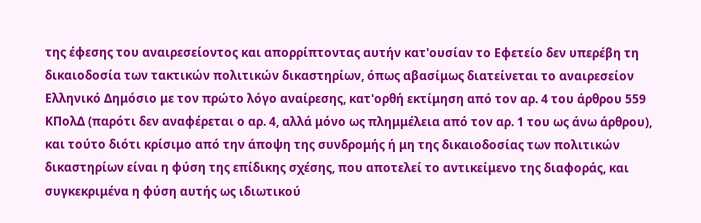της έφεσης του αναιρεσείοντος και απορρίπτοντας αυτήν κατ'ουσίαν το Εφετείο δεν υπερέβη τη δικαιοδοσία των τακτικών πολιτικών δικαστηρίων, όπως αβασίμως διατείνεται το αναιρεσείον Ελληνικό Δημόσιο με τον πρώτο λόγο αναίρεσης, κατ'ορθή εκτίμηση από τον αρ. 4 του άρθρου 559 ΚΠολΔ (παρότι δεν αναφέρεται ο αρ. 4, αλλά μόνο ως πλημμέλεια από τον αρ. 1 του ως άνω άρθρου), και τούτο διότι κρίσιμο από την άποψη της συνδρομής ή μη της δικαιοδοσίας των πολιτικών δικαστηρίων είναι η φύση της επίδικης σχέσης, που αποτελεί το αντικείμενο της διαφοράς, και συγκεκριμένα η φύση αυτής ως ιδιωτικού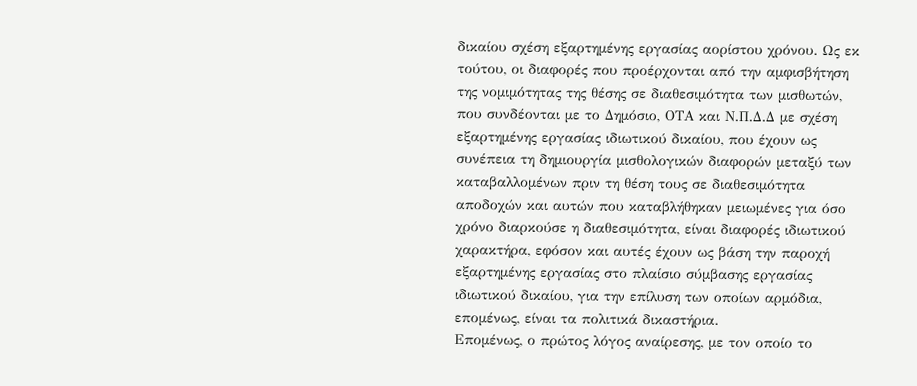δικαίου σχέση εξαρτημένης εργασίας αορίστου χρόνου. Ως εκ τούτου, οι διαφορές που προέρχονται από την αμφισβήτηση της νομιμότητας της θέσης σε διαθεσιμότητα των μισθωτών, που συνδέονται με το Δημόσιο, ΟΤΑ και Ν.Π.Δ.Δ με σχέση εξαρτημένης εργασίας ιδιωτικού δικαίου, που έχουν ως συνέπεια τη δημιουργία μισθολογικών διαφορών μεταξύ των καταβαλλομένων πριν τη θέση τους σε διαθεσιμότητα αποδοχών και αυτών που καταβλήθηκαν μειωμένες για όσο χρόνο διαρκούσε η διαθεσιμότητα, είναι διαφορές ιδιωτικού χαρακτήρα, εφόσον και αυτές έχουν ως βάση την παροχή εξαρτημένης εργασίας στο πλαίσιο σύμβασης εργασίας ιδιωτικού δικαίου, για την επίλυση των οποίων αρμόδια, επομένως, είναι τα πολιτικά δικαστήρια.
Επομένως, ο πρώτος λόγος αναίρεσης, με τον οποίο το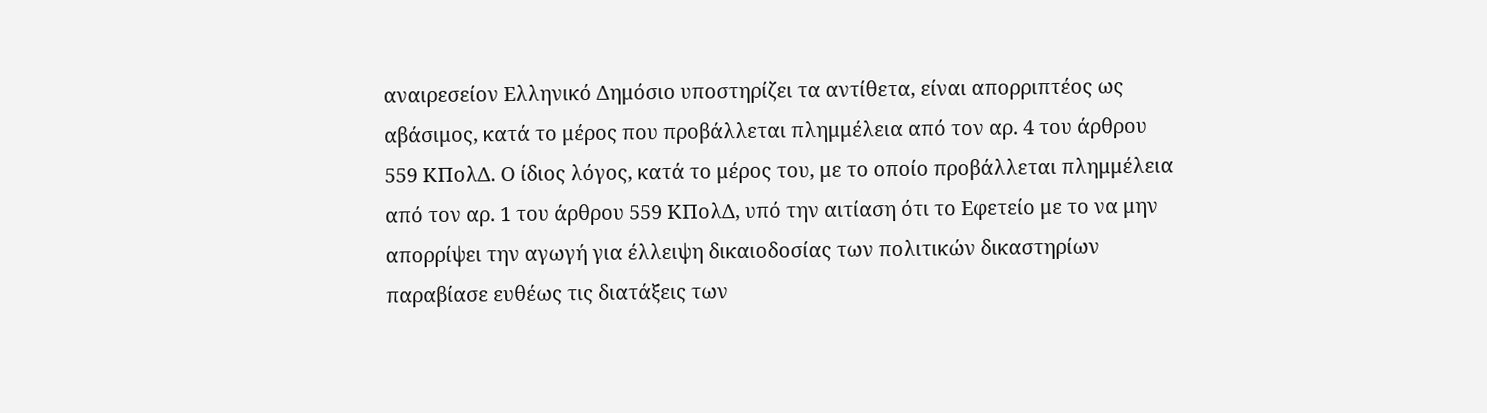αναιρεσείον Ελληνικό Δημόσιο υποστηρίζει τα αντίθετα, είναι απορριπτέος ως αβάσιμος, κατά το μέρος που προβάλλεται πλημμέλεια από τον αρ. 4 του άρθρου 559 ΚΠολΔ. Ο ίδιος λόγος, κατά το μέρος του, με το οποίο προβάλλεται πλημμέλεια από τον αρ. 1 του άρθρου 559 ΚΠολΔ, υπό την αιτίαση ότι το Εφετείο με το να μην απορρίψει την αγωγή για έλλειψη δικαιοδοσίας των πολιτικών δικαστηρίων παραβίασε ευθέως τις διατάξεις των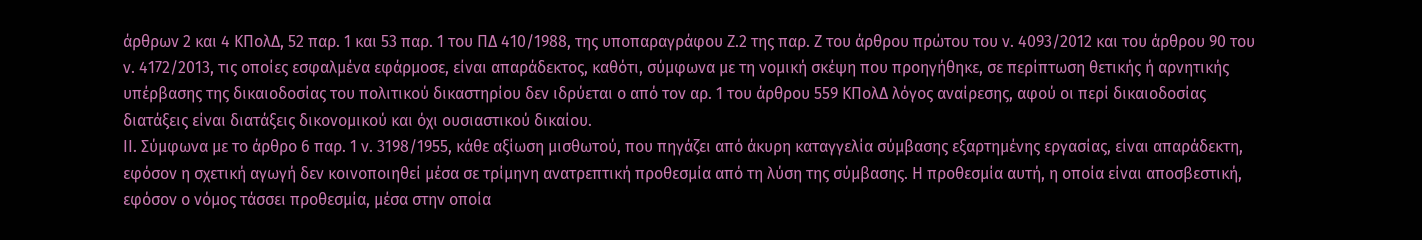άρθρων 2 και 4 ΚΠολΔ, 52 παρ. 1 και 53 παρ. 1 του ΠΔ 410/1988, της υποπαραγράφου Ζ.2 της παρ. Ζ του άρθρου πρώτου του ν. 4093/2012 και του άρθρου 90 του ν. 4172/2013, τις οποίες εσφαλμένα εφάρμοσε, είναι απαράδεκτος, καθότι, σύμφωνα με τη νομική σκέψη που προηγήθηκε, σε περίπτωση θετικής ή αρνητικής υπέρβασης της δικαιοδοσίας του πολιτικού δικαστηρίου δεν ιδρύεται ο από τον αρ. 1 του άρθρου 559 ΚΠολΔ λόγος αναίρεσης, αφού οι περί δικαιοδοσίας διατάξεις είναι διατάξεις δικονομικού και όχι ουσιαστικού δικαίου.
ΙΙ. Σύμφωνα με το άρθρο 6 παρ. 1 ν. 3198/1955, κάθε αξίωση μισθωτού, που πηγάζει από άκυρη καταγγελία σύμβασης εξαρτημένης εργασίας, είναι απαράδεκτη, εφόσον η σχετική αγωγή δεν κοινοποιηθεί μέσα σε τρίμηνη ανατρεπτική προθεσμία από τη λύση της σύμβασης. Η προθεσμία αυτή, η οποία είναι αποσβεστική, εφόσον ο νόμος τάσσει προθεσμία, μέσα στην οποία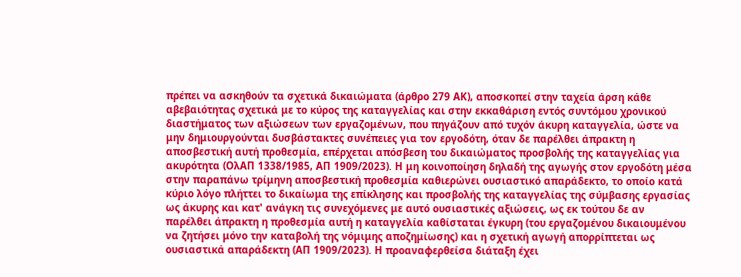πρέπει να ασκηθούν τα σχετικά δικαιώματα (άρθρο 279 ΑΚ), αποσκοπεί στην ταχεία άρση κάθε αβεβαιότητας σχετικά με το κύρος της καταγγελίας και στην εκκαθάριση εντός συντόμου χρονικού διαστήματος των αξιώσεων των εργαζομένων, που πηγάζουν από τυχόν άκυρη καταγγελία, ώστε να μην δημιουργούνται δυσβάστακτες συνέπειες για τον εργοδότη, όταν δε παρέλθει άπρακτη η αποσβεστική αυτή προθεσμία, επέρχεται απόσβεση του δικαιώματος προσβολής της καταγγελίας για ακυρότητα (ΟλΑΠ 1338/1985, ΑΠ 1909/2023). Η μη κοινοποίηση δηλαδή της αγωγής στον εργοδότη μέσα στην παραπάνω τρίμηνη αποσβεστική προθεσμία καθιερώνει ουσιαστικό απαράδεκτο, το οποίο κατά κύριο λόγο πλήττει το δικαίωμα της επίκλησης και προσβολής της καταγγελίας της σύμβασης εργασίας ως άκυρης και κατ' ανάγκη τις συνεχόμενες με αυτό ουσιαστικές αξιώσεις, ως εκ τούτου δε αν παρέλθει άπρακτη η προθεσμία αυτή η καταγγελία καθίσταται έγκυρη (του εργαζομένου δικαιουμένου να ζητήσει μόνο την καταβολή της νόμιμης αποζημίωσης) και η σχετική αγωγή απορρίπτεται ως ουσιαστικά απαράδεκτη (ΑΠ 1909/2023). Η προαναφερθείσα διάταξη έχει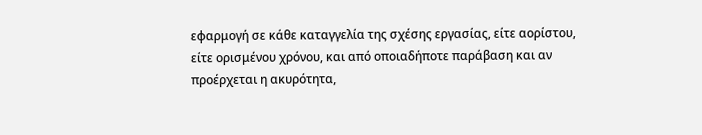εφαρμογή σε κάθε καταγγελία της σχέσης εργασίας, είτε αορίστου, είτε ορισμένου χρόνου, και από οποιαδήποτε παράβαση και αν προέρχεται η ακυρότητα,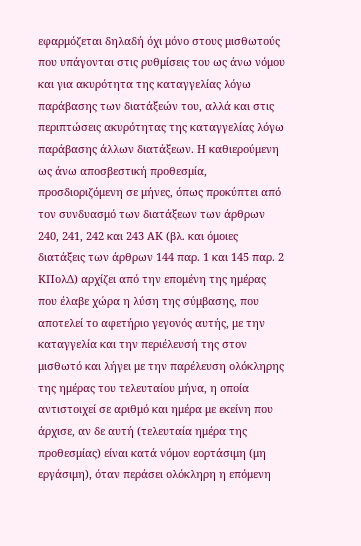εφαρμόζεται δηλαδή όχι μόνο στους μισθωτούς που υπάγονται στις ρυθμίσεις του ως άνω νόμου και για ακυρότητα της καταγγελίας λόγω παράβασης των διατάξεών του, αλλά και στις περιπτώσεις ακυρότητας της καταγγελίας λόγω παράβασης άλλων διατάξεων. Η καθιερούμενη ως άνω αποσβεστική προθεσμία, προσδιοριζόμενη σε μήνες, όπως προκύπτει από τον συνδυασμό των διατάξεων των άρθρων 240, 241, 242 και 243 ΑΚ (βλ. και όμοιες διατάξεις των άρθρων 144 παρ. 1 και 145 παρ. 2 ΚΠολΔ) αρχίζει από την επομένη της ημέρας που έλαβε χώρα η λύση της σύμβασης, που αποτελεί το αφετήριο γεγονός αυτής, με την καταγγελία και την περιέλευσή της στον μισθωτό και λήγει με την παρέλευση ολόκληρης της ημέρας του τελευταίου μήνα, η οποία αντιστοιχεί σε αριθμό και ημέρα με εκείνη που άρχισε, αν δε αυτή (τελευταία ημέρα της προθεσμίας) είναι κατά νόμον εορτάσιμη (μη εργάσιμη), όταν περάσει ολόκληρη η επόμενη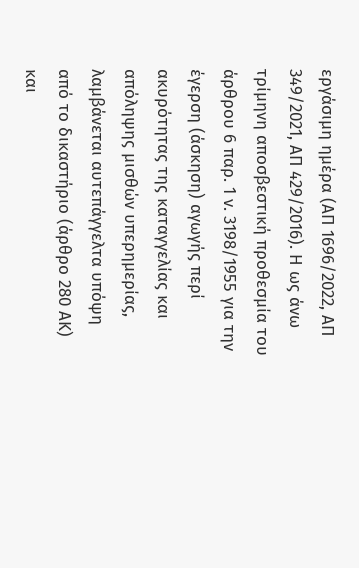εργάσιμη ημέρα (ΑΠ 1696/2022, ΑΠ 349/2021, ΑΠ 429/2016). Η ως άνω τρίμηνη αποσβεστική προθεσμία του άρθρου 6 παρ. 1 ν. 3198/1955 για την έγερση (άσκηση) αγωγής περί ακυρότητας της καταγγελίας και απόληψης μισθών υπερημερίας, λαμβάνεται αυτεπάγγελτα υπόψη από το δικαστήριο (άρθρο 280 ΑΚ) και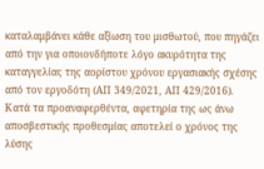καταλαμβάνει κάθε αξίωση του μισθωτού, που πηγάζει από την για οποιονδήποτε λόγο ακυρότητα της καταγγελίας της αορίστου χρόνου εργασιακής σχέσης από τον εργοδότη (ΑΠ 349/2021, ΑΠ 429/2016).
Κατά τα προαναφερθέντα, αφετηρία της ως άνω αποσβεστικής προθεσμίας αποτελεί ο χρόνος της λύσης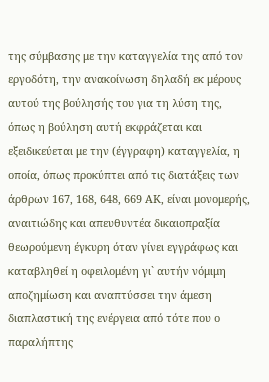της σύμβασης με την καταγγελία της από τον εργοδότη, την ανακοίνωση δηλαδή εκ μέρους αυτού της βούλησής του για τη λύση της, όπως η βούληση αυτή εκφράζεται και εξειδικεύεται με την (έγγραφη) καταγγελία, η οποία, όπως προκύπτει από τις διατάξεις των άρθρων 167, 168, 648, 669 ΑΚ, είναι μονομερής, αναιτιώδης και απευθυντέα δικαιοπραξία θεωρούμενη έγκυρη όταν γίνει εγγράφως και καταβληθεί η οφειλομένη γι` αυτήν νόμιμη αποζημίωση και αναπτύσσει την άμεση διαπλαστική της ενέργεια από τότε που ο παραλήπτης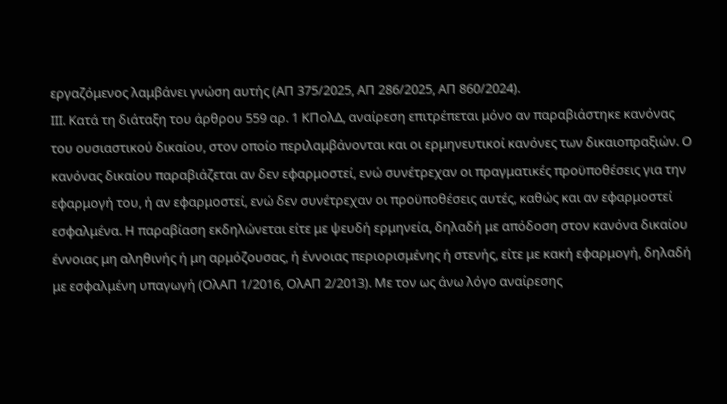εργαζόμενος λαμβάνει γνώση αυτής (ΑΠ 375/2025, ΑΠ 286/2025, ΑΠ 860/2024).
ΙΙΙ. Κατά τη διάταξη του άρθρου 559 αρ. 1 ΚΠολΔ, αναίρεση επιτρέπεται μόνο αν παραβιάστηκε κανόνας του ουσιαστικού δικαίου, στον οποίο περιλαμβάνονται και οι ερμηνευτικοί κανόνες των δικαιοπραξιών. Ο κανόνας δικαίου παραβιάζεται αν δεν εφαρμοστεί, ενώ συνέτρεχαν οι πραγματικές προϋποθέσεις για την εφαρμογή του, ή αν εφαρμοστεί, ενώ δεν συνέτρεχαν οι προϋποθέσεις αυτές, καθώς και αν εφαρμοστεί εσφαλμένα. Η παραβίαση εκδηλώνεται είτε με ψευδή ερμηνεία, δηλαδή με απόδοση στον κανόνα δικαίου έννοιας μη αληθινής ή μη αρμόζουσας, ή έννοιας περιορισμένης ή στενής, είτε με κακή εφαρμογή, δηλαδή με εσφαλμένη υπαγωγή (ΟλΑΠ 1/2016, ΟλΑΠ 2/2013). Με τον ως άνω λόγο αναίρεσης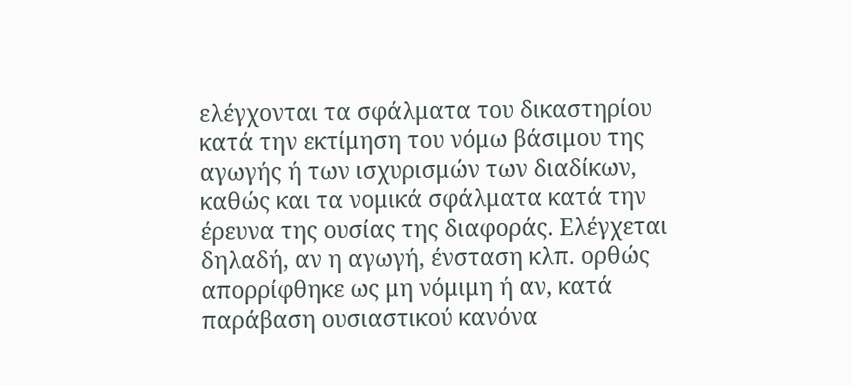ελέγχονται τα σφάλματα του δικαστηρίου κατά την εκτίμηση του νόμω βάσιμου της αγωγής ή των ισχυρισμών των διαδίκων, καθώς και τα νομικά σφάλματα κατά την έρευνα της ουσίας της διαφοράς. Ελέγχεται δηλαδή, αν η αγωγή, ένσταση κλπ. ορθώς απορρίφθηκε ως μη νόμιμη ή αν, κατά παράβαση ουσιαστικού κανόνα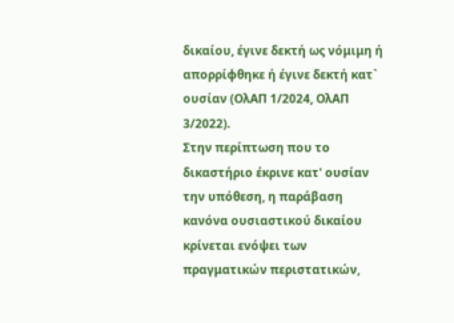δικαίου, έγινε δεκτή ως νόμιμη ή απορρίφθηκε ή έγινε δεκτή κατ` ουσίαν (ΟλΑΠ 1/2024, ΟλΑΠ 3/2022).
Στην περίπτωση που το δικαστήριο έκρινε κατ' ουσίαν την υπόθεση, η παράβαση κανόνα ουσιαστικού δικαίου κρίνεται ενόψει των πραγματικών περιστατικών,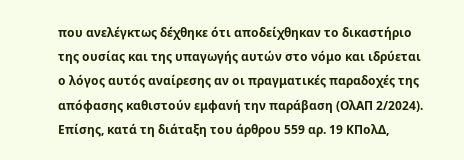που ανελέγκτως δέχθηκε ότι αποδείχθηκαν το δικαστήριο της ουσίας και της υπαγωγής αυτών στο νόμο και ιδρύεται ο λόγος αυτός αναίρεσης αν οι πραγματικές παραδοχές της απόφασης καθιστούν εμφανή την παράβαση (ΟλΑΠ 2/2024). Επίσης, κατά τη διάταξη του άρθρου 559 αρ. 19 ΚΠολΔ,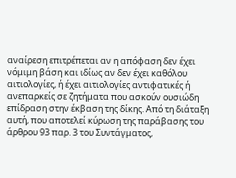αναίρεση επιτρέπεται αν η απόφαση δεν έχει νόμιμη βάση και ιδίως αν δεν έχει καθόλου αιτιολογίες, ή έχει αιτιολογίες αντιφατικές ή ανεπαρκείς σε ζητήματα που ασκούν ουσιώδη επίδραση στην έκβαση της δίκης. Από τη διάταξη αυτή, που αποτελεί κύρωση της παράβασης του άρθρου 93 παρ. 3 του Συντάγματος,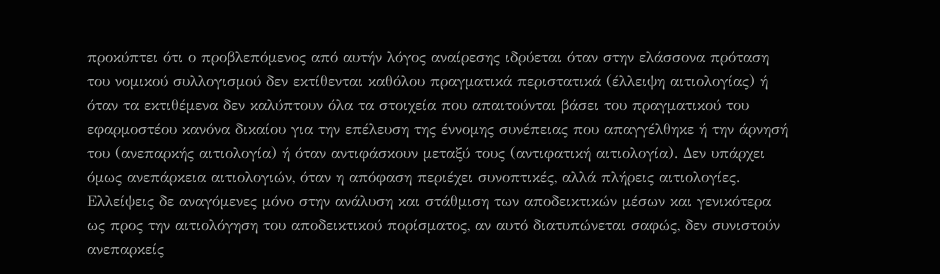προκύπτει ότι ο προβλεπόμενος από αυτήν λόγος αναίρεσης ιδρύεται όταν στην ελάσσονα πρόταση του νομικού συλλογισμού δεν εκτίθενται καθόλου πραγματικά περιστατικά (έλλειψη αιτιολογίας) ή όταν τα εκτιθέμενα δεν καλύπτουν όλα τα στοιχεία που απαιτούνται βάσει του πραγματικού του εφαρμοστέου κανόνα δικαίου για την επέλευση της έννομης συνέπειας που απαγγέλθηκε ή την άρνησή του (ανεπαρκής αιτιολογία) ή όταν αντιφάσκουν μεταξύ τους (αντιφατική αιτιολογία). Δεν υπάρχει όμως ανεπάρκεια αιτιολογιών, όταν η απόφαση περιέχει συνοπτικές, αλλά πλήρεις αιτιολογίες. Ελλείψεις δε αναγόμενες μόνο στην ανάλυση και στάθμιση των αποδεικτικών μέσων και γενικότερα ως προς την αιτιολόγηση του αποδεικτικού πορίσματος, αν αυτό διατυπώνεται σαφώς, δεν συνιστούν ανεπαρκείς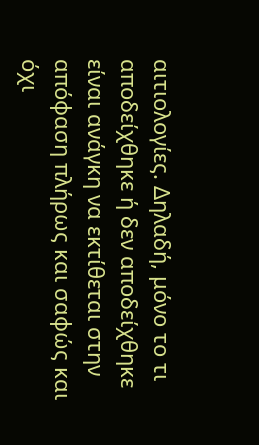αιτιολογίες. Δηλαδή, μόνο το τι αποδείχθηκε ή δεν αποδείχθηκε είναι ανάγκη να εκτίθεται στην απόφαση πλήρως και σαφώς και όχι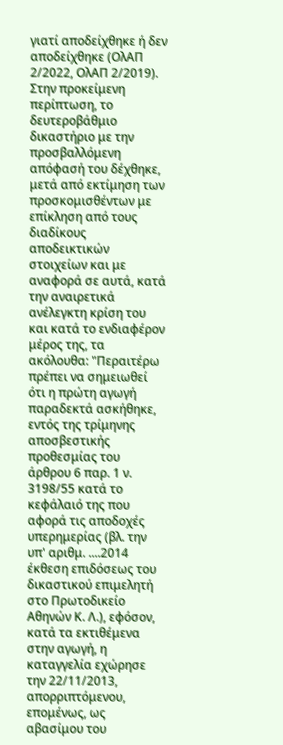γιατί αποδείχθηκε ή δεν αποδείχθηκε (ΟλΑΠ 2/2022, ΟλΑΠ 2/2019).
Στην προκείμενη περίπτωση, το δευτεροβάθμιο δικαστήριο με την προσβαλλόμενη απόφασή του δέχθηκε, μετά από εκτίμηση των προσκομισθέντων με επίκληση από τους διαδίκους αποδεικτικών στοιχείων και με αναφορά σε αυτά, κατά την αναιρετικά ανέλεγκτη κρίση του και κατά το ενδιαφέρον μέρος της, τα ακόλουθα: "Περαιτέρω πρέπει να σημειωθεί ότι η πρώτη αγωγή παραδεκτά ασκήθηκε, εντός της τρίμηνης αποσβεστικής προθεσμίας του άρθρου 6 παρ. 1 ν. 3198/55 κατά το κεφάλαιό της που αφορά τις αποδοχές υπερημερίας (βλ. την υπ' αριθμ. ....2014 έκθεση επιδόσεως του δικαστικού επιμελητή στο Πρωτοδικείο Αθηνών Κ. Λ.), εφόσον, κατά τα εκτιθέμενα στην αγωγή, η καταγγελία εχώρησε την 22/11/2013, απορριπτόμενου, επομένως, ως αβασίμου του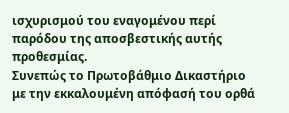ισχυρισμού του εναγομένου περί παρόδου της αποσβεστικής αυτής προθεσμίας.
Συνεπώς το Πρωτοβάθμιο Δικαστήριο με την εκκαλουμένη απόφασή του ορθά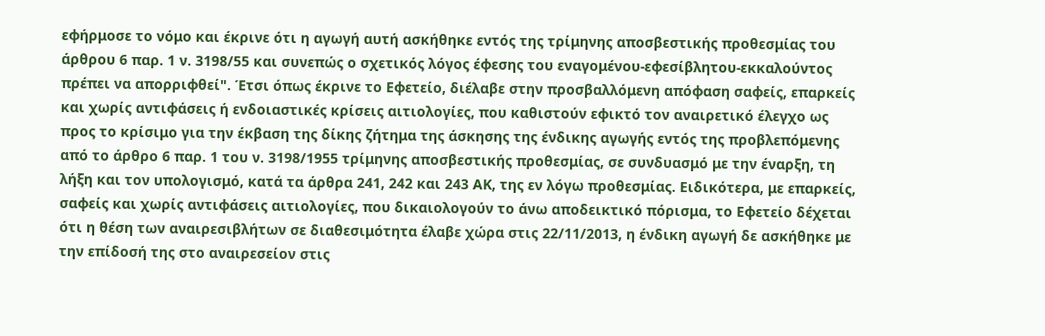εφήρμοσε το νόμο και έκρινε ότι η αγωγή αυτή ασκήθηκε εντός της τρίμηνης αποσβεστικής προθεσμίας του άρθρου 6 παρ. 1 ν. 3198/55 και συνεπώς ο σχετικός λόγος έφεσης του εναγομένου-εφεσίβλητου-εκκαλούντος πρέπει να απορριφθεί". Έτσι όπως έκρινε το Εφετείο, διέλαβε στην προσβαλλόμενη απόφαση σαφείς, επαρκείς και χωρίς αντιφάσεις ή ενδοιαστικές κρίσεις αιτιολογίες, που καθιστούν εφικτό τον αναιρετικό έλεγχο ως προς το κρίσιμο για την έκβαση της δίκης ζήτημα της άσκησης της ένδικης αγωγής εντός της προβλεπόμενης από το άρθρο 6 παρ. 1 του ν. 3198/1955 τρίμηνης αποσβεστικής προθεσμίας, σε συνδυασμό με την έναρξη, τη λήξη και τον υπολογισμό, κατά τα άρθρα 241, 242 και 243 ΑΚ, της εν λόγω προθεσμίας. Ειδικότερα, με επαρκείς, σαφείς και χωρίς αντιφάσεις αιτιολογίες, που δικαιολογούν το άνω αποδεικτικό πόρισμα, το Εφετείο δέχεται ότι η θέση των αναιρεσιβλήτων σε διαθεσιμότητα έλαβε χώρα στις 22/11/2013, η ένδικη αγωγή δε ασκήθηκε με την επίδοσή της στο αναιρεσείον στις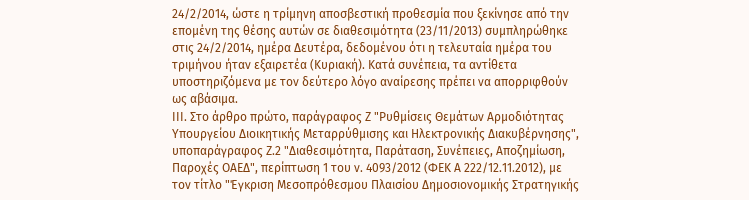24/2/2014, ώστε η τρίμηνη αποσβεστική προθεσμία που ξεκίνησε από την επομένη της θέσης αυτών σε διαθεσιμότητα (23/11/2013) συμπληρώθηκε στις 24/2/2014, ημέρα Δευτέρα, δεδομένου ότι η τελευταία ημέρα του τριμήνου ήταν εξαιρετέα (Κυριακή). Κατά συνέπεια, τα αντίθετα υποστηριζόμενα με τον δεύτερο λόγο αναίρεσης πρέπει να απορριφθούν ως αβάσιμα.
ΙΙΙ. Στο άρθρο πρώτο, παράγραφος Ζ "Ρυθμίσεις Θεμάτων Αρμοδιότητας Υπουργείου Διοικητικής Μεταρρύθμισης και Ηλεκτρονικής Διακυβέρνησης", υποπαράγραφος Ζ.2 "Διαθεσιμότητα, Παράταση, Συνέπειες, Αποζημίωση, Παροχές ΟΑΕΔ", περίπτωση 1 του ν. 4093/2012 (ΦΕΚ Α 222/12.11.2012), με τον τίτλο "Έγκριση Μεσοπρόθεσμου Πλαισίου Δημοσιονομικής Στρατηγικής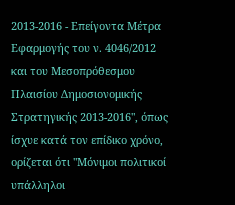2013-2016 - Επείγοντα Μέτρα Εφαρμογής του ν. 4046/2012 και του Μεσοπρόθεσμου Πλαισίου Δημοσιονομικής Στρατηγικής 2013-2016", όπως ίσχυε κατά τον επίδικο χρόνο, ορίζεται ότι "Μόνιμοι πολιτικοί υπάλληλοι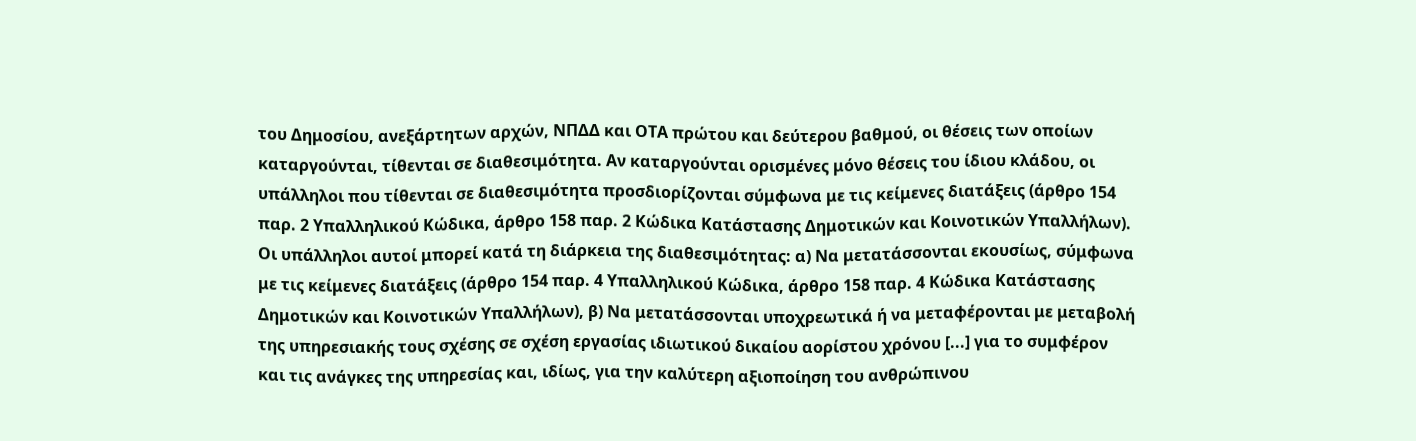του Δημοσίου, ανεξάρτητων αρχών, ΝΠΔΔ και ΟΤΑ πρώτου και δεύτερου βαθμού, οι θέσεις των οποίων καταργούνται, τίθενται σε διαθεσιμότητα. Αν καταργούνται ορισμένες μόνο θέσεις του ίδιου κλάδου, οι υπάλληλοι που τίθενται σε διαθεσιμότητα προσδιορίζονται σύμφωνα με τις κείμενες διατάξεις (άρθρο 154 παρ. 2 Υπαλληλικού Κώδικα, άρθρο 158 παρ. 2 Κώδικα Κατάστασης Δημοτικών και Κοινοτικών Υπαλλήλων). Οι υπάλληλοι αυτοί μπορεί κατά τη διάρκεια της διαθεσιμότητας: α) Να μετατάσσονται εκουσίως, σύμφωνα με τις κείμενες διατάξεις (άρθρο 154 παρ. 4 Υπαλληλικού Κώδικα, άρθρο 158 παρ. 4 Κώδικα Κατάστασης Δημοτικών και Κοινοτικών Υπαλλήλων), β) Να μετατάσσονται υποχρεωτικά ή να μεταφέρονται με μεταβολή της υπηρεσιακής τους σχέσης σε σχέση εργασίας ιδιωτικού δικαίου αορίστου χρόνου [...] για το συμφέρον και τις ανάγκες της υπηρεσίας και, ιδίως, για την καλύτερη αξιοποίηση του ανθρώπινου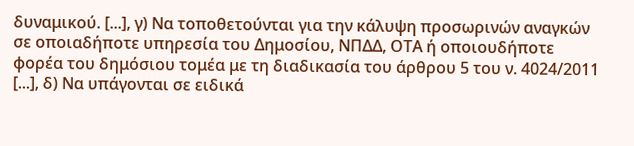δυναμικού. [...], γ) Να τοποθετούνται για την κάλυψη προσωρινών αναγκών σε οποιαδήποτε υπηρεσία του Δημοσίου, ΝΠΔΔ, ΟΤΑ ή οποιουδήποτε φορέα του δημόσιου τομέα με τη διαδικασία του άρθρου 5 του ν. 4024/2011 [...], δ) Να υπάγονται σε ειδικά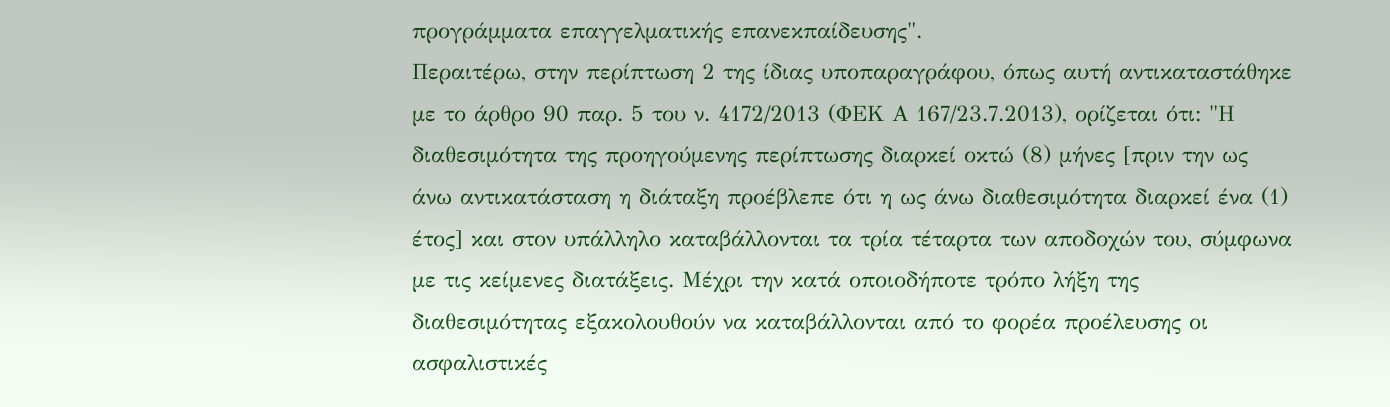προγράμματα επαγγελματικής επανεκπαίδευσης".
Περαιτέρω, στην περίπτωση 2 της ίδιας υποπαραγράφου, όπως αυτή αντικαταστάθηκε με το άρθρο 90 παρ. 5 του ν. 4172/2013 (ΦΕΚ Α 167/23.7.2013), ορίζεται ότι: "Η διαθεσιμότητα της προηγούμενης περίπτωσης διαρκεί οκτώ (8) μήνες [πριν την ως άνω αντικατάσταση η διάταξη προέβλεπε ότι η ως άνω διαθεσιμότητα διαρκεί ένα (1) έτος] και στον υπάλληλο καταβάλλονται τα τρία τέταρτα των αποδοχών του, σύμφωνα με τις κείμενες διατάξεις. Μέχρι την κατά οποιοδήποτε τρόπο λήξη της διαθεσιμότητας εξακολουθούν να καταβάλλονται από το φορέα προέλευσης οι ασφαλιστικές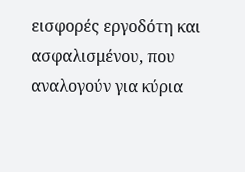εισφορές εργοδότη και ασφαλισμένου, που αναλογούν για κύρια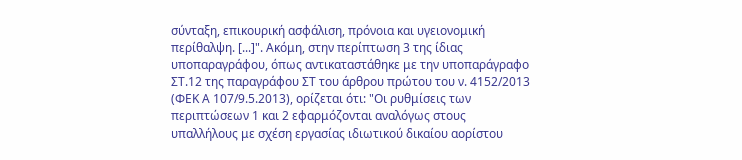σύνταξη, επικουρική ασφάλιση, πρόνοια και υγειονομική περίθαλψη. [...]". Ακόμη, στην περίπτωση 3 της ίδιας υποπαραγράφου, όπως αντικαταστάθηκε με την υποπαράγραφο ΣΤ.12 της παραγράφου ΣΤ του άρθρου πρώτου του ν. 4152/2013 (ΦΕΚ Α 107/9.5.2013), ορίζεται ότι: "Οι ρυθμίσεις των περιπτώσεων 1 και 2 εφαρμόζονται αναλόγως στους υπαλλήλους με σχέση εργασίας ιδιωτικού δικαίου αορίστου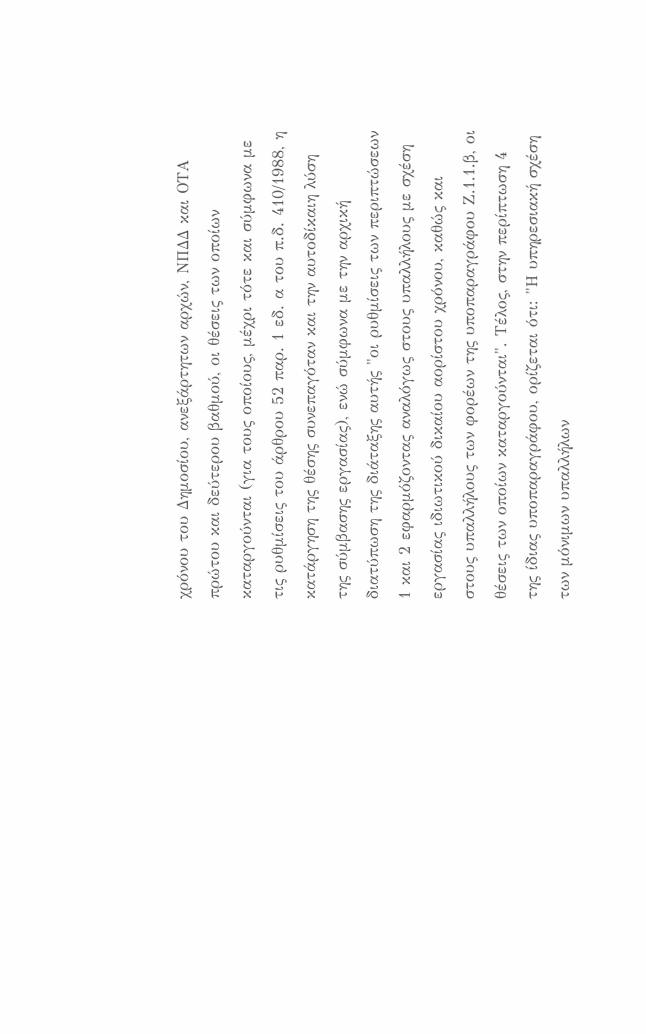χρόνου του Δημοσίου, ανεξάρτητων αρχών, ΝΠΔΔ και ΟΤΑ πρώτου και δεύτερου βαθμού, οι θέσεις των οποίων καταργούνται (για τους οποίους, μέχρι τότε και σύμφωνα με τις ρυθμίσεις του άρθρου 52 παρ. 1 εδ. α του π.δ. 410/1988, η κατάργηση της θέσης συνεπαγόταν και την αυτοδίκαιη λύση της σύμβασης εργασίας), ενώ σύμφωνα με την αρχική διατύπωση της διάταξης αυτής "οι ρυθμίσεις των περιπτώσεων 1 και 2 εφαρμόζοντας αναλόγως στους υπαλλήλους με σχέση εργασίας ιδιωτικού δικαίου αορίστου χρόνου, καθώς και στους υπαλλήλους των φορέων της υποπαραγράφου Ζ.1.1.β, οι θέσεις των οποίων καταργούνται". Τέλος, στην περίπτωση 4 της ίδιας υποπαραγράφου, ορίζεται ότι: "Η υπηρεσιακή σχέση των μόνιμων υπαλλήλων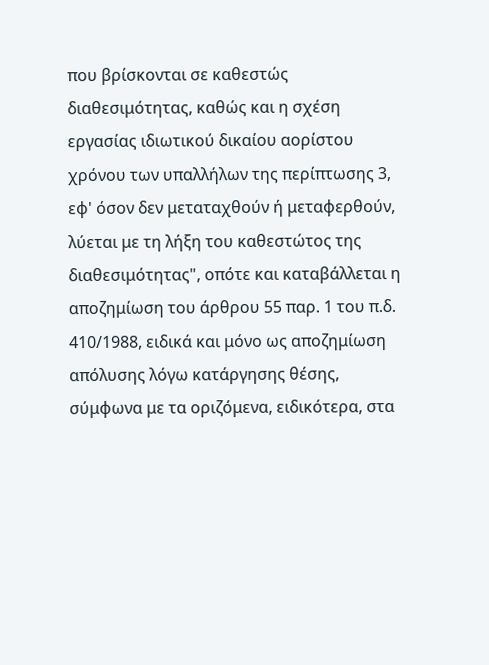που βρίσκονται σε καθεστώς διαθεσιμότητας, καθώς και η σχέση εργασίας ιδιωτικού δικαίου αορίστου χρόνου των υπαλλήλων της περίπτωσης 3, εφ' όσον δεν μεταταχθούν ή μεταφερθούν, λύεται με τη λήξη του καθεστώτος της διαθεσιμότητας", οπότε και καταβάλλεται η αποζημίωση του άρθρου 55 παρ. 1 του π.δ. 410/1988, ειδικά και μόνο ως αποζημίωση απόλυσης λόγω κατάργησης θέσης, σύμφωνα με τα οριζόμενα, ειδικότερα, στα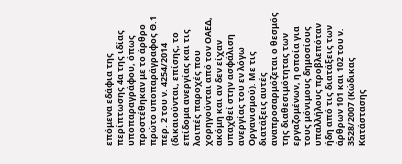επόμενα εδάφια της περίπτωσης 4α της ιδίας υποπαραγράφου, όπως προστέθηκαν με το άρθρο πρώτο υποπαράγραφος Θ.1 περ. 2 του ν. 4254/2014 (δικαιούνται, επίσης, το επίδομα ανεργίας και τις λοιπές παροχές που χορηγούνται από τον ΟΑΕΔ, ακόμη και αν δεν είχαν υπαχθεί στην ασφάλιση ανεργίας του εν λόγω Οργανισμού). Με τις διατάξεις αυτές αναπροσαρμόζεται ο θεσμός της διαθεσιμότητας των εργαζομένων, η οποία για τους μόνιμους δημοσίους υπαλλήλους προβλεπόταν ήδη από τις διατάξεις των άρθρων 101 και 102 του ν. 3528/2007 (Κώδικας Κατάστασης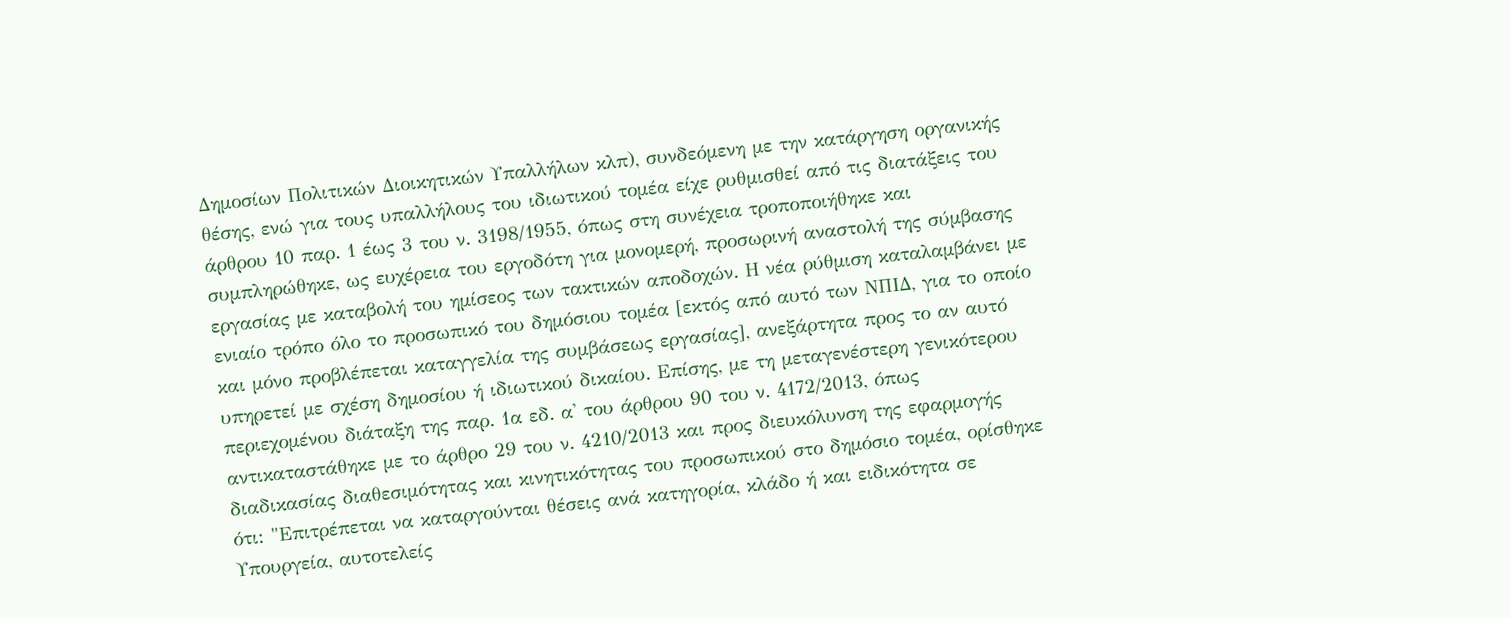Δημοσίων Πολιτικών Διοικητικών Υπαλλήλων κλπ), συνδεόμενη με την κατάργηση οργανικής θέσης, ενώ για τους υπαλλήλους του ιδιωτικού τομέα είχε ρυθμισθεί από τις διατάξεις του άρθρου 10 παρ. 1 έως 3 του ν. 3198/1955, όπως στη συνέχεια τροποποιήθηκε και συμπληρώθηκε, ως ευχέρεια του εργοδότη για μονομερή, προσωρινή αναστολή της σύμβασης εργασίας με καταβολή του ημίσεος των τακτικών αποδοχών. Η νέα ρύθμιση καταλαμβάνει με ενιαίο τρόπο όλο το προσωπικό του δημόσιου τομέα [εκτός από αυτό των ΝΠΙΔ, για το οποίο και μόνο προβλέπεται καταγγελία της συμβάσεως εργασίας], ανεξάρτητα προς το αν αυτό υπηρετεί με σχέση δημοσίου ή ιδιωτικού δικαίου. Επίσης, με τη μεταγενέστερη γενικότερου περιεχομένου διάταξη της παρ. 1α εδ. α' του άρθρου 90 του ν. 4172/2013, όπως αντικαταστάθηκε με το άρθρο 29 του ν. 4210/2013 και προς διευκόλυνση της εφαρμογής διαδικασίας διαθεσιμότητας και κινητικότητας του προσωπικού στο δημόσιο τομέα, ορίσθηκε ότι: "Επιτρέπεται να καταργούνται θέσεις ανά κατηγορία, κλάδο ή και ειδικότητα σε Υπουργεία, αυτοτελείς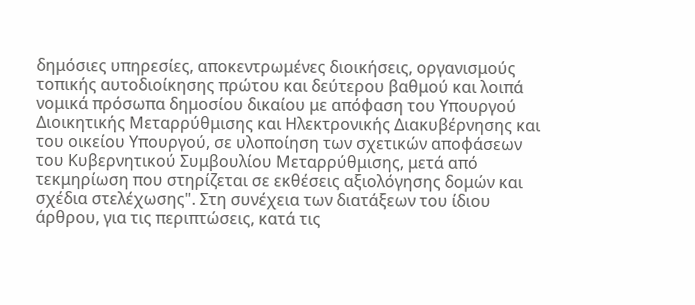δημόσιες υπηρεσίες, αποκεντρωμένες διοικήσεις, οργανισμούς τοπικής αυτοδιοίκησης πρώτου και δεύτερου βαθμού και λοιπά νομικά πρόσωπα δημοσίου δικαίου με απόφαση του Υπουργού Διοικητικής Μεταρρύθμισης και Ηλεκτρονικής Διακυβέρνησης και του οικείου Υπουργού, σε υλοποίηση των σχετικών αποφάσεων του Κυβερνητικού Συμβουλίου Μεταρρύθμισης, μετά από τεκμηρίωση που στηρίζεται σε εκθέσεις αξιολόγησης δομών και σχέδια στελέχωσης". Στη συνέχεια των διατάξεων του ίδιου άρθρου, για τις περιπτώσεις, κατά τις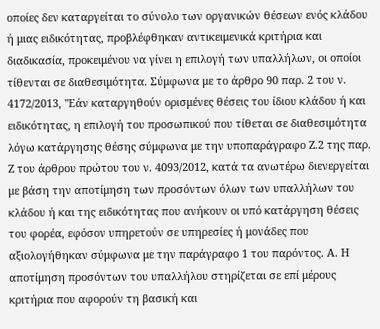οποίες δεν καταργείται το σύνολο των οργανικών θέσεων ενός κλάδου ή μιας ειδικότητας, προβλέφθηκαν αντικειμενικά κριτήρια και διαδικασία, προκειμένου να γίνει η επιλογή των υπαλλήλων, οι οποίοι τίθενται σε διαθεσιμότητα. Σύμφωνα με το άρθρο 90 παρ. 2 του ν. 4172/2013, "Εάν καταργηθούν ορισμένες θέσεις του ίδιου κλάδου ή και ειδικότητας, η επιλογή του προσωπικού που τίθεται σε διαθεσιμότητα λόγω κατάργησης θέσης σύμφωνα με την υποπαράγραφο Ζ.2 της παρ. Ζ του άρθρου πρώτου του ν. 4093/2012, κατά τα ανωτέρω διενεργείται με βάση την αποτίμηση των προσόντων όλων των υπαλλήλων του κλάδου ή και της ειδικότητας που ανήκουν οι υπό κατάργηση θέσεις του φορέα, εφόσον υπηρετούν σε υπηρεσίες ή μονάδες που αξιολογήθηκαν σύμφωνα με την παράγραφο 1 του παρόντος. Α. Η αποτίμηση προσόντων του υπαλλήλου στηρίζεται σε επί μέρους κριτήρια που αφορούν τη βασική και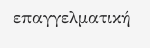επαγγελματική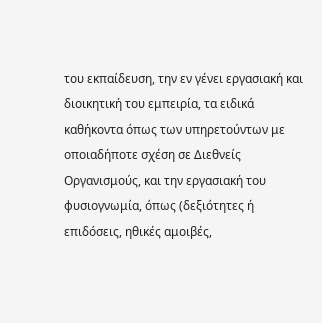του εκπαίδευση, την εν γένει εργασιακή και διοικητική του εμπειρία, τα ειδικά καθήκοντα όπως των υπηρετούντων με οποιαδήποτε σχέση σε Διεθνείς Οργανισμούς, και την εργασιακή του φυσιογνωμία, όπως (δεξιότητες ή επιδόσεις, ηθικές αμοιβές,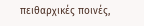πειθαρχικές ποινές,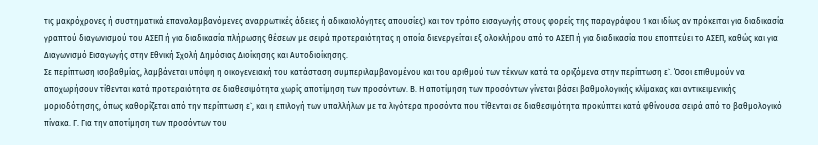τις μακρόχρονες ή συστηματικά επαναλαμβανόμενες αναρρωτικές άδειες ή αδικαιολόγητες απουσίες) και τον τρόπο εισαγωγής στους φορείς της παραγράφου 1 και ιδίως αν πρόκειται για διαδικασία γραπτού διαγωνισμού του ΑΣΕΠ ή για διαδικασία πλήρωσης θέσεων με σειρά προτεραιότητας η οποία διενεργείται εξ ολοκλήρου από το ΑΣΕΠ ή για διαδικασία που εποπτεύει το ΑΣΕΠ, καθώς και για Διαγωνισμό Εισαγωγής στην Εθνική Σχολή Δημόσιας Διοίκησης και Αυτοδιοίκησης.
Σε περίπτωση ισοβαθμίας, λαμβάνεται υπόψη η οικογενειακή του κατάσταση συμπεριλαμβανομένου και του αριθμού των τέκνων κατά τα οριζόμενα στην περίπτωση ε`. Όσοι επιθυμούν να αποχωρήσουν τίθενται κατά προτεραιότητα σε διαθεσιμότητα χωρίς αποτίμηση των προσόντων. Β. Η αποτίμηση των προσόντων γίνεται βάσει βαθμολογικής κλίμακας και αντικειμενικής μοριοδότησης, όπως καθορίζεται από την περίπτωση ε`, και η επιλογή των υπαλλήλων με τα λιγότερα προσόντα που τίθενται σε διαθεσιμότητα προκύπτει κατά φθίνουσα σειρά από το βαθμολογικό πίνακα. Γ. Για την αποτίμηση των προσόντων του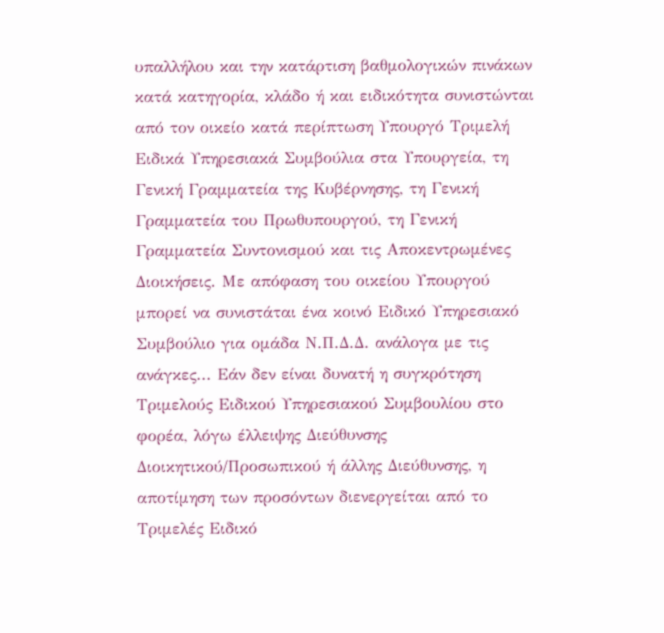υπαλλήλου και την κατάρτιση βαθμολογικών πινάκων κατά κατηγορία, κλάδο ή και ειδικότητα συνιστώνται από τον οικείο κατά περίπτωση Υπουργό Τριμελή Ειδικά Υπηρεσιακά Συμβούλια στα Υπουργεία, τη Γενική Γραμματεία της Κυβέρνησης, τη Γενική Γραμματεία του Πρωθυπουργού, τη Γενική Γραμματεία Συντονισμού και τις Αποκεντρωμένες Διοικήσεις. Με απόφαση του οικείου Υπουργού μπορεί να συνιστάται ένα κοινό Ειδικό Υπηρεσιακό Συμβούλιο για ομάδα Ν.Π.Δ.Δ. ανάλογα με τις ανάγκες... Εάν δεν είναι δυνατή η συγκρότηση Τριμελούς Ειδικού Υπηρεσιακού Συμβουλίου στο φορέα, λόγω έλλειψης Διεύθυνσης Διοικητικού/Προσωπικού ή άλλης Διεύθυνσης, η αποτίμηση των προσόντων διενεργείται από το Τριμελές Ειδικό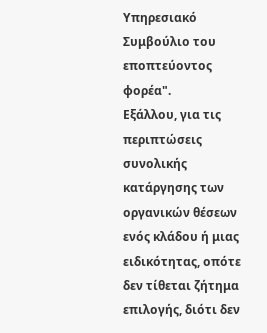Υπηρεσιακό Συμβούλιο του εποπτεύοντος φορέα".
Εξάλλου, για τις περιπτώσεις συνολικής κατάργησης των οργανικών θέσεων ενός κλάδου ή μιας ειδικότητας, οπότε δεν τίθεται ζήτημα επιλογής, διότι δεν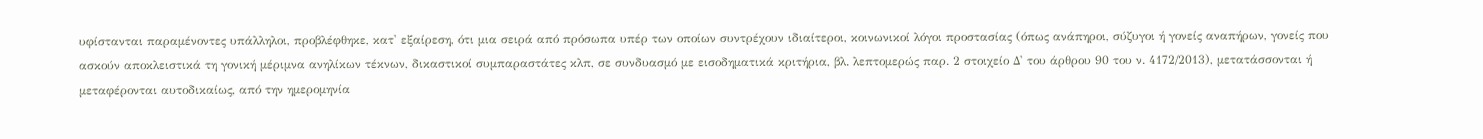υφίστανται παραμένοντες υπάλληλοι, προβλέφθηκε, κατ' εξαίρεση, ότι μια σειρά από πρόσωπα υπέρ των οποίων συντρέχουν ιδιαίτεροι, κοινωνικοί λόγοι προστασίας (όπως ανάπηροι, σύζυγοι ή γονείς αναπήρων, γονείς που ασκούν αποκλειστικά τη γονική μέριμνα ανηλίκων τέκνων, δικαστικοί συμπαραστάτες κλπ, σε συνδυασμό με εισοδηματικά κριτήρια, βλ. λεπτομερώς παρ. 2 στοιχείο Δ' του άρθρου 90 του ν. 4172/2013), μετατάσσονται ή μεταφέρονται αυτοδικαίως, από την ημερομηνία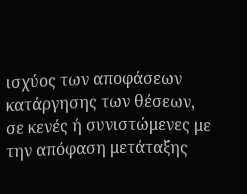ισχύος των αποφάσεων κατάργησης των θέσεων, σε κενές ή συνιστώμενες με την απόφαση μετάταξης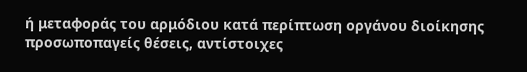ή μεταφοράς του αρμόδιου κατά περίπτωση οργάνου διοίκησης προσωποπαγείς θέσεις, αντίστοιχες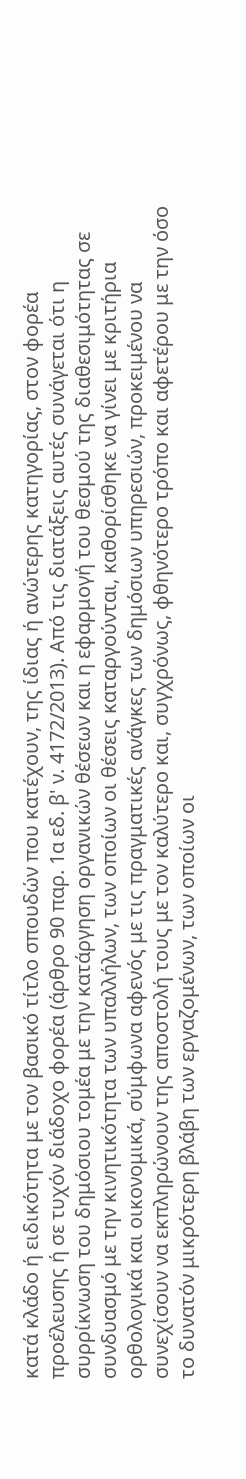κατά κλάδο ή ειδικότητα με τον βασικό τίτλο σπουδών που κατέχουν, της ίδιας ή ανώτερης κατηγορίας, στον φορέα προέλευσης ή σε τυχόν διάδοχο φορέα (άρθρο 90 παρ. 1α εδ. β' ν. 4172/2013). Από τις διατάξεις αυτές συνάγεται ότι η συρρίκνωση του δημόσιου τομέα με την κατάργηση οργανικών θέσεων και η εφαρμογή του θεσμού της διαθεσιμότητας σε συνδυασμό με την κινητικότητα των υπαλλήλων, των οποίων οι θέσεις καταργούνται, καθορίσθηκε να γίνει με κριτήρια ορθολογικά και οικονομικά, σύμφωνα αφενός με τις πραγματικές ανάγκες των δημόσιων υπηρεσιών, προκειμένου να συνεχίσουν να εκπληρώνουν της αποστολή τους με τον καλύτερο και, συγχρόνως, φθηνότερο τρόπο και αφετέρου με την όσο το δυνατόν μικρότερη βλάβη των εργαζομένων, των οποίων οι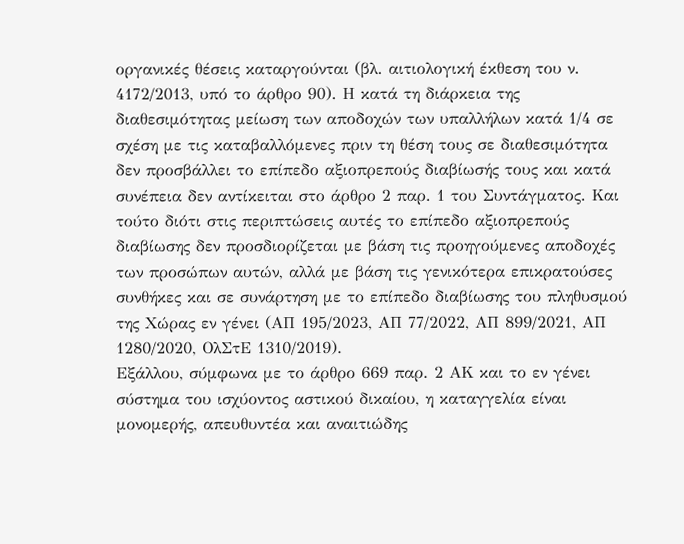οργανικές θέσεις καταργούνται (βλ. αιτιολογική έκθεση του ν. 4172/2013, υπό το άρθρο 90). Η κατά τη διάρκεια της διαθεσιμότητας μείωση των αποδοχών των υπαλλήλων κατά 1/4 σε σχέση με τις καταβαλλόμενες πριν τη θέση τους σε διαθεσιμότητα δεν προσβάλλει το επίπεδο αξιοπρεπούς διαβίωσής τους και κατά συνέπεια δεν αντίκειται στο άρθρο 2 παρ. 1 του Συντάγματος. Και τούτο διότι στις περιπτώσεις αυτές το επίπεδο αξιοπρεπούς διαβίωσης δεν προσδιορίζεται με βάση τις προηγούμενες αποδοχές των προσώπων αυτών, αλλά με βάση τις γενικότερα επικρατούσες συνθήκες και σε συνάρτηση με το επίπεδο διαβίωσης του πληθυσμού της Χώρας εν γένει (ΑΠ 195/2023, ΑΠ 77/2022, ΑΠ 899/2021, ΑΠ 1280/2020, ΟλΣτΕ 1310/2019).
Εξάλλου, σύμφωνα με το άρθρο 669 παρ. 2 ΑΚ και το εν γένει σύστημα του ισχύοντος αστικού δικαίου, η καταγγελία είναι μονομερής, απευθυντέα και αναιτιώδης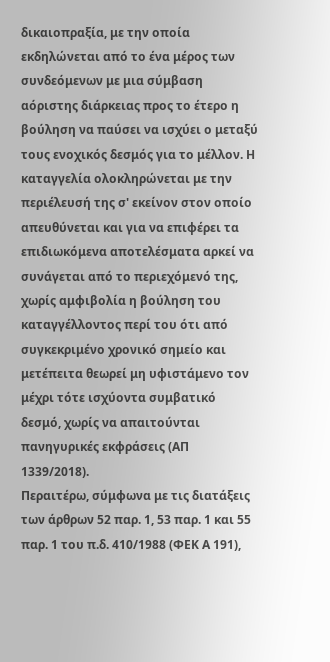δικαιοπραξία, με την οποία εκδηλώνεται από το ένα μέρος των συνδεόμενων με μια σύμβαση αόριστης διάρκειας προς το έτερο η βούληση να παύσει να ισχύει ο μεταξύ τους ενοχικός δεσμός για το μέλλον. Η καταγγελία ολοκληρώνεται με την περιέλευσή της σ' εκείνον στον οποίο απευθύνεται και για να επιφέρει τα επιδιωκόμενα αποτελέσματα αρκεί να συνάγεται από το περιεχόμενό της, χωρίς αμφιβολία η βούληση του καταγγέλλοντος περί του ότι από συγκεκριμένο χρονικό σημείο και μετέπειτα θεωρεί μη υφιστάμενο τον μέχρι τότε ισχύοντα συμβατικό δεσμό, χωρίς να απαιτούνται πανηγυρικές εκφράσεις (ΑΠ 1339/2018).
Περαιτέρω, σύμφωνα με τις διατάξεις των άρθρων 52 παρ. 1, 53 παρ. 1 και 55 παρ. 1 του π.δ. 410/1988 (ΦΕΚ Α 191),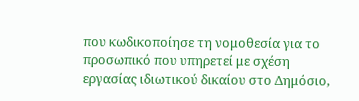που κωδικοποίησε τη νομοθεσία για το προσωπικό που υπηρετεί με σχέση εργασίας ιδιωτικού δικαίου στο Δημόσιο,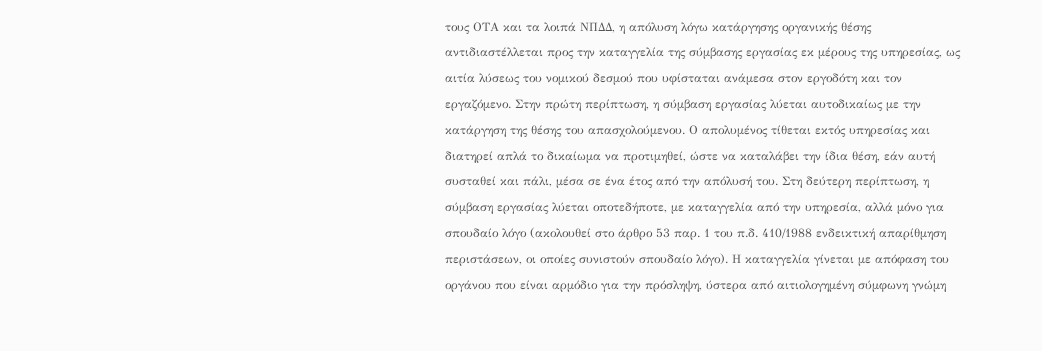τους ΟΤΑ και τα λοιπά ΝΠΔΔ, η απόλυση λόγω κατάργησης οργανικής θέσης αντιδιαστέλλεται προς την καταγγελία της σύμβασης εργασίας εκ μέρους της υπηρεσίας, ως αιτία λύσεως του νομικού δεσμού που υφίσταται ανάμεσα στον εργοδότη και τον εργαζόμενο. Στην πρώτη περίπτωση, η σύμβαση εργασίας λύεται αυτοδικαίως με την κατάργηση της θέσης του απασχολούμενου. Ο απολυμένος τίθεται εκτός υπηρεσίας και διατηρεί απλά το δικαίωμα να προτιμηθεί, ώστε να καταλάβει την ίδια θέση, εάν αυτή συσταθεί και πάλι, μέσα σε ένα έτος από την απόλυσή του. Στη δεύτερη περίπτωση, η σύμβαση εργασίας λύεται οποτεδήποτε, με καταγγελία από την υπηρεσία, αλλά μόνο για σπουδαίο λόγο (ακολουθεί στο άρθρο 53 παρ. 1 του π.δ. 410/1988 ενδεικτική απαρίθμηση περιστάσεων, οι οποίες συνιστούν σπουδαίο λόγο). Η καταγγελία γίνεται με απόφαση του οργάνου που είναι αρμόδιο για την πρόσληψη, ύστερα από αιτιολογημένη σύμφωνη γνώμη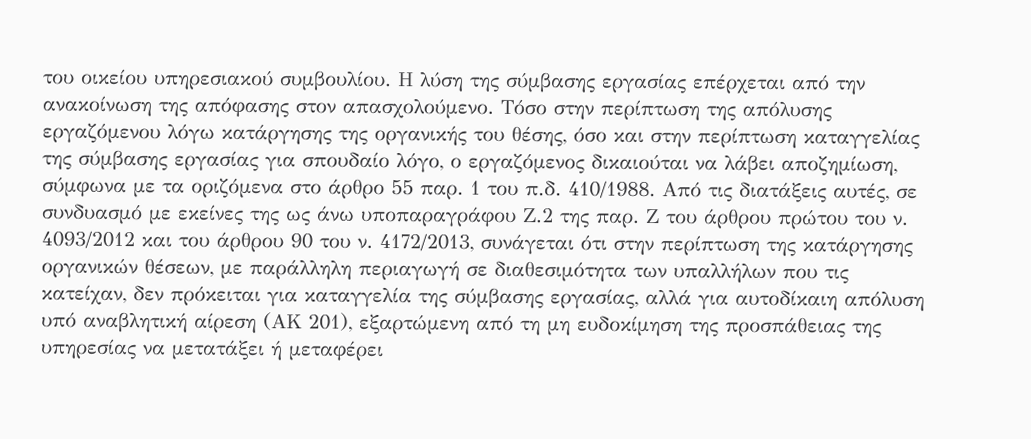του οικείου υπηρεσιακού συμβουλίου. Η λύση της σύμβασης εργασίας επέρχεται από την ανακοίνωση της απόφασης στον απασχολούμενο. Τόσο στην περίπτωση της απόλυσης εργαζόμενου λόγω κατάργησης της οργανικής του θέσης, όσο και στην περίπτωση καταγγελίας της σύμβασης εργασίας για σπουδαίο λόγο, ο εργαζόμενος δικαιούται να λάβει αποζημίωση, σύμφωνα με τα οριζόμενα στο άρθρο 55 παρ. 1 του π.δ. 410/1988. Από τις διατάξεις αυτές, σε συνδυασμό με εκείνες της ως άνω υποπαραγράφου Ζ.2 της παρ. Ζ του άρθρου πρώτου του ν. 4093/2012 και του άρθρου 90 του ν. 4172/2013, συνάγεται ότι στην περίπτωση της κατάργησης οργανικών θέσεων, με παράλληλη περιαγωγή σε διαθεσιμότητα των υπαλλήλων που τις κατείχαν, δεν πρόκειται για καταγγελία της σύμβασης εργασίας, αλλά για αυτοδίκαιη απόλυση υπό αναβλητική αίρεση (ΑΚ 201), εξαρτώμενη από τη μη ευδοκίμηση της προσπάθειας της υπηρεσίας να μετατάξει ή μεταφέρει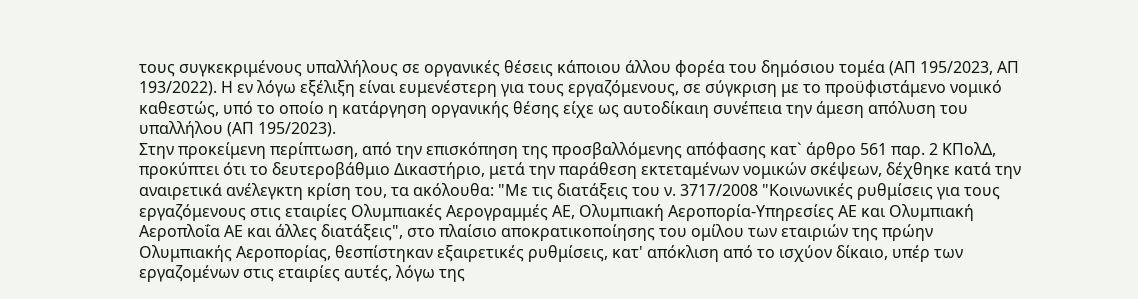τους συγκεκριμένους υπαλλήλους σε οργανικές θέσεις κάποιου άλλου φορέα του δημόσιου τομέα (ΑΠ 195/2023, ΑΠ 193/2022). Η εν λόγω εξέλιξη είναι ευμενέστερη για τους εργαζόμενους, σε σύγκριση με το προϋφιστάμενο νομικό καθεστώς, υπό το οποίο η κατάργηση οργανικής θέσης είχε ως αυτοδίκαιη συνέπεια την άμεση απόλυση του υπαλλήλου (ΑΠ 195/2023).
Στην προκείμενη περίπτωση, από την επισκόπηση της προσβαλλόμενης απόφασης κατ` άρθρο 561 παρ. 2 ΚΠολΔ, προκύπτει ότι το δευτεροβάθμιο Δικαστήριο, μετά την παράθεση εκτεταμένων νομικών σκέψεων, δέχθηκε κατά την αναιρετικά ανέλεγκτη κρίση του, τα ακόλουθα: "Με τις διατάξεις του ν. 3717/2008 "Κοινωνικές ρυθμίσεις για τους εργαζόμενους στις εταιρίες Ολυμπιακές Αερογραμμές ΑΕ, Ολυμπιακή Αεροπορία-Υπηρεσίες ΑΕ και Ολυμπιακή Αεροπλοΐα ΑΕ και άλλες διατάξεις", στο πλαίσιο αποκρατικοποίησης του ομίλου των εταιριών της πρώην Ολυμπιακής Αεροπορίας, θεσπίστηκαν εξαιρετικές ρυθμίσεις, κατ' απόκλιση από το ισχύον δίκαιο, υπέρ των εργαζομένων στις εταιρίες αυτές, λόγω της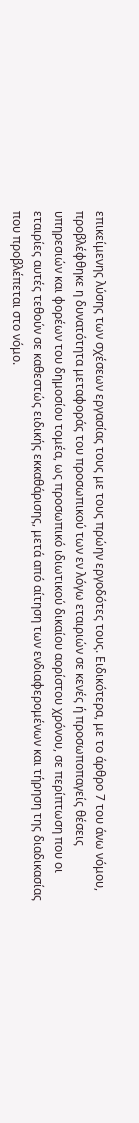επικείμενης λύσης των σχέσεων εργασίας τους με τους πρώην εργοδότες τους. Ειδικότερα, με το άρθρο 7 του άνω νόμου, προβλέφθηκε η δυνατότητα μεταφοράς του προσωπικού των εν λόγω εταιριών σε κενές ή προσωποπαγείς θέσεις υπηρεσιών και φορέων του δημοσίου τομέα, ως προσωπικό ιδιωτικού δικαίου αορίστου χρόνου, σε περίπτωση που οι εταιρίες αυτές τεθούν σε καθεστώς ειδικής εκκαθάρισης, μετά από αίτηση των ενδιαφερομένων και τήρηση της διαδικασίας που προβλέπεται στο νόμο.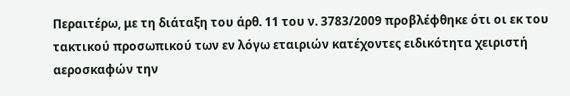Περαιτέρω, με τη διάταξη του άρθ. 11 του ν. 3783/2009 προβλέφθηκε ότι οι εκ του τακτικού προσωπικού των εν λόγω εταιριών κατέχοντες ειδικότητα χειριστή αεροσκαφών την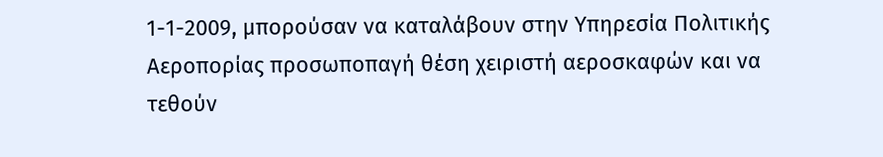1-1-2009, μπορούσαν να καταλάβουν στην Υπηρεσία Πολιτικής Αεροπορίας προσωποπαγή θέση χειριστή αεροσκαφών και να τεθούν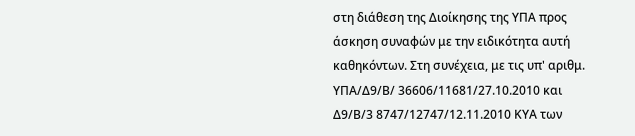στη διάθεση της Διοίκησης της ΥΠΑ προς άσκηση συναφών με την ειδικότητα αυτή καθηκόντων. Στη συνέχεια, με τις υπ' αριθμ. ΥΠΑ/Δ9/Β/ 36606/11681/27.10.2010 και Δ9/Β/3 8747/12747/12.11.2010 ΚΥΑ των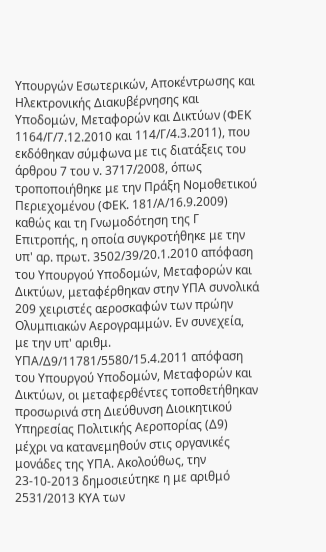Υπουργών Εσωτερικών, Αποκέντρωσης και Ηλεκτρονικής Διακυβέρνησης και Υποδομών, Μεταφορών και Δικτύων (ΦΕΚ 1164/Γ/7.12.2010 και 114/Γ/4.3.2011), που εκδόθηκαν σύμφωνα με τις διατάξεις του άρθρου 7 του ν. 3717/2008, όπως τροποποιήθηκε με την Πράξη Νομοθετικού Περιεχομένου (ΦΕΚ. 181/Α/16.9.2009) καθώς και τη Γνωμοδότηση της Γ Επιτροπής, η οποία συγκροτήθηκε με την υπ' αρ. πρωτ. 3502/39/20.1.2010 απόφαση του Υπουργού Υποδομών, Μεταφορών και Δικτύων, μεταφέρθηκαν στην ΥΠΑ συνολικά 209 χειριστές αεροσκαφών των πρώην Ολυμπιακών Αερογραμμών. Εν συνεχεία, με την υπ' αριθμ. ΥΠΑ/Δ9/11781/5580/15.4.2011 απόφαση του Υπουργού Υποδομών, Μεταφορών και Δικτύων, οι μεταφερθέντες τοποθετήθηκαν προσωρινά στη Διεύθυνση Διοικητικού Υπηρεσίας Πολιτικής Αεροπορίας (Δ9) μέχρι να κατανεμηθούν στις οργανικές μονάδες της ΥΠΑ. Ακολούθως, την 23-10-2013 δημοσιεύτηκε η με αριθμό 2531/2013 ΚΥΑ των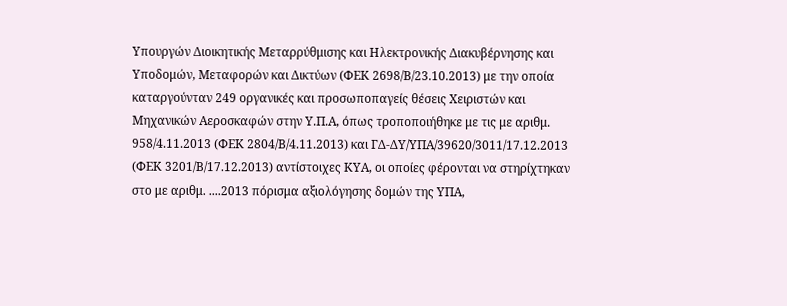Υπουργών Διοικητικής Μεταρρύθμισης και Ηλεκτρονικής Διακυβέρνησης και Υποδομών, Μεταφορών και Δικτύων (ΦΕΚ 2698/Β/23.10.2013) με την οποία καταργούνταν 249 οργανικές και προσωποπαγείς θέσεις Χειριστών και Μηχανικών Αεροσκαφών στην Υ.Π.Α, όπως τροποποιήθηκε με τις με αριθμ. 958/4.11.2013 (ΦΕΚ 2804/Β/4.11.2013) και ΓΔ-ΔΥ/ΥΠΑ/39620/3011/17.12.2013 (ΦΕΚ 3201/Β/17.12.2013) αντίστοιχες ΚΥΑ, οι οποίες φέρονται να στηρίχτηκαν στο με αριθμ. ....2013 πόρισμα αξιολόγησης δομών της ΥΠΑ,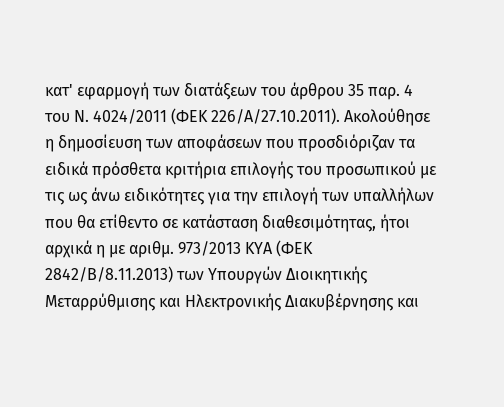κατ' εφαρμογή των διατάξεων του άρθρου 35 παρ. 4 του Ν. 4024/2011 (ΦΕΚ 226/Α/27.10.2011). Ακολούθησε η δημοσίευση των αποφάσεων που προσδιόριζαν τα ειδικά πρόσθετα κριτήρια επιλογής του προσωπικού με τις ως άνω ειδικότητες για την επιλογή των υπαλλήλων που θα ετίθεντο σε κατάσταση διαθεσιμότητας, ήτοι αρχικά η με αριθμ. 973/2013 ΚΥΑ (ΦΕΚ 2842/Β/8.11.2013) των Υπουργών Διοικητικής Μεταρρύθμισης και Ηλεκτρονικής Διακυβέρνησης και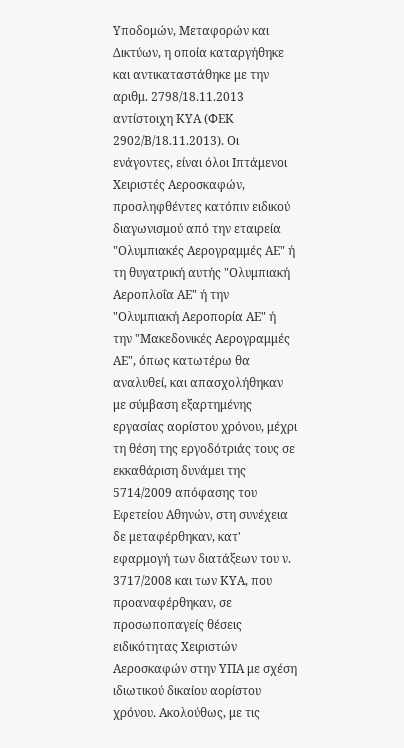Υποδομών, Μεταφορών και Δικτύων, η οποία καταργήθηκε και αντικαταστάθηκε με την αριθμ. 2798/18.11.2013 αντίστοιχη ΚΥΑ (ΦΕΚ 2902/Β/18.11.2013). Οι ενάγοντες, είναι όλοι Ιπτάμενοι Χειριστές Αεροσκαφών, προσληφθέντες κατόπιν ειδικού διαγωνισμού από την εταιρεία "Ολυμπιακές Αερογραμμές ΑΕ" ή τη θυγατρική αυτής "Ολυμπιακή Αεροπλοΐα ΑΕ" ή την "Ολυμπιακή Αεροπορία ΑΕ" ή την "Μακεδονικές Αερογραμμές ΑΕ", όπως κατωτέρω θα αναλυθεί, και απασχολήθηκαν με σύμβαση εξαρτημένης εργασίας αορίστου χρόνου, μέχρι τη θέση της εργοδότριάς τους σε εκκαθάριση δυνάμει της 5714/2009 απόφασης του Εφετείου Αθηνών, στη συνέχεια δε μεταφέρθηκαν, κατ' εφαρμογή των διατάξεων του ν. 3717/2008 και των ΚΥΑ, που προαναφέρθηκαν, σε προσωποπαγείς θέσεις ειδικότητας Χειριστών Αεροσκαφών στην ΥΠΑ με σχέση ιδιωτικού δικαίου αορίστου χρόνου. Ακολούθως, με τις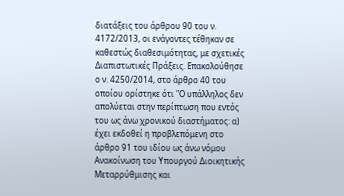διατάξεις του άρθρου 90 του ν. 4172/2013, οι ενάγοντες τέθηκαν σε καθεστώς διαθεσιμότητας, με σχετικές Διαπιστωτικές Πράξεις. Επακολούθησε ο ν. 4250/2014, στο άρθρο 40 του οποίου ορίστηκε ότι "Ο υπάλληλος δεν απολύεται στην περίπτωση που εντός του ως άνω χρονικού διαστήματος: α) έχει εκδοθεί η προβλεπόμενη στο άρθρο 91 του ιδίου ως άνω νόμου Ανακοίνωση του Υπουργού Διοικητικής Μεταρρύθμισης και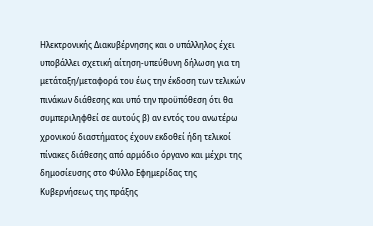Ηλεκτρονικής Διακυβέρνησης και ο υπάλληλος έχει υποβάλλει σχετική αίτηση-υπεύθυνη δήλωση για τη μετάταξη/μεταφορά του έως την έκδοση των τελικών πινάκων διάθεσης και υπό την προϋπόθεση ότι θα συμπεριληφθεί σε αυτούς β) αν εντός του ανωτέρω χρονικού διαστήματος έχουν εκδοθεί ήδη τελικοί πίνακες διάθεσης από αρμόδιο όργανο και μέχρι της δημοσίευσης στο Φύλλο Εφημερίδας της Κυβερνήσεως της πράξης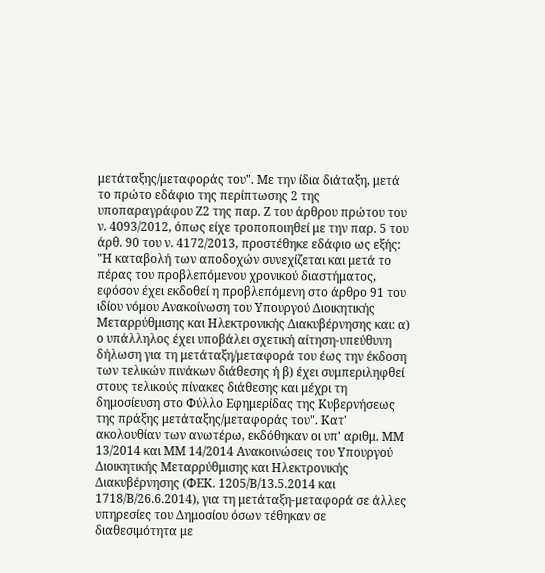μετάταξης/μεταφοράς του". Με την ίδια διάταξη, μετά το πρώτο εδάφιο της περίπτωσης 2 της υποπαραγράφου Ζ2 της παρ. Ζ του άρθρου πρώτου του ν. 4093/2012, όπως είχε τροποποιηθεί με την παρ. 5 του άρθ. 90 του ν. 4172/2013, προστέθηκε εδάφιο ως εξής: "Η καταβολή των αποδοχών συνεχίζεται και μετά το πέρας του προβλεπόμενου χρονικού διαστήματος, εφόσον έχει εκδοθεί η προβλεπόμενη στο άρθρο 91 του ιδίου νόμου Ανακοίνωση του Υπουργού Διοικητικής Μεταρρύθμισης και Ηλεκτρονικής Διακυβέρνησης και: α) ο υπάλληλος έχει υποβάλει σχετική αίτηση-υπεύθυνη δήλωση για τη μετάταξη/μεταφορά του έως την έκδοση των τελικών πινάκων διάθεσης ή β) έχει συμπεριληφθεί στους τελικούς πίνακες διάθεσης και μέχρι τη δημοσίευση στο Φύλλο Εφημερίδας της Κυβερνήσεως της πράξης μετάταξης/μεταφοράς του". Κατ' ακολουθίαν των ανωτέρω, εκδόθηκαν οι υπ' αριθμ. ΜΜ 13/2014 και ΜΜ 14/2014 Ανακοινώσεις του Υπουργού Διοικητικής Μεταρρύθμισης και Ηλεκτρονικής Διακυβέρνησης (ΦΕΚ. 1205/Β/13.5.2014 και 1718/Β/26.6.2014), για τη μετάταξη-μεταφορά σε άλλες υπηρεσίες του Δημοσίου όσων τέθηκαν σε διαθεσιμότητα με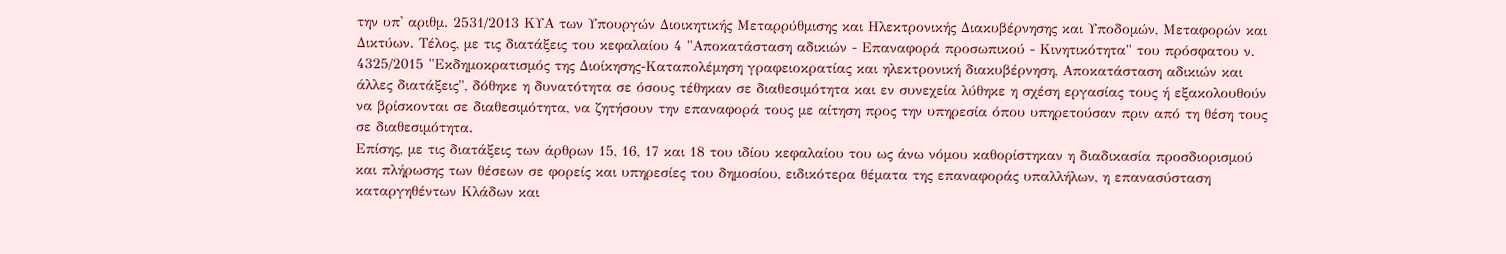την υπ' αριθμ. 2531/2013 ΚΥΑ των Υπουργών Διοικητικής Μεταρρύθμισης και Ηλεκτρονικής Διακυβέρνησης και Υποδομών, Μεταφορών και Δικτύων. Τέλος, με τις διατάξεις του κεφαλαίου 4 "Αποκατάσταση αδικιών - Επαναφορά προσωπικού - Κινητικότητα" του πρόσφατου ν. 4325/2015 "Εκδημοκρατισμός της Διοίκησης-Καταπολέμηση γραφειοκρατίας και ηλεκτρονική διακυβέρνηση, Αποκατάσταση αδικιών και άλλες διατάξεις", δόθηκε η δυνατότητα σε όσους τέθηκαν σε διαθεσιμότητα και εν συνεχεία λύθηκε η σχέση εργασίας τους ή εξακολουθούν να βρίσκονται σε διαθεσιμότητα, να ζητήσουν την επαναφορά τους με αίτηση προς την υπηρεσία όπου υπηρετούσαν πριν από τη θέση τους σε διαθεσιμότητα.
Επίσης, με τις διατάξεις των άρθρων 15, 16, 17 και 18 του ιδίου κεφαλαίου του ως άνω νόμου καθορίστηκαν η διαδικασία προσδιορισμού και πλήρωσης των θέσεων σε φορείς και υπηρεσίες του δημοσίου, ειδικότερα θέματα της επαναφοράς υπαλλήλων, η επανασύσταση καταργηθέντων Κλάδων και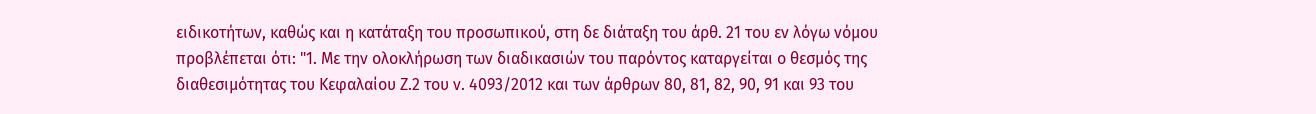ειδικοτήτων, καθώς και η κατάταξη του προσωπικού, στη δε διάταξη του άρθ. 21 του εν λόγω νόμου προβλέπεται ότι: "1. Με την ολοκλήρωση των διαδικασιών του παρόντος καταργείται ο θεσμός της διαθεσιμότητας του Κεφαλαίου Ζ.2 του ν. 4093/2012 και των άρθρων 80, 81, 82, 90, 91 και 93 του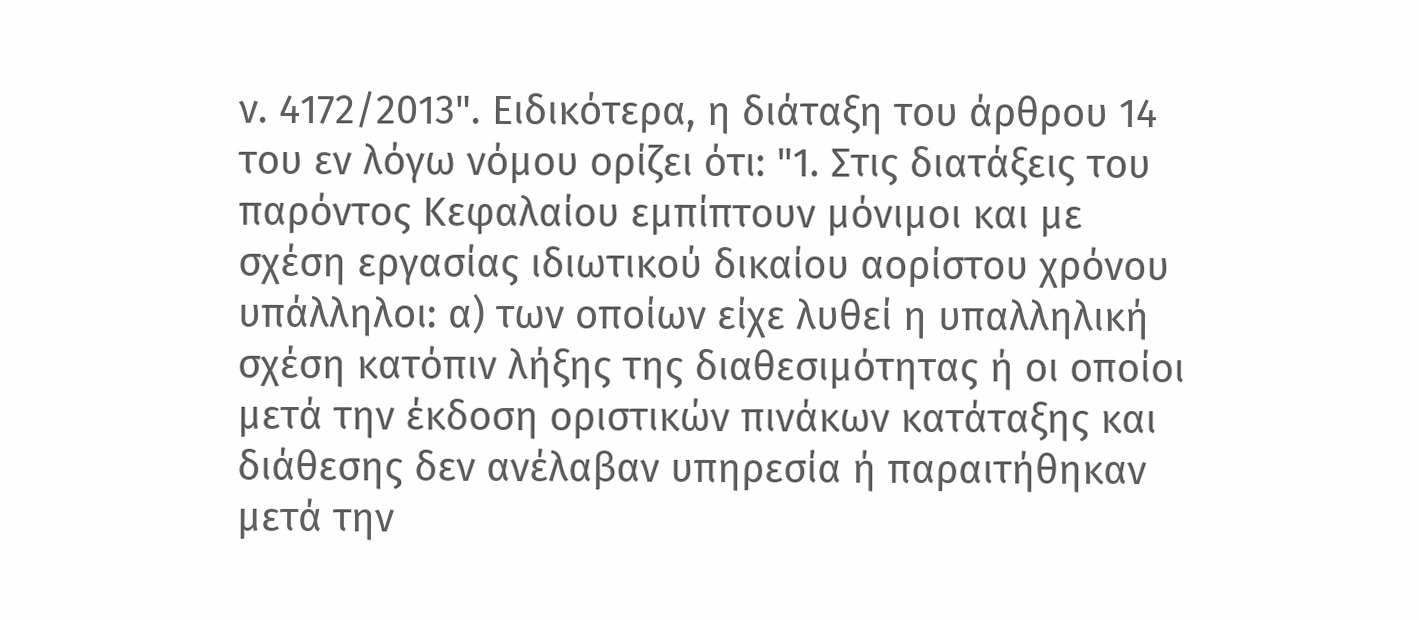ν. 4172/2013". Ειδικότερα, η διάταξη του άρθρου 14 του εν λόγω νόμου ορίζει ότι: "1. Στις διατάξεις του παρόντος Κεφαλαίου εμπίπτουν μόνιμοι και με σχέση εργασίας ιδιωτικού δικαίου αορίστου χρόνου υπάλληλοι: α) των οποίων είχε λυθεί η υπαλληλική σχέση κατόπιν λήξης της διαθεσιμότητας ή οι οποίοι μετά την έκδοση οριστικών πινάκων κατάταξης και διάθεσης δεν ανέλαβαν υπηρεσία ή παραιτήθηκαν μετά την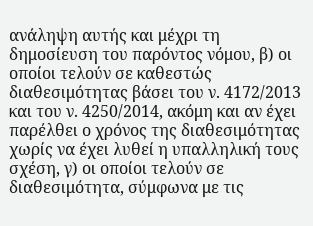ανάληψη αυτής και μέχρι τη δημοσίευση του παρόντος νόμου, β) οι οποίοι τελούν σε καθεστώς διαθεσιμότητας βάσει του ν. 4172/2013 και του ν. 4250/2014, ακόμη και αν έχει παρέλθει ο χρόνος της διαθεσιμότητας χωρίς να έχει λυθεί η υπαλληλική τους σχέση, γ) οι οποίοι τελούν σε διαθεσιμότητα, σύμφωνα με τις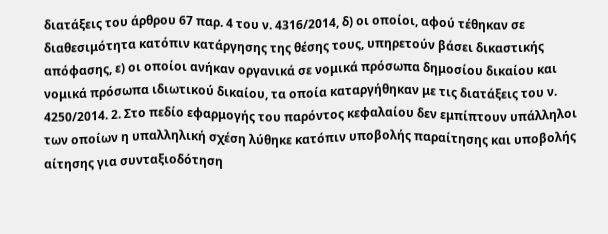διατάξεις του άρθρου 67 παρ. 4 του ν. 4316/2014, δ) οι οποίοι, αφού τέθηκαν σε διαθεσιμότητα κατόπιν κατάργησης της θέσης τους, υπηρετούν βάσει δικαστικής απόφασης, ε) οι οποίοι ανήκαν οργανικά σε νομικά πρόσωπα δημοσίου δικαίου και νομικά πρόσωπα ιδιωτικού δικαίου, τα οποία καταργήθηκαν με τις διατάξεις του ν. 4250/2014. 2. Στο πεδίο εφαρμογής του παρόντος κεφαλαίου δεν εμπίπτουν υπάλληλοι των οποίων η υπαλληλική σχέση λύθηκε κατόπιν υποβολής παραίτησης και υποβολής αίτησης για συνταξιοδότηση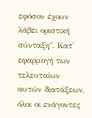εφόσον έχουν λάβει οριστική σύνταξη". Κατ' εφαρμογή των τελευταίων αυτών διατάξεων, όλοι οι ενάγοντες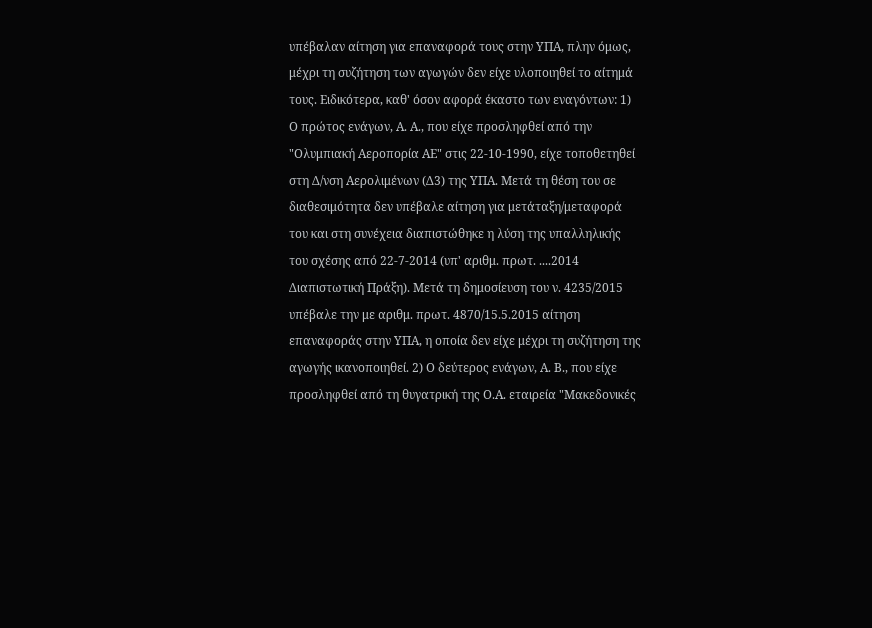υπέβαλαν αίτηση για επαναφορά τους στην ΥΠΑ, πλην όμως, μέχρι τη συζήτηση των αγωγών δεν είχε υλοποιηθεί το αίτημά τους. Ειδικότερα, καθ' όσον αφορά έκαστο των εναγόντων: 1) Ο πρώτος ενάγων, Α. Α., που είχε προσληφθεί από την "Ολυμπιακή Αεροπορία ΑΕ" στις 22-10-1990, είχε τοποθετηθεί στη Δ/νση Αερολιμένων (Δ3) της ΥΠΑ. Μετά τη θέση του σε διαθεσιμότητα δεν υπέβαλε αίτηση για μετάταξη/μεταφορά του και στη συνέχεια διαπιστώθηκε η λύση της υπαλληλικής του σχέσης από 22-7-2014 (υπ' αριθμ. πρωτ. ....2014 Διαπιστωτική Πράξη). Μετά τη δημοσίευση του ν. 4235/2015 υπέβαλε την με αριθμ. πρωτ. 4870/15.5.2015 αίτηση επαναφοράς στην ΥΠΑ, η οποία δεν είχε μέχρι τη συζήτηση της αγωγής ικανοποιηθεί. 2) Ο δεύτερος ενάγων, Α. Β., που είχε προσληφθεί από τη θυγατρική της Ο.Α. εταιρεία "Μακεδονικές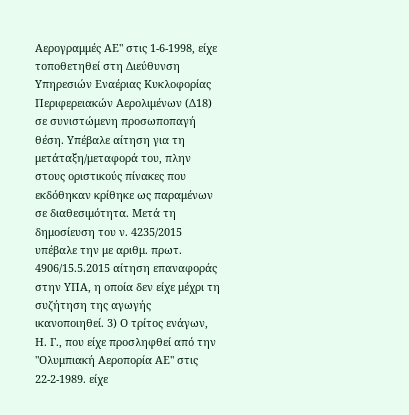Αερογραμμές ΑΕ" στις 1-6-1998, είχε τοποθετηθεί στη Διεύθυνση Υπηρεσιών Εναέριας Κυκλοφορίας Περιφερειακών Αερολιμένων (Δ18) σε συνιστώμενη προσωποπαγή θέση. Υπέβαλε αίτηση για τη μετάταξη/μεταφορά του, πλην στους οριστικούς πίνακες που εκδόθηκαν κρίθηκε ως παραμένων σε διαθεσιμότητα. Μετά τη δημοσίευση του ν. 4235/2015 υπέβαλε την με αριθμ. πρωτ. 4906/15.5.2015 αίτηση επαναφοράς στην ΥΠΑ, η οποία δεν είχε μέχρι τη συζήτηση της αγωγής ικανοποιηθεί. 3) Ο τρίτος ενάγων, Η. Γ., που είχε προσληφθεί από την "Ολυμπιακή Αεροπορία ΑΕ" στις 22-2-1989. είχε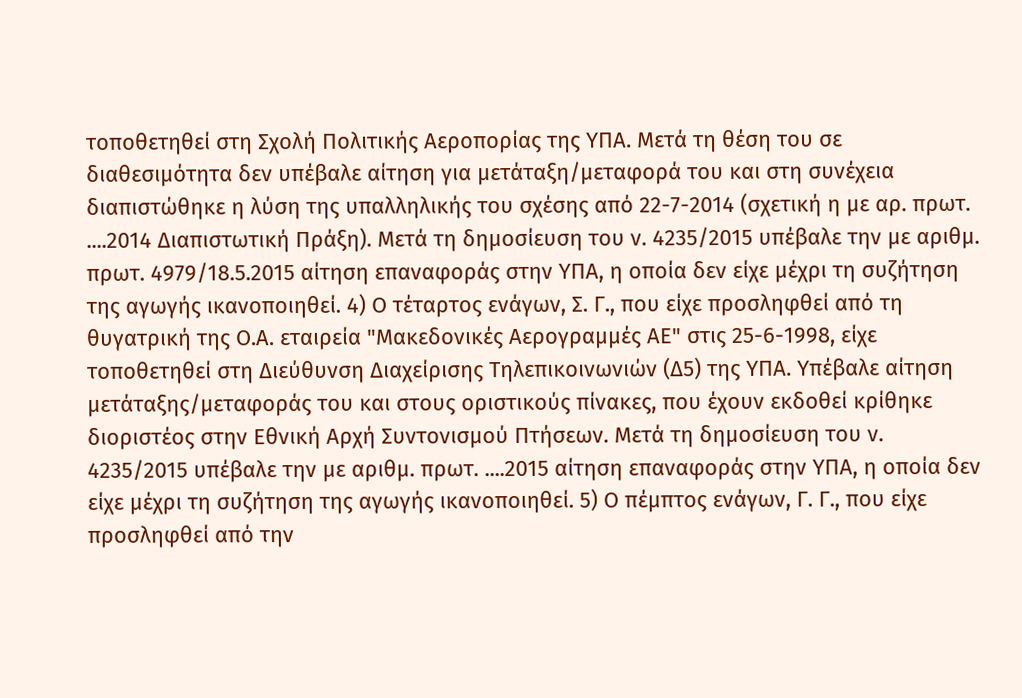τοποθετηθεί στη Σχολή Πολιτικής Αεροπορίας της ΥΠΑ. Μετά τη θέση του σε διαθεσιμότητα δεν υπέβαλε αίτηση για μετάταξη/μεταφορά του και στη συνέχεια διαπιστώθηκε η λύση της υπαλληλικής του σχέσης από 22-7-2014 (σχετική η με αρ. πρωτ. ....2014 Διαπιστωτική Πράξη). Μετά τη δημοσίευση του ν. 4235/2015 υπέβαλε την με αριθμ. πρωτ. 4979/18.5.2015 αίτηση επαναφοράς στην ΥΠΑ, η οποία δεν είχε μέχρι τη συζήτηση της αγωγής ικανοποιηθεί. 4) Ο τέταρτος ενάγων, Σ. Γ., που είχε προσληφθεί από τη θυγατρική της Ο.Α. εταιρεία "Μακεδονικές Αερογραμμές ΑΕ" στις 25-6-1998, είχε τοποθετηθεί στη Διεύθυνση Διαχείρισης Τηλεπικοινωνιών (Δ5) της ΥΠΑ. Υπέβαλε αίτηση μετάταξης/μεταφοράς του και στους οριστικούς πίνακες, που έχουν εκδοθεί κρίθηκε διοριστέος στην Εθνική Αρχή Συντονισμού Πτήσεων. Μετά τη δημοσίευση του ν. 4235/2015 υπέβαλε την με αριθμ. πρωτ. ....2015 αίτηση επαναφοράς στην ΥΠΑ, η οποία δεν είχε μέχρι τη συζήτηση της αγωγής ικανοποιηθεί. 5) Ο πέμπτος ενάγων, Γ. Γ., που είχε προσληφθεί από την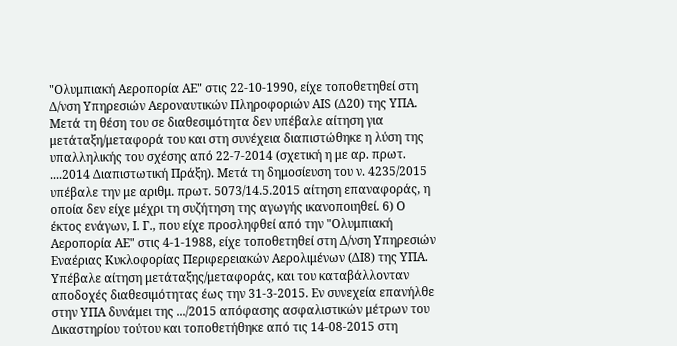"Ολυμπιακή Αεροπορία ΑΕ" στις 22-10-1990, είχε τοποθετηθεί στη Δ/νση Υπηρεσιών Αεροναυτικών Πληροφοριών ΑIS (Δ20) της ΥΠΑ. Μετά τη θέση του σε διαθεσιμότητα δεν υπέβαλε αίτηση για μετάταξη/μεταφορά του και στη συνέχεια διαπιστώθηκε η λύση της υπαλληλικής του σχέσης από 22-7-2014 (σχετική η με αρ. πρωτ. ....2014 Διαπιστωτική Πράξη). Μετά τη δημοσίευση του ν. 4235/2015 υπέβαλε την με αριθμ. πρωτ. 5073/14.5.2015 αίτηση επαναφοράς, η οποία δεν είχε μέχρι τη συζήτηση της αγωγής ικανοποιηθεί. 6) Ο έκτος ενάγων, Ι. Γ., που είχε προσληφθεί από την "Ολυμπιακή Αεροπορία ΑΕ" στις 4-1-1988, είχε τοποθετηθεί στη Δ/νση Υπηρεσιών Εναέριας Κυκλοφορίας Περιφερειακών Αερολιμένων (ΔΙ8) της ΥΠΑ. Υπέβαλε αίτηση μετάταξης/μεταφοράς, και του καταβάλλονταν αποδοχές διαθεσιμότητας έως την 31-3-2015. Εν συνεχεία επανήλθε στην ΥΠΑ δυνάμει της .../2015 απόφασης ασφαλιστικών μέτρων του Δικαστηρίου τούτου και τοποθετήθηκε από τις 14-08-2015 στη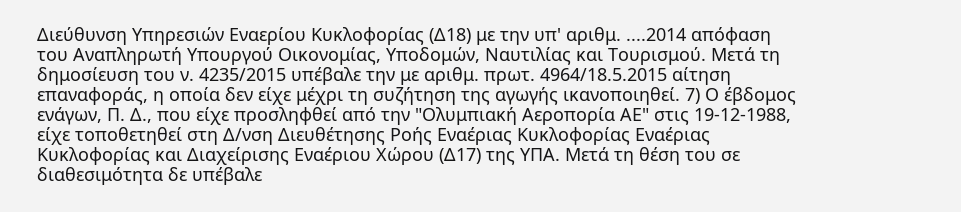Διεύθυνση Υπηρεσιών Εναερίου Κυκλοφορίας (Δ18) με την υπ' αριθμ. ....2014 απόφαση του Αναπληρωτή Υπουργού Οικονομίας, Υποδομών, Ναυτιλίας και Τουρισμού. Μετά τη δημοσίευση του ν. 4235/2015 υπέβαλε την με αριθμ. πρωτ. 4964/18.5.2015 αίτηση επαναφοράς, η οποία δεν είχε μέχρι τη συζήτηση της αγωγής ικανοποιηθεί. 7) Ο έβδομος ενάγων, Π. Δ., που είχε προσληφθεί από την "Ολυμπιακή Αεροπορία ΑΕ" στις 19-12-1988, είχε τοποθετηθεί στη Δ/νση Διευθέτησης Ροής Εναέριας Κυκλοφορίας Εναέριας Κυκλοφορίας και Διαχείρισης Εναέριου Χώρου (Δ17) της ΥΠΑ. Μετά τη θέση του σε διαθεσιμότητα δε υπέβαλε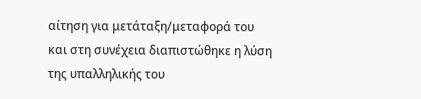αίτηση για μετάταξη/μεταφορά του και στη συνέχεια διαπιστώθηκε η λύση της υπαλληλικής του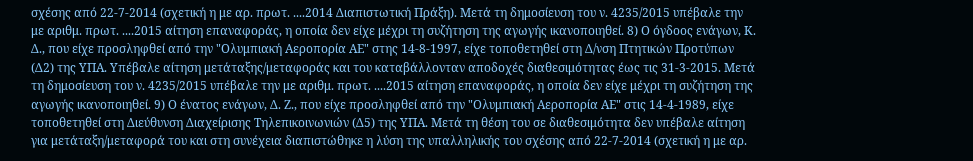σχέσης από 22-7-2014 (σχετική η με αρ. πρωτ. ....2014 Διαπιστωτική Πράξη). Μετά τη δημοσίευση του ν. 4235/2015 υπέβαλε την με αριθμ. πρωτ. ....2015 αίτηση επαναφοράς, η οποία δεν είχε μέχρι τη συζήτηση της αγωγής ικανοποιηθεί. 8) Ο όγδοος ενάγων, Κ. Δ., που είχε προσληφθεί από την "Ολυμπιακή Αεροπορία ΑΕ" στης 14-8-1997, είχε τοποθετηθεί στη Δ/νση Πτητικών Προτύπων (Δ2) της ΥΠΑ. Υπέβαλε αίτηση μετάταξης/μεταφοράς και του καταβάλλονταν αποδοχές διαθεσιμότητας έως τις 31-3-2015. Μετά τη δημοσίευση του ν. 4235/2015 υπέβαλε την με αριθμ. πρωτ. ....2015 αίτηση επαναφοράς, η οποία δεν είχε μέχρι τη συζήτηση της αγωγής ικανοποιηθεί. 9) Ο ένατος ενάγων, Δ. Ζ., που είχε προσληφθεί από την "Ολυμπιακή Αεροπορία ΑΕ" στις 14-4-1989, είχε τοποθετηθεί στη Διεύθυνση Διαχείρισης Τηλεπικοινωνιών (Δ5) της ΥΠΑ. Μετά τη θέση του σε διαθεσιμότητα δεν υπέβαλε αίτηση για μετάταξη/μεταφορά του και στη συνέχεια διαπιστώθηκε η λύση της υπαλληλικής του σχέσης από 22-7-2014 (σχετική η με αρ.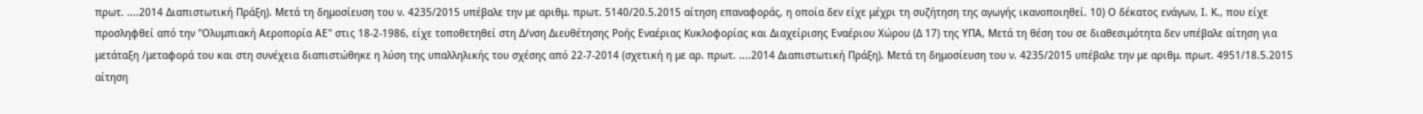πρωτ. ....2014 Διαπιστωτική Πράξη). Μετά τη δημοσίευση του ν. 4235/2015 υπέβαλε την με αριθμ. πρωτ. 5140/20.5.2015 αίτηση επαναφοράς, η οποία δεν είχε μέχρι τη συζήτηση της αγωγής ικανοποιηθεί. 10) Ο δέκατος ενάγων, Ι. Κ., που είχε προσληφθεί από την "Ολυμπιακή Αεροπορία ΑΕ" στις 18-2-1986, είχε τοποθετηθεί στη Δ/νση Διευθέτησης Ροής Εναέριας Κυκλοφορίας και Διαχείρισης Εναέριου Χώρου (Δ 17) της ΥΠΑ, Μετά τη θέση του σε διαθεσιμότητα δεν υπέβαλε αίτηση για μετάταξη /μεταφορά του και στη συνέχεια διαπιστώθηκε η λύση της υπαλληλικής του σχέσης από 22-7-2014 (σχετική η με αρ. πρωτ. ....2014 Διαπιστωτική Πράξη). Μετά τη δημοσίευση του ν. 4235/2015 υπέβαλε την με αριθμ. πρωτ. 4951/18.5.2015 αίτηση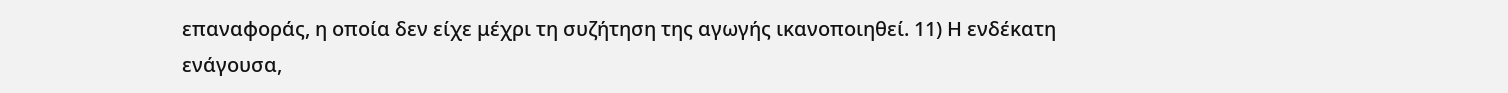επαναφοράς, η οποία δεν είχε μέχρι τη συζήτηση της αγωγής ικανοποιηθεί. 11) Η ενδέκατη ενάγουσα,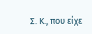Σ. Κ., που είχε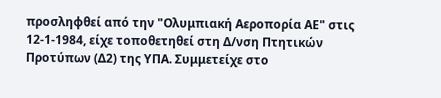προσληφθεί από την "Ολυμπιακή Αεροπορία ΑΕ" στις 12-1-1984, είχε τοποθετηθεί στη Δ/νση Πτητικών Προτύπων (Δ2) της ΥΠΑ. Συμμετείχε στο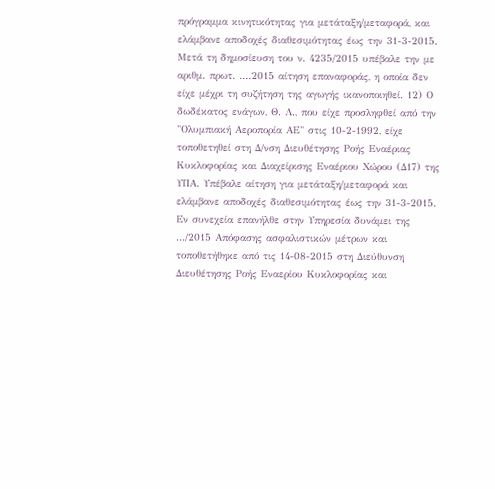πρόγραμμα κινητικότητας για μετάταξη/μεταφορά, και ελάμβανε αποδοχές διαθεσιμότητας έως την 31-3-2015. Μετά τη δημοσίευση του ν. 4235/2015 υπέβαλε την με αριθμ. πρωτ. ....2015 αίτηση επαναφοράς, η οποία δεν είχε μέχρι τη συζήτηση της αγωγής ικανοποιηθεί. 12) Ο δωδέκατος ενάγων, Θ. Λ., που είχε προσληφθεί από την "Ολυμπιακή Αεροπορία ΑΕ" στις 10-2-1992, είχε τοποθετηθεί στη Δ/νση Διευθέτησης Ροής Εναέριας Κυκλοφορίας και Διαχείρισης Εναέριου Χώρου (Δ17) της ΥΠΑ. Υπέβαλε αίτηση για μετάταξη/μεταφορά και ελάμβανε αποδοχές διαθεσιμότητας έως την 31-3-2015. Εν συνεχεία επανήλθε στην Υπηρεσία δυνάμει της .../2015 Απόφασης ασφαλιστικών μέτρων και τοποθετήθηκε από τις 14-08-2015 στη Διεύθυνση Διευθέτησης Ροής Εναερίου Κυκλοφορίας και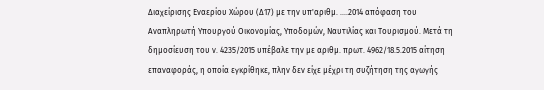Διαχείρισης Εναερίου Χώρου (Δ17) με την υπ'αριθμ. ....2014 απόφαση του Αναπληρωτή Υπουργού Οικονομίας, Υποδομών, Ναυτιλίας και Τουρισμού. Μετά τη δημοσίευση του ν. 4235/2015 υπέβαλε την με αριθμ. πρωτ. 4962/18.5.2015 αίτηση επαναφοράς, η οποία εγκρίθηκε, πλην δεν είχε μέχρι τη συζήτηση της αγωγής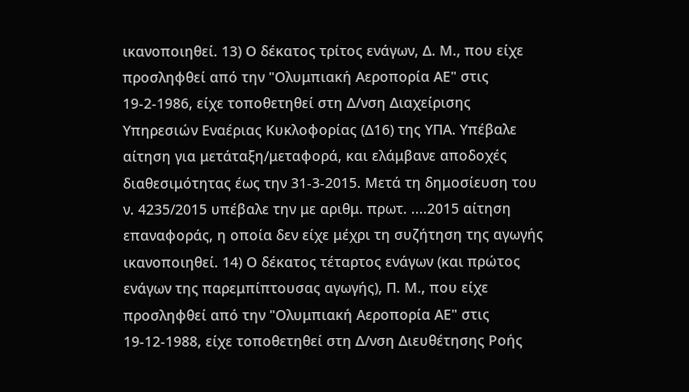ικανοποιηθεί. 13) Ο δέκατος τρίτος ενάγων, Δ. Μ., που είχε προσληφθεί από την "Ολυμπιακή Αεροπορία ΑΕ" στις 19-2-1986, είχε τοποθετηθεί στη Δ/νση Διαχείρισης Υπηρεσιών Εναέριας Κυκλοφορίας (Δ16) της ΥΠΑ. Υπέβαλε αίτηση για μετάταξη/μεταφορά, και ελάμβανε αποδοχές διαθεσιμότητας έως την 31-3-2015. Μετά τη δημοσίευση του ν. 4235/2015 υπέβαλε την με αριθμ. πρωτ. ....2015 αίτηση επαναφοράς, η οποία δεν είχε μέχρι τη συζήτηση της αγωγής ικανοποιηθεί. 14) Ο δέκατος τέταρτος ενάγων (και πρώτος ενάγων της παρεμπίπτουσας αγωγής), Π. Μ., που είχε προσληφθεί από την "Ολυμπιακή Αεροπορία ΑΕ" στις 19-12-1988, είχε τοποθετηθεί στη Δ/νση Διευθέτησης Ροής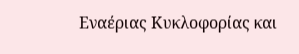Εναέριας Κυκλοφορίας και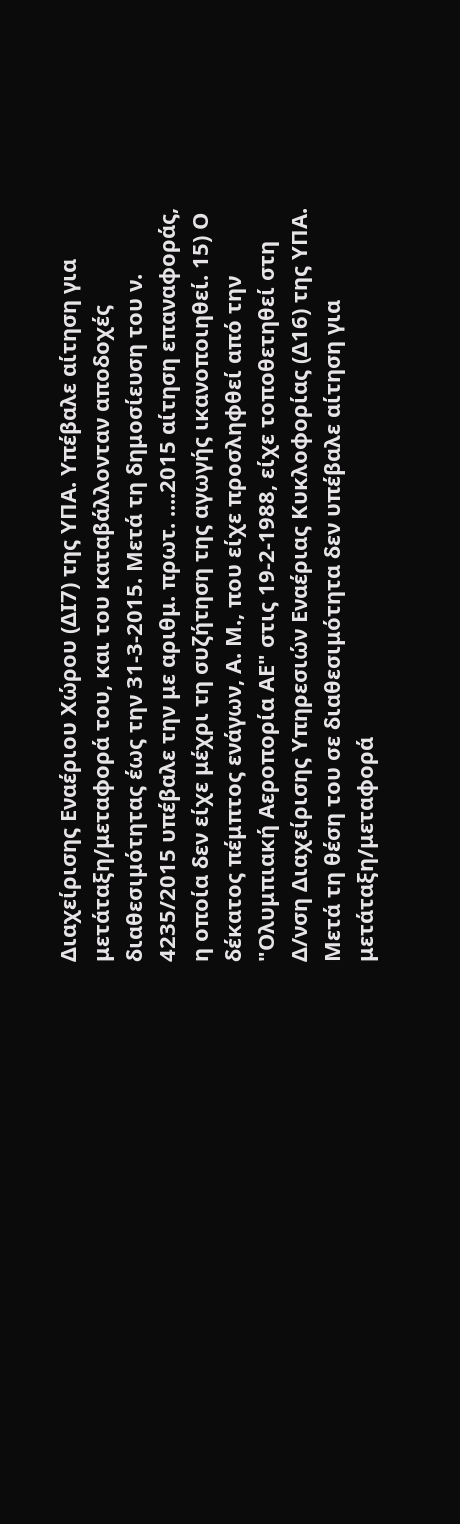Διαχείρισης Εναέριου Χώρου (ΔΙ7) της ΥΠΑ. Υπέβαλε αίτηση για μετάταξη/μεταφορά του, και του καταβάλλονταν αποδοχές διαθεσιμότητας έως την 31-3-2015. Μετά τη δημοσίευση του ν. 4235/2015 υπέβαλε την με αριθμ. πρωτ. ....2015 αίτηση επαναφοράς, η οποία δεν είχε μέχρι τη συζήτηση της αγωγής ικανοποιηθεί. 15) Ο δέκατος πέμπτος ενάγων, Α. Μ., που είχε προσληφθεί από την "Ολυμπιακή Αεροπορία ΑΕ" στις 19-2-1988, είχε τοποθετηθεί στη Δ/νση Διαχείρισης Υπηρεσιών Εναέριας Κυκλοφορίας (Δ16) της ΥΠΑ. Μετά τη θέση του σε διαθεσιμότητα δεν υπέβαλε αίτηση για μετάταξη/μεταφορά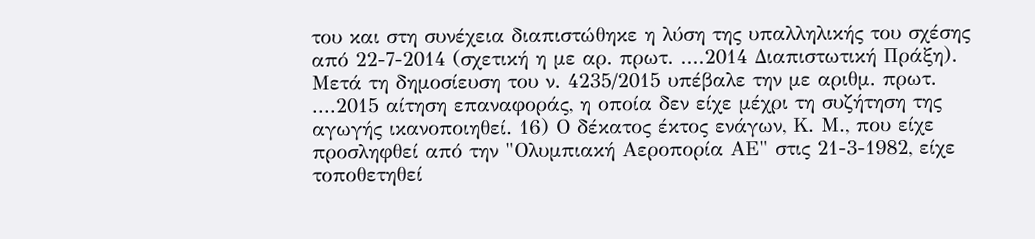του και στη συνέχεια διαπιστώθηκε η λύση της υπαλληλικής του σχέσης από 22-7-2014 (σχετική η με αρ. πρωτ. ....2014 Διαπιστωτική Πράξη). Μετά τη δημοσίευση του ν. 4235/2015 υπέβαλε την με αριθμ. πρωτ. ....2015 αίτηση επαναφοράς, η οποία δεν είχε μέχρι τη συζήτηση της αγωγής ικανοποιηθεί. 16) Ο δέκατος έκτος ενάγων, Κ. Μ., που είχε προσληφθεί από την "Ολυμπιακή Αεροπορία ΑΕ" στις 21-3-1982, είχε τοποθετηθεί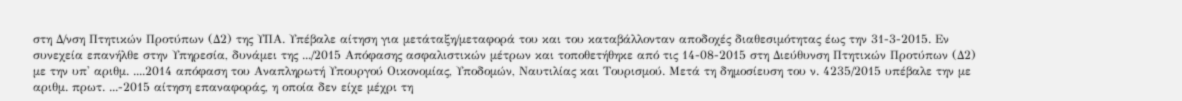στη Δ/νση Πτητικών Προτύπων (Δ2) της ΥΠΑ. Υπέβαλε αίτηση για μετάταξη/μεταφορά του και του καταβάλλονταν αποδοχές διαθεσιμότητας έως την 31-3-2015. Εν συνεχεία επανήλθε στην Υπηρεσία, δυνάμει της .../2015 Απόφασης ασφαλιστικών μέτρων και τοποθετήθηκε από τις 14-08-2015 στη Διεύθυνση Πτητικών Προτύπων (Δ2) με την υπ' αριθμ. ....2014 απόφαση του Αναπληρωτή Υπουργού Οικονομίας, Υποδομών, Ναυτιλίας και Τουρισμού. Μετά τη δημοσίευση του ν. 4235/2015 υπέβαλε την με αριθμ. πρωτ. ...-2015 αίτηση επαναφοράς, η οποία δεν είχε μέχρι τη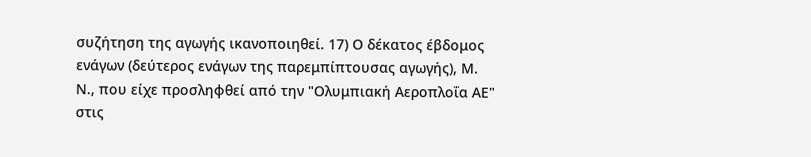συζήτηση της αγωγής ικανοποιηθεί. 17) Ο δέκατος έβδομος ενάγων (δεύτερος ενάγων της παρεμπίπτουσας αγωγής), Μ. Ν., που είχε προσληφθεί από την "Ολυμπιακή Αεροπλοΐα ΑΕ" στις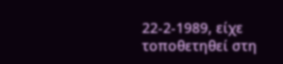22-2-1989, είχε τοποθετηθεί στη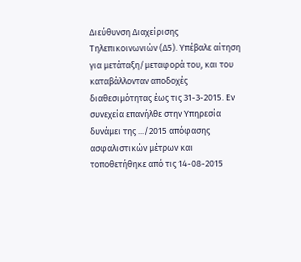Διεύθυνση Διαχείρισης Τηλεπικοινωνιών (Δ5). Υπέβαλε αίτηση για μετάταξη/μεταφορά του, και του καταβάλλονταν αποδοχές διαθεσιμότητας έως τις 31-3-2015. Εν συνεχεία επανήλθε στην Υπηρεσία δυνάμει της .../2015 απόφασης ασφαλιστικών μέτρων και τοποθετήθηκε από τις 14-08-2015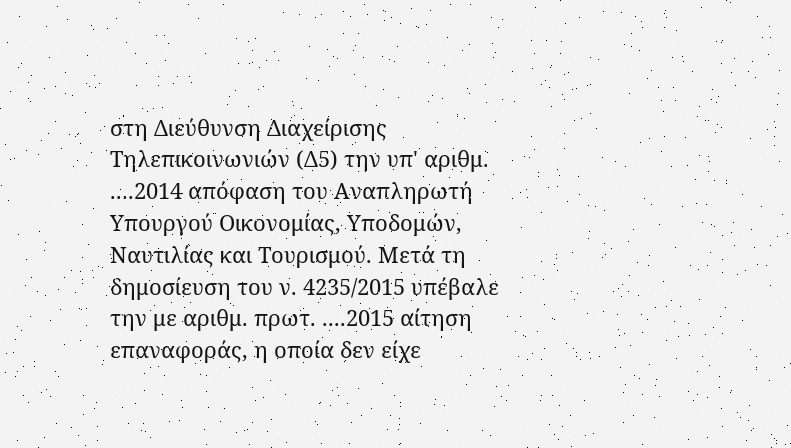στη Διεύθυνση Διαχείρισης Τηλεπικοινωνιών (Δ5) την υπ' αριθμ. ....2014 απόφαση του Αναπληρωτή Υπουργού Οικονομίας, Υποδομών, Ναυτιλίας και Τουρισμού. Μετά τη δημοσίευση του ν. 4235/2015 υπέβαλε την με αριθμ. πρωτ. ....2015 αίτηση επαναφοράς, η οποία δεν είχε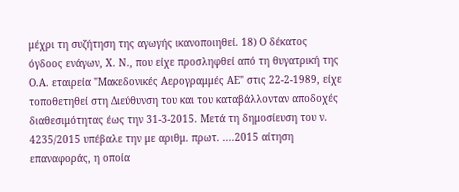μέχρι τη συζήτηση της αγωγής ικανοποιηθεί. 18) Ο δέκατος όγδοος ενάγων, Χ. Ν., που είχε προσληφθεί από τη θυγατρική της Ο.Α. εταιρεία "Μακεδονικές Αερογραμμές ΑΕ" στις 22-2-1989, είχε τοποθετηθεί στη Διεύθυνση του και του καταβάλλονταν αποδοχές διαθεσιμότητας έως την 31-3-2015. Μετά τη δημοσίευση του ν. 4235/2015 υπέβαλε την με αριθμ. πρωτ. ....2015 αίτηση επαναφοράς, η οποία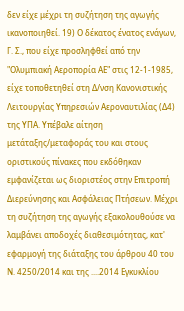δεν είχε μέχρι τη συζήτηση της αγωγής ικανοποιηθεί. 19) Ο δέκατος ένατος ενάγων, Γ. Σ., που είχε προσληφθεί από την "Ολυμπιακή Αεροπορία ΑΕ" στις 12-1-1985, είχε τοποθετηθεί στη Δ/νση Κανονιστικής Λειτουργίας Υπηρεσιών Αεροναυτιλίας (Δ4) της ΥΠΑ. Υπέβαλε αίτηση μετάταξης/μεταφοράς του και στους οριστικούς πίνακες που εκδόθηκαν εμφανίζεται ως διοριστέος στην Επιτροπή Διερεύνησης και Ασφάλειας Πτήσεων. Μέχρι τη συζήτηση της αγωγής εξακολουθούσε να λαμβάνει αποδοχές διαθεσιμότητας, κατ' εφαρμογή της διάταξης του άρθρου 40 του Ν. 4250/2014 και της ....2014 Εγκυκλίου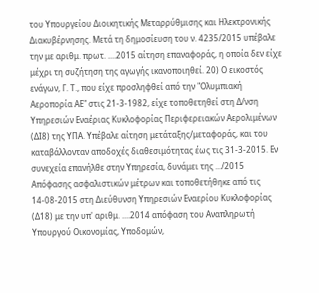του Υπουργείου Διοικητικής Μεταρρύθμισης και Ηλεκτρονικής Διακυβέρνησης. Μετά τη δημοσίευση του ν. 4235/2015 υπέβαλε την με αριθμ. πρωτ. ....2015 αίτηση επαναφοράς, η οποία δεν είχε μέχρι τη συζήτηση της αγωγής ικανοποιηθεί. 20) Ο εικοστός ενάγων, Γ. Τ., που είχε προσληφθεί από την "Ολυμπιακή Αεροπορία ΑΕ" στις 21-3-1982, είχε τοποθετηθεί στη Δ/νση Υπηρεσιών Εναέριας Κυκλοφορίας Περιφερειακών Αερολιμένων (ΔΙ8) της ΥΠΑ. Υπέβαλε αίτηση μετάταξης/μεταφοράς, και του καταβάλλονταν αποδοχές διαθεσιμότητας έως τις 31-3-2015. Εν συνεχεία επανήλθε στην Υπηρεσία, δυνάμει της .../2015 Απόφασης ασφαλιστικών μέτρων και τοποθετήθηκε από τις 14-08-2015 στη Διεύθυνση Υπηρεσιών Εναερίου Κυκλοφορίας (Δ18) με την υπ' αριθμ. ....2014 απόφαση του Αναπληρωτή Υπουργού Οικονομίας, Υποδομών,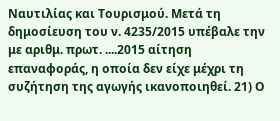Ναυτιλίας και Τουρισμού. Μετά τη δημοσίευση του ν. 4235/2015 υπέβαλε την με αριθμ. πρωτ. ....2015 αίτηση επαναφοράς, η οποία δεν είχε μέχρι τη συζήτηση της αγωγής ικανοποιηθεί. 21) Ο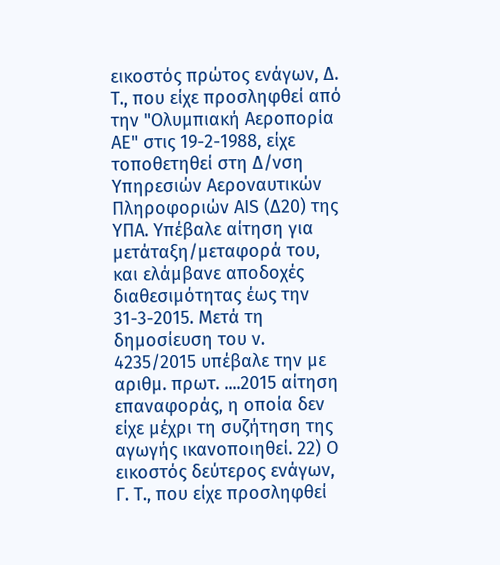εικοστός πρώτος ενάγων, Δ. Τ., που είχε προσληφθεί από την "Ολυμπιακή Αεροπορία ΑΕ" στις 19-2-1988, είχε τοποθετηθεί στη Δ/νση Υπηρεσιών Αεροναυτικών Πληροφοριών ΑΙS (Δ20) της ΥΠΑ. Υπέβαλε αίτηση για μετάταξη/μεταφορά του, και ελάμβανε αποδοχές διαθεσιμότητας έως την 31-3-2015. Μετά τη δημοσίευση του ν. 4235/2015 υπέβαλε την με αριθμ. πρωτ. ....2015 αίτηση επαναφοράς, η οποία δεν είχε μέχρι τη συζήτηση της αγωγής ικανοποιηθεί. 22) Ο εικοστός δεύτερος ενάγων, Γ. Τ., που είχε προσληφθεί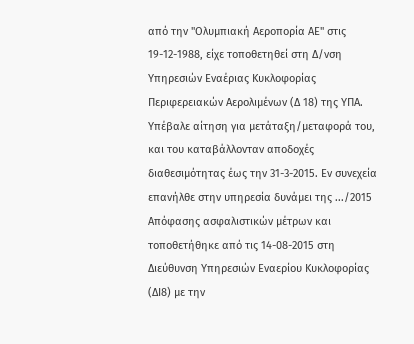από την "Ολυμπιακή Αεροπορία ΑΕ" στις 19-12-1988, είχε τοποθετηθεί στη Δ/νση Υπηρεσιών Εναέριας Κυκλοφορίας Περιφερειακών Αερολιμένων (Δ 18) της ΥΠΑ. Υπέβαλε αίτηση για μετάταξη/μεταφορά του, και του καταβάλλονταν αποδοχές διαθεσιμότητας έως την 31-3-2015. Εν συνεχεία επανήλθε στην υπηρεσία δυνάμει της .../2015 Απόφασης ασφαλιστικών μέτρων και τοποθετήθηκε από τις 14-08-2015 στη Διεύθυνση Υπηρεσιών Εναερίου Κυκλοφορίας (ΔΙ8) με την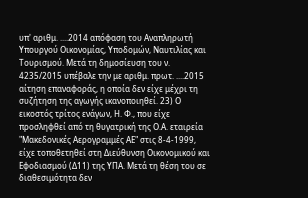υπ' αριθμ. ....2014 απόφαση του Αναπληρωτή Υπουργού Οικονομίας, Υποδομών, Ναυτιλίας και Τουρισμού. Μετά τη δημοσίευση του ν. 4235/2015 υπέβαλε την με αριθμ. πρωτ. ....2015 αίτηση επαναφοράς, η οποία δεν είχε μέχρι τη συζήτηση της αγωγής ικανοποιηθεί. 23) Ο εικοστός τρίτος ενάγων, Η. Φ., που είχε προσληφθεί από τη θυγατρική της Ο.Α. εταιρεία "Μακεδονικές Αερογραμμές ΑΕ" στις 8-4-1999, είχε τοποθετηθεί στη Διεύθυνση Οικονομικού και Εφοδιασμού (Δ11) της ΥΠΑ. Μετά τη θέση του σε διαθεσιμότητα δεν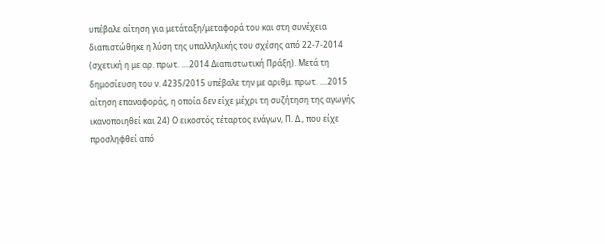υπέβαλε αίτηση για μετάταξη/μεταφορά του και στη συνέχεια διαπιστώθηκε η λύση της υπαλληλικής του σχέσης από 22-7-2014 (σχετική η με αρ. πρωτ. ....2014 Διαπιστωτική Πράξη). Μετά τη δημοσίευση του ν. 4235/2015 υπέβαλε την με αριθμ. πρωτ. ....2015 αίτηση επαναφοράς, η οποία δεν είχε μέχρι τη συζήτηση της αγωγής ικανοποιηθεί και 24) Ο εικοστός τέταρτος ενάγων, Π. Δ., που είχε προσληφθεί από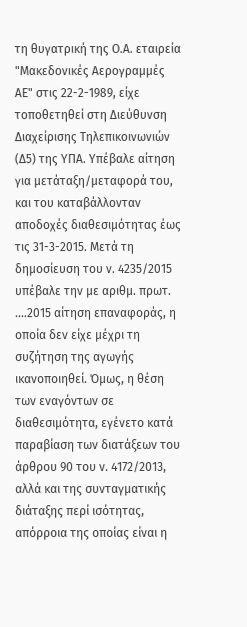τη θυγατρική της Ο.Α. εταιρεία "Μακεδονικές Αερογραμμές ΑΕ" στις 22-2-1989, είχε τοποθετηθεί στη Διεύθυνση Διαχείρισης Τηλεπικοινωνιών (Δ5) της ΥΠΑ. Υπέβαλε αίτηση για μετάταξη/μεταφορά του, και του καταβάλλονταν αποδοχές διαθεσιμότητας έως τις 31-3-2015. Μετά τη δημοσίευση του ν. 4235/2015 υπέβαλε την με αριθμ. πρωτ. ....2015 αίτηση επαναφοράς, η οποία δεν είχε μέχρι τη συζήτηση της αγωγής ικανοποιηθεί. Όμως, η θέση των εναγόντων σε διαθεσιμότητα, εγένετο κατά παραβίαση των διατάξεων του άρθρου 90 του ν. 4172/2013, αλλά και της συνταγματικής διάταξης περί ισότητας, απόρροια της οποίας είναι η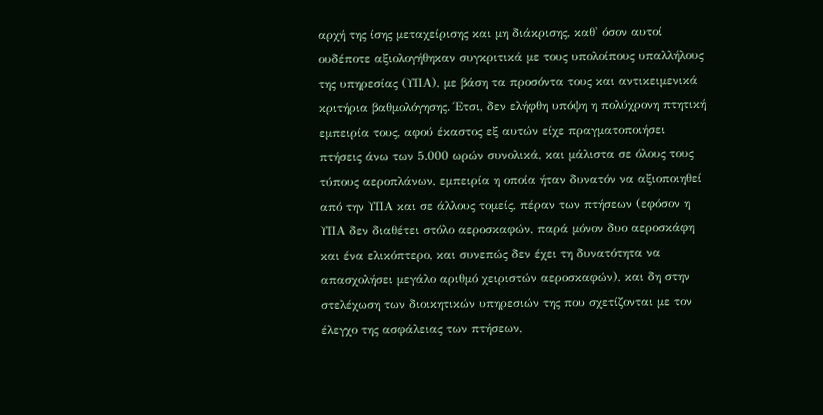αρχή της ίσης μεταχείρισης και μη διάκρισης, καθ' όσον αυτοί ουδέποτε αξιολογήθηκαν συγκριτικά με τους υπολοίπους υπαλλήλους της υπηρεσίας (ΥΠΑ), με βάση τα προσόντα τους και αντικειμενικά κριτήρια βαθμολόγησης. Έτσι, δεν ελήφθη υπόψη η πολύχρονη πτητική εμπειρία τους, αφού έκαστος εξ αυτών είχε πραγματοποιήσει πτήσεις άνω των 5.000 ωρών συνολικά, και μάλιστα σε όλους τους τύπους αεροπλάνων, εμπειρία η οποία ήταν δυνατόν να αξιοποιηθεί από την ΥΠΑ και σε άλλους τομείς, πέραν των πτήσεων (εφόσον η ΥΠΑ δεν διαθέτει στόλο αεροσκαφών, παρά μόνον δυο αεροσκάφη και ένα ελικόπτερο, και συνεπώς δεν έχει τη δυνατότητα να απασχολήσει μεγάλο αριθμό χειριστών αεροσκαφών), και δη στην στελέχωση των διοικητικών υπηρεσιών της που σχετίζονται με τον έλεγχο της ασφάλειας των πτήσεων,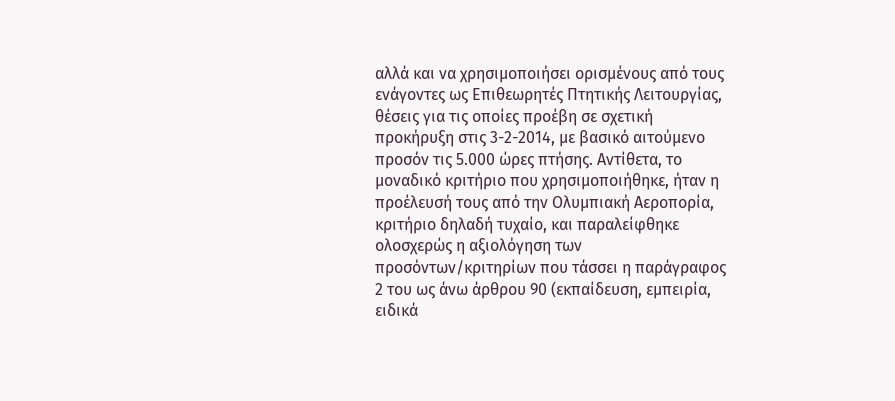αλλά και να χρησιμοποιήσει ορισμένους από τους ενάγοντες ως Επιθεωρητές Πτητικής Λειτουργίας, θέσεις για τις οποίες προέβη σε σχετική προκήρυξη στις 3-2-2014, με βασικό αιτούμενο προσόν τις 5.000 ώρες πτήσης. Αντίθετα, το μοναδικό κριτήριο που χρησιμοποιήθηκε, ήταν η προέλευσή τους από την Ολυμπιακή Αεροπορία, κριτήριο δηλαδή τυχαίο, και παραλείφθηκε ολοσχερώς η αξιολόγηση των προσόντων/κριτηρίων που τάσσει η παράγραφος 2 του ως άνω άρθρου 90 (εκπαίδευση, εμπειρία, ειδικά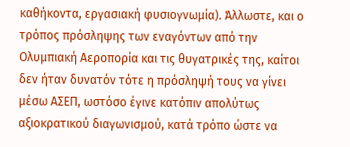καθήκοντα, εργασιακή φυσιογνωμία). Άλλωστε, και ο τρόπος πρόσληψης των εναγόντων από την Ολυμπιακή Αεροπορία και τις θυγατρικές της, καίτοι δεν ήταν δυνατόν τότε η πρόσληψή τους να γίνει μέσω ΑΣΕΠ, ωστόσο έγινε κατόπιν απολύτως αξιοκρατικού διαγωνισμού, κατά τρόπο ώστε να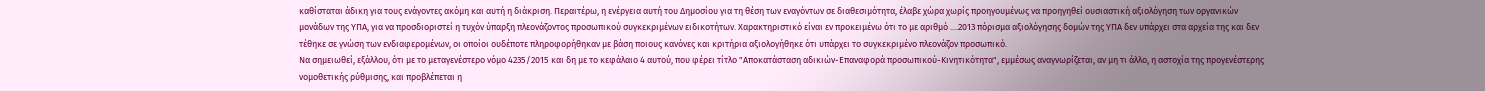καθίσταται άδικη για τους ενάγοντες ακόμη και αυτή η διάκριση. Περαιτέρω, η ενέργεια αυτή του Δημοσίου για τη θέση των εναγόντων σε διαθεσιμότητα, έλαβε χώρα χωρίς προηγουμένως να προηγηθεί ουσιαστική αξιολόγηση των οργανικών μονάδων της ΥΠΑ, για να προσδιοριστεί η τυχόν ύπαρξη πλεονάζοντος προσωπικού συγκεκριμένων ειδικοτήτων. Χαρακτηριστικό είναι εν προκειμένω ότι το με αριθμό ....2013 πόρισμα αξιολόγησης δομών της ΥΠΑ δεν υπάρχει στα αρχεία της και δεν τέθηκε σε γνώση των ενδιαφερομένων, οι οποίοι ουδέποτε πληροφορήθηκαν με βάση ποιους κανόνες και κριτήρια αξιολογήθηκε ότι υπάρχει το συγκεκριμένο πλεονάζον προσωπικό.
Να σημειωθεί, εξάλλου, ότι με το μεταγενέστερο νόμο 4235/2015 και δη με το κεφάλαιο 4 αυτού, που φέρει τίτλο "Αποκατάσταση αδικιών-Επαναφορά προσωπικού-Κινητικότητα", εμμέσως αναγνωρίζεται, αν μη τι άλλο, η αστοχία της προγενέστερης νομοθετικής ρύθμισης, και προβλέπεται η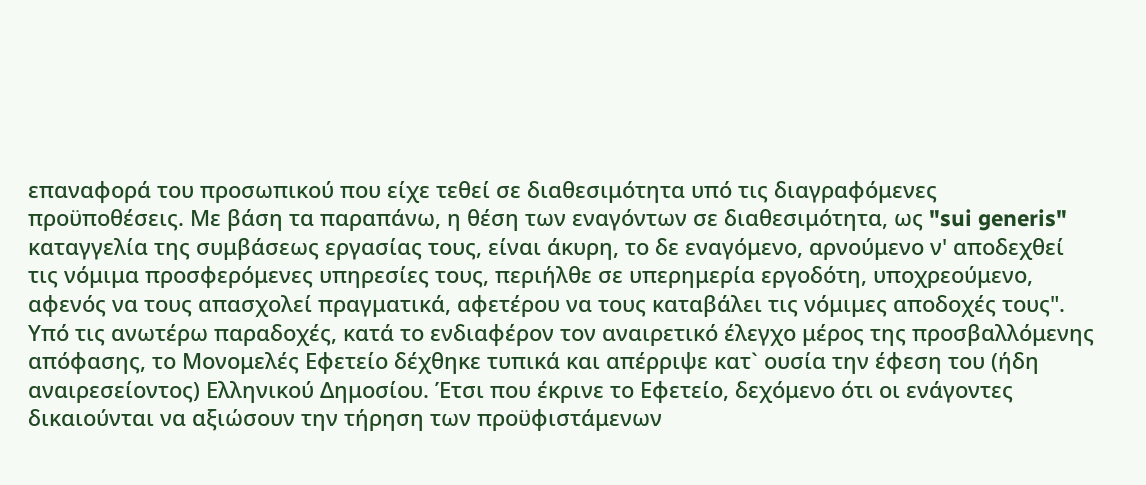επαναφορά του προσωπικού που είχε τεθεί σε διαθεσιμότητα υπό τις διαγραφόμενες προϋποθέσεις. Με βάση τα παραπάνω, η θέση των εναγόντων σε διαθεσιμότητα, ως "sui generis" καταγγελία της συμβάσεως εργασίας τους, είναι άκυρη, το δε εναγόμενο, αρνούμενο ν' αποδεχθεί τις νόμιμα προσφερόμενες υπηρεσίες τους, περιήλθε σε υπερημερία εργοδότη, υποχρεούμενο, αφενός να τους απασχολεί πραγματικά, αφετέρου να τους καταβάλει τις νόμιμες αποδοχές τους". Υπό τις ανωτέρω παραδοχές, κατά το ενδιαφέρον τον αναιρετικό έλεγχο μέρος της προσβαλλόμενης απόφασης, το Μονομελές Εφετείο δέχθηκε τυπικά και απέρριψε κατ` ουσία την έφεση του (ήδη αναιρεσείοντος) Ελληνικού Δημοσίου. Έτσι που έκρινε το Εφετείο, δεχόμενο ότι οι ενάγοντες δικαιούνται να αξιώσουν την τήρηση των προϋφιστάμενων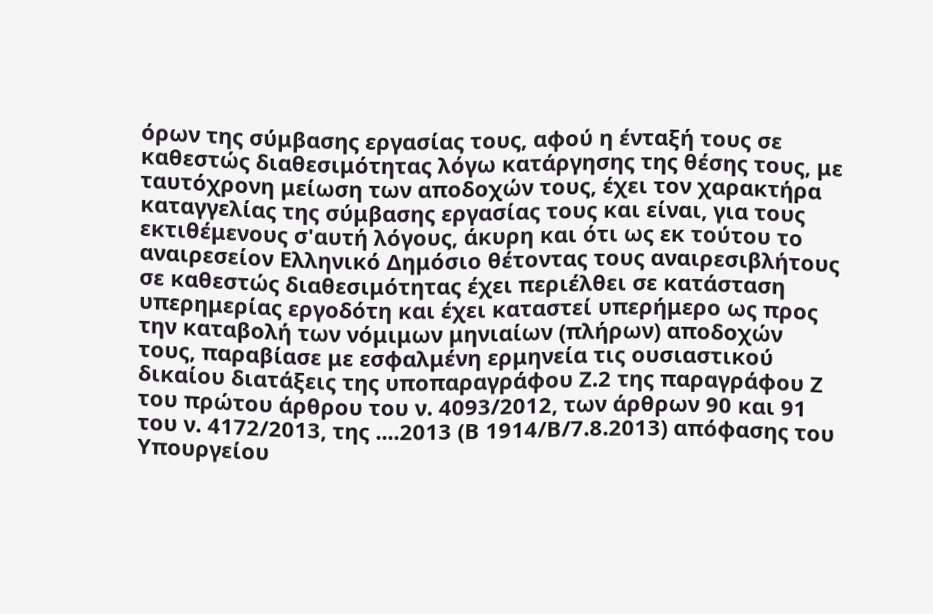όρων της σύμβασης εργασίας τους, αφού η ένταξή τους σε καθεστώς διαθεσιμότητας λόγω κατάργησης της θέσης τους, με ταυτόχρονη μείωση των αποδοχών τους, έχει τον χαρακτήρα καταγγελίας της σύμβασης εργασίας τους και είναι, για τους εκτιθέμενους σ'αυτή λόγους, άκυρη και ότι ως εκ τούτου το αναιρεσείον Ελληνικό Δημόσιο θέτοντας τους αναιρεσιβλήτους σε καθεστώς διαθεσιμότητας έχει περιέλθει σε κατάσταση υπερημερίας εργοδότη και έχει καταστεί υπερήμερο ως προς την καταβολή των νόμιμων μηνιαίων (πλήρων) αποδοχών τους, παραβίασε με εσφαλμένη ερμηνεία τις ουσιαστικού δικαίου διατάξεις της υποπαραγράφου Ζ.2 της παραγράφου Ζ του πρώτου άρθρου του ν. 4093/2012, των άρθρων 90 και 91 του ν. 4172/2013, της ....2013 (Β 1914/Β/7.8.2013) απόφασης του Υπουργείου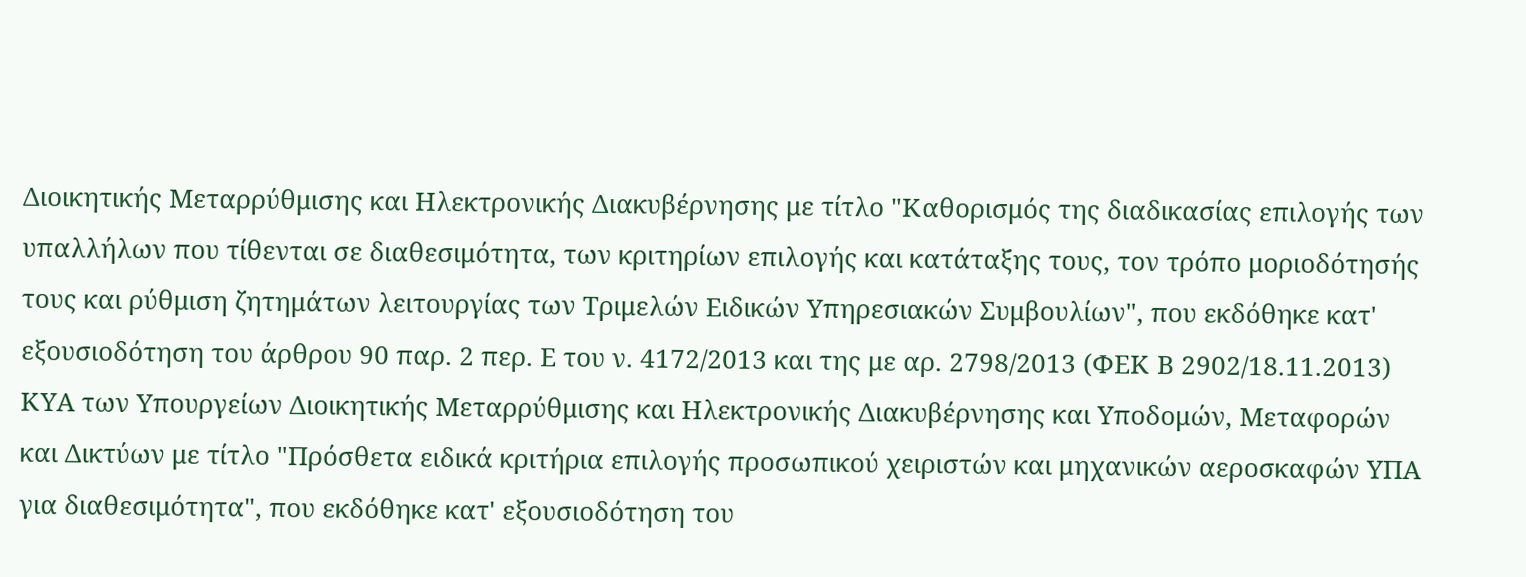Διοικητικής Μεταρρύθμισης και Ηλεκτρονικής Διακυβέρνησης με τίτλο "Καθορισμός της διαδικασίας επιλογής των υπαλλήλων που τίθενται σε διαθεσιμότητα, των κριτηρίων επιλογής και κατάταξης τους, τον τρόπο μοριοδότησής τους και ρύθμιση ζητημάτων λειτουργίας των Τριμελών Ειδικών Υπηρεσιακών Συμβουλίων", που εκδόθηκε κατ' εξουσιοδότηση του άρθρου 90 παρ. 2 περ. Ε του ν. 4172/2013 και της με αρ. 2798/2013 (ΦΕΚ Β 2902/18.11.2013) ΚΥΑ των Υπουργείων Διοικητικής Μεταρρύθμισης και Ηλεκτρονικής Διακυβέρνησης και Υποδομών, Μεταφορών και Δικτύων με τίτλο "Πρόσθετα ειδικά κριτήρια επιλογής προσωπικού χειριστών και μηχανικών αεροσκαφών ΥΠΑ για διαθεσιμότητα", που εκδόθηκε κατ' εξουσιοδότηση του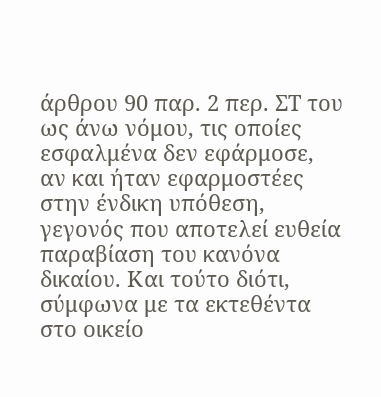άρθρου 90 παρ. 2 περ. ΣΤ του ως άνω νόμου, τις οποίες εσφαλμένα δεν εφάρμοσε, αν και ήταν εφαρμοστέες στην ένδικη υπόθεση, γεγονός που αποτελεί ευθεία παραβίαση του κανόνα δικαίου. Και τούτο διότι, σύμφωνα με τα εκτεθέντα στο οικείο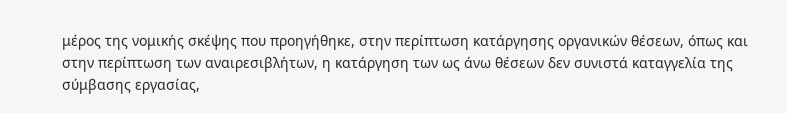μέρος της νομικής σκέψης που προηγήθηκε, στην περίπτωση κατάργησης οργανικών θέσεων, όπως και στην περίπτωση των αναιρεσιβλήτων, η κατάργηση των ως άνω θέσεων δεν συνιστά καταγγελία της σύμβασης εργασίας,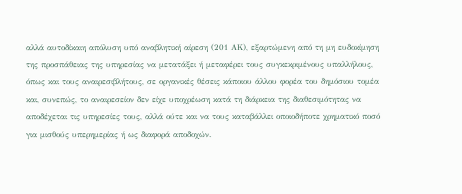αλλά αυτοδίκαιη απόλυση υπό αναβλητική αίρεση (201 ΑΚ), εξαρτώμενη από τη μη ευδοκίμηση της προσπάθειας της υπηρεσίας να μετατάξει ή μεταφέρει τους συγκεκριμένους υπαλλήλους, όπως και τους αναιρεσιβλήτους, σε οργανικές θέσεις κάποιου άλλου φορέα του δημόσιου τομέα και, συνεπώς, το αναιρεσείον δεν είχε υποχρέωση κατά τη διάρκεια της διαθεσιμότητας να αποδέχεται τις υπηρεσίες τους, αλλά ούτε και να τους καταβάλλει οποιοδήποτε χρηματικό ποσό για μισθούς υπερημερίας ή ως διαφορά αποδοχών.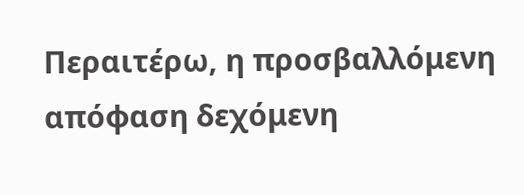Περαιτέρω, η προσβαλλόμενη απόφαση δεχόμενη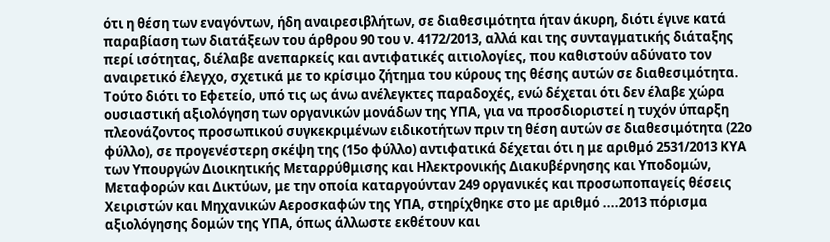ότι η θέση των εναγόντων, ήδη αναιρεσιβλήτων, σε διαθεσιμότητα ήταν άκυρη, διότι έγινε κατά παραβίαση των διατάξεων του άρθρου 90 του ν. 4172/2013, αλλά και της συνταγματικής διάταξης περί ισότητας, διέλαβε ανεπαρκείς και αντιφατικές αιτιολογίες, που καθιστούν αδύνατο τον αναιρετικό έλεγχο, σχετικά με το κρίσιμο ζήτημα του κύρους της θέσης αυτών σε διαθεσιμότητα. Τούτο διότι το Εφετείο, υπό τις ως άνω ανέλεγκτες παραδοχές, ενώ δέχεται ότι δεν έλαβε χώρα ουσιαστική αξιολόγηση των οργανικών μονάδων της ΥΠΑ, για να προσδιοριστεί η τυχόν ύπαρξη πλεονάζοντος προσωπικού συγκεκριμένων ειδικοτήτων πριν τη θέση αυτών σε διαθεσιμότητα (22ο φύλλο), σε προγενέστερη σκέψη της (15ο φύλλο) αντιφατικά δέχεται ότι η με αριθμό 2531/2013 ΚΥΑ των Υπουργών Διοικητικής Μεταρρύθμισης και Ηλεκτρονικής Διακυβέρνησης και Υποδομών, Μεταφορών και Δικτύων, με την οποία καταργούνταν 249 οργανικές και προσωποπαγείς θέσεις Χειριστών και Μηχανικών Αεροσκαφών της ΥΠΑ, στηρίχθηκε στο με αριθμό ....2013 πόρισμα αξιολόγησης δομών της ΥΠΑ, όπως άλλωστε εκθέτουν και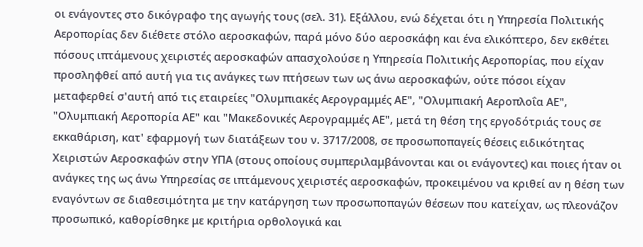οι ενάγοντες στο δικόγραφο της αγωγής τους (σελ. 31). Εξάλλου, ενώ δέχεται ότι η Υπηρεσία Πολιτικής Αεροπορίας δεν διέθετε στόλο αεροσκαφών, παρά μόνο δύο αεροσκάφη και ένα ελικόπτερο, δεν εκθέτει πόσους ιπτάμενους χειριστές αεροσκαφών απασχολούσε η Υπηρεσία Πολιτικής Αεροπορίας, που είχαν προσληφθεί από αυτή για τις ανάγκες των πτήσεων των ως άνω αεροσκαφών, ούτε πόσοι είχαν μεταφερθεί σ'αυτή από τις εταιρείες "Ολυμπιακές Αερογραμμές ΑΕ", "Ολυμπιακή Αεροπλοΐα ΑΕ", "Ολυμπιακή Αεροπορία ΑΕ" και "Μακεδονικές Αερογραμμές ΑΕ", μετά τη θέση της εργοδότριάς τους σε εκκαθάριση, κατ' εφαρμογή των διατάξεων του ν. 3717/2008, σε προσωποπαγείς θέσεις ειδικότητας Χειριστών Αεροσκαφών στην ΥΠΑ (στους οποίους συμπεριλαμβάνονται και οι ενάγοντες) και ποιες ήταν οι ανάγκες της ως άνω Υπηρεσίας σε ιπτάμενους χειριστές αεροσκαφών, προκειμένου να κριθεί αν η θέση των εναγόντων σε διαθεσιμότητα με την κατάργηση των προσωποπαγών θέσεων που κατείχαν, ως πλεονάζον προσωπικό, καθορίσθηκε με κριτήρια ορθολογικά και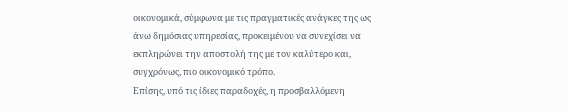οικονομικά, σύμφωνα με τις πραγματικές ανάγκες της ως άνω δημόσιας υπηρεσίας, προκειμένου να συνεχίσει να εκπληρώνει την αποστολή της με τον καλύτερο και, συγχρόνως, πιο οικονομικό τρόπο.
Επίσης, υπό τις ίδιες παραδοχές, η προσβαλλόμενη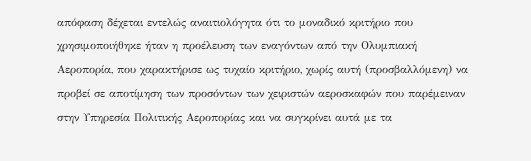απόφαση δέχεται εντελώς αναιτιολόγητα ότι το μοναδικό κριτήριο που χρησιμοποιήθηκε ήταν η προέλευση των εναγόντων από την Ολυμπιακή Αεροπορία, που χαρακτήρισε ως τυχαίο κριτήριο, χωρίς αυτή (προσβαλλόμενη) να προβεί σε αποτίμηση των προσόντων των χειριστών αεροσκαφών που παρέμειναν στην Υπηρεσία Πολιτικής Αεροπορίας και να συγκρίνει αυτά με τα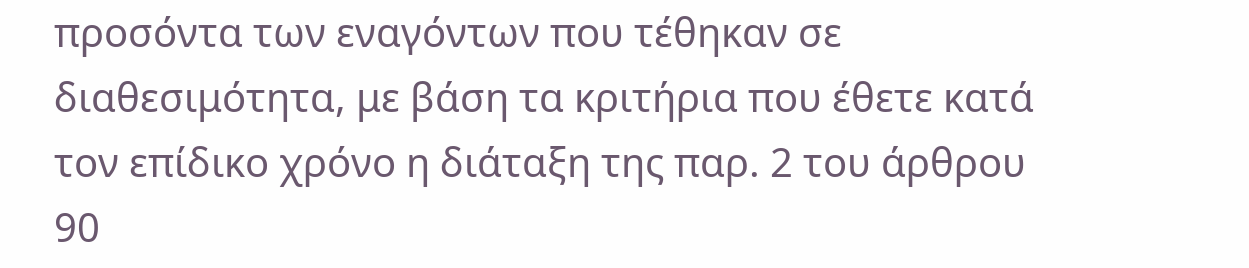προσόντα των εναγόντων που τέθηκαν σε διαθεσιμότητα, με βάση τα κριτήρια που έθετε κατά τον επίδικο χρόνο η διάταξη της παρ. 2 του άρθρου 90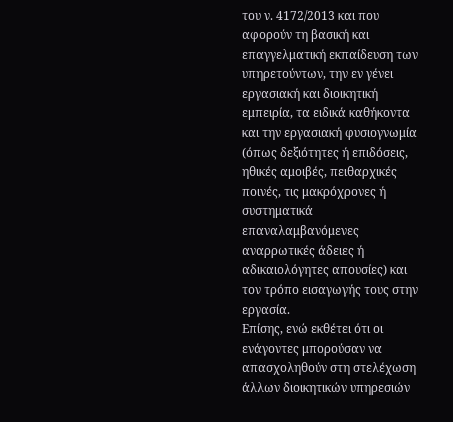του ν. 4172/2013 και που αφορούν τη βασική και επαγγελματική εκπαίδευση των υπηρετούντων, την εν γένει εργασιακή και διοικητική εμπειρία, τα ειδικά καθήκοντα και την εργασιακή φυσιογνωμία (όπως δεξιότητες ή επιδόσεις, ηθικές αμοιβές, πειθαρχικές ποινές, τις μακρόχρονες ή συστηματικά επαναλαμβανόμενες αναρρωτικές άδειες ή αδικαιολόγητες απουσίες) και τον τρόπο εισαγωγής τους στην εργασία.
Επίσης, ενώ εκθέτει ότι οι ενάγοντες μπορούσαν να απασχοληθούν στη στελέχωση άλλων διοικητικών υπηρεσιών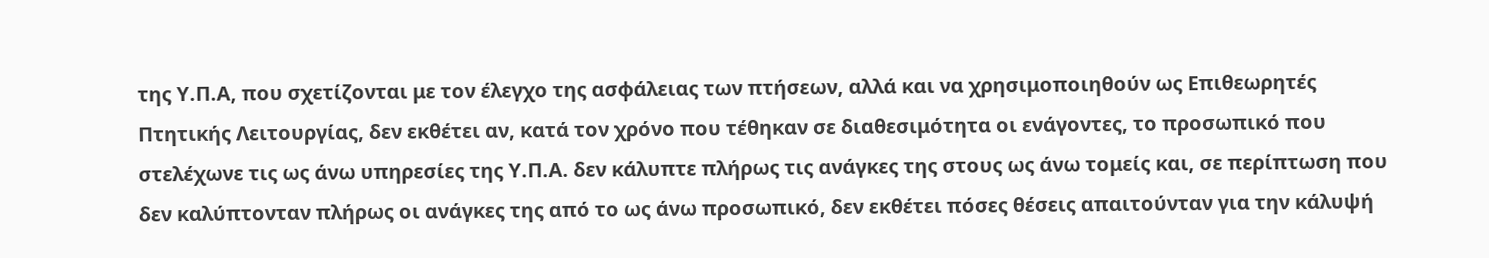της Υ.Π.Α, που σχετίζονται με τον έλεγχο της ασφάλειας των πτήσεων, αλλά και να χρησιμοποιηθούν ως Επιθεωρητές Πτητικής Λειτουργίας, δεν εκθέτει αν, κατά τον χρόνο που τέθηκαν σε διαθεσιμότητα οι ενάγοντες, το προσωπικό που στελέχωνε τις ως άνω υπηρεσίες της Υ.Π.Α. δεν κάλυπτε πλήρως τις ανάγκες της στους ως άνω τομείς και, σε περίπτωση που δεν καλύπτονταν πλήρως οι ανάγκες της από το ως άνω προσωπικό, δεν εκθέτει πόσες θέσεις απαιτούνταν για την κάλυψή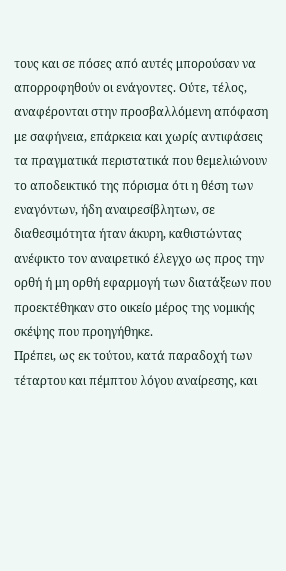τους και σε πόσες από αυτές μπορούσαν να απορροφηθούν οι ενάγοντες. Ούτε, τέλος, αναφέρονται στην προσβαλλόμενη απόφαση με σαφήνεια, επάρκεια και χωρίς αντιφάσεις τα πραγματικά περιστατικά που θεμελιώνουν το αποδεικτικό της πόρισμα ότι η θέση των εναγόντων, ήδη αναιρεσίβλητων, σε διαθεσιμότητα ήταν άκυρη, καθιστώντας ανέφικτο τον αναιρετικό έλεγχο ως προς την ορθή ή μη ορθή εφαρμογή των διατάξεων που προεκτέθηκαν στο οικείο μέρος της νομικής σκέψης που προηγήθηκε.
Πρέπει, ως εκ τούτου, κατά παραδοχή των τέταρτου και πέμπτου λόγου αναίρεσης, και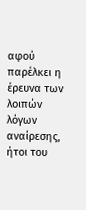αφού παρέλκει η έρευνα των λοιπών λόγων αναίρεσης, ήτοι του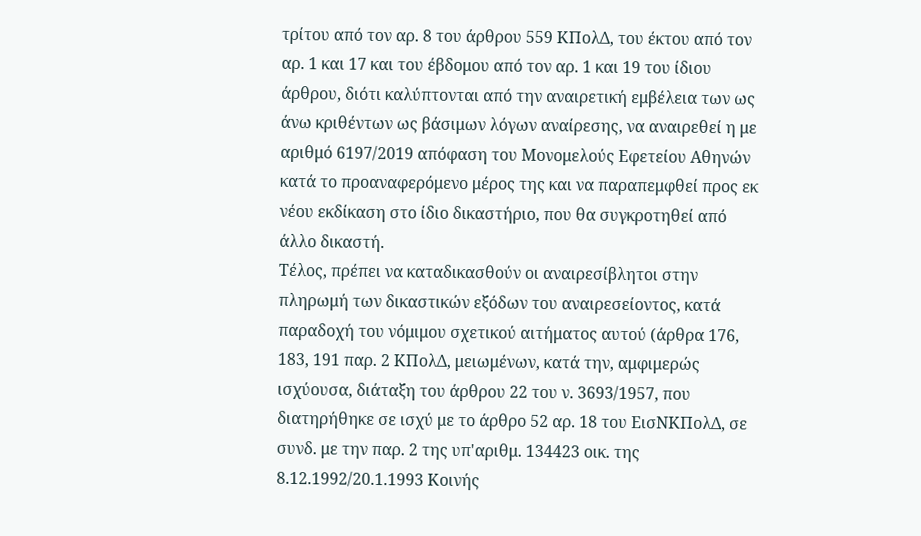τρίτου από τον αρ. 8 του άρθρου 559 ΚΠολΔ, του έκτου από τον αρ. 1 και 17 και του έβδομου από τον αρ. 1 και 19 του ίδιου άρθρου, διότι καλύπτονται από την αναιρετική εμβέλεια των ως άνω κριθέντων ως βάσιμων λόγων αναίρεσης, να αναιρεθεί η με αριθμό 6197/2019 απόφαση του Μονομελούς Εφετείου Αθηνών κατά το προαναφερόμενο μέρος της και να παραπεμφθεί προς εκ νέου εκδίκαση στο ίδιο δικαστήριο, που θα συγκροτηθεί από άλλο δικαστή.
Τέλος, πρέπει να καταδικασθούν οι αναιρεσίβλητοι στην πληρωμή των δικαστικών εξόδων του αναιρεσείοντος, κατά παραδοχή του νόμιμου σχετικού αιτήματος αυτού (άρθρα 176, 183, 191 παρ. 2 ΚΠολΔ, μειωμένων, κατά την, αμφιμερώς ισχύουσα, διάταξη του άρθρου 22 του ν. 3693/1957, που διατηρήθηκε σε ισχύ με το άρθρο 52 αρ. 18 του ΕισΝΚΠολΔ, σε συνδ. με την παρ. 2 της υπ'αριθμ. 134423 οικ. της 8.12.1992/20.1.1993 Κοινής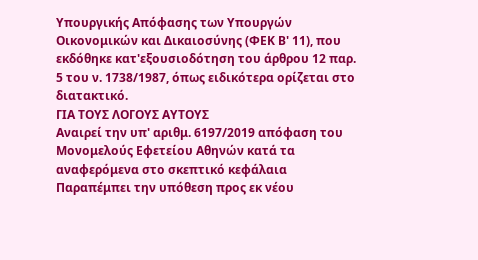Υπουργικής Απόφασης των Υπουργών Οικονομικών και Δικαιοσύνης (ΦΕΚ Β' 11), που εκδόθηκε κατ'εξουσιοδότηση του άρθρου 12 παρ. 5 του ν. 1738/1987, όπως ειδικότερα ορίζεται στο διατακτικό.
ΓΙΑ ΤΟΥΣ ΛΟΓΟΥΣ ΑΥΤΟΥΣ
Αναιρεί την υπ' αριθμ. 6197/2019 απόφαση του Μονομελούς Εφετείου Αθηνών κατά τα αναφερόμενα στο σκεπτικό κεφάλαια
Παραπέμπει την υπόθεση προς εκ νέου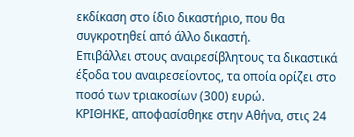εκδίκαση στο ίδιο δικαστήριο, που θα συγκροτηθεί από άλλο δικαστή.
Επιβάλλει στους αναιρεσίβλητους τα δικαστικά έξοδα του αναιρεσείοντος, τα οποία ορίζει στο ποσό των τριακοσίων (300) ευρώ.
ΚΡΙΘΗΚΕ, αποφασίσθηκε στην Αθήνα, στις 24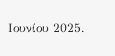Ιουνίου 2025.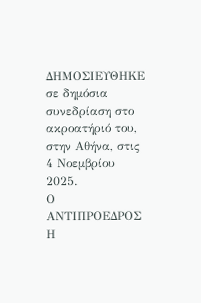ΔΗΜΟΣΙΕΥΘΗΚΕ σε δημόσια συνεδρίαση στο ακροατήριό του, στην Αθήνα, στις 4 Νοεμβρίου 2025.
Ο ΑΝΤΙΠΡΟΕΔΡΟΣ Η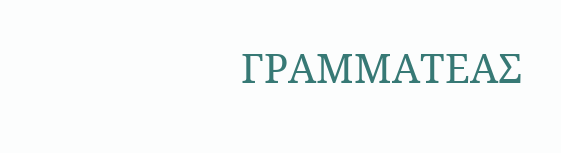ΓΡΑΜΜΑΤΕΑΣ